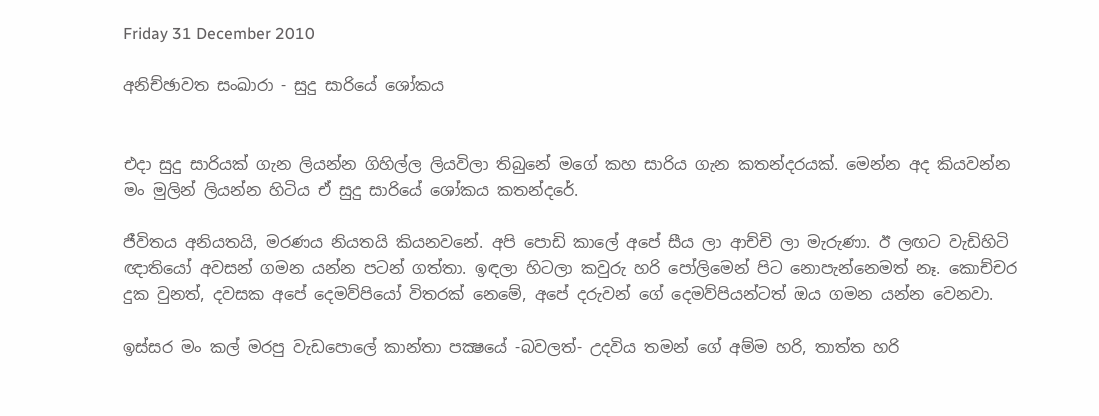Friday 31 December 2010

අනිච්ඡාවත සංඛාරා - සුදු සාරියේ ශෝකය


එදා සුදු සාරියක් ගැන ලියන්න ගිහිල්ල ලියවිලා තිබුනේ මගේ කහ සාරිය ගැන කතන්දරයක්. මෙන්න අද කියවන්න මං මුලින් ලියන්න හිටිය ඒ සුදු සාරියේ ශෝකය කතන්දරේ.

ජීවිතය අනියතයි, මරණය නියතයි කියනවනේ. අපි පොඩි කාලේ අපේ සීය ලා ආච්චි ලා මැරුණා. ඊ ලඟට වැඩිහිටි ඥාතියෝ අවසන් ගමන යන්න පටන් ගත්තා. ඉඳලා හිටලා කවුරු හරි පෝලිමෙන් පිට නොපැන්නෙමත් නෑ. කොච්චර දුක වුනත්, දවසක අපේ දෙමව්පියෝ විතරක් නෙමේ, අපේ දරුවන් ගේ දෙමව්පියන්ටත් ඔය ගමන යන්න වෙනවා.

ඉස්සර මං කල් මරපු වැඩපොලේ කාන්තා පක්‍ෂයේ -බවලත්- උදවිය තමන් ගේ අම්ම හරි, තාත්ත හරි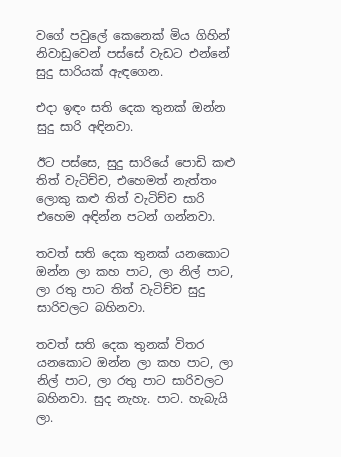වගේ පවුලේ කෙනෙක් මිය ගිහින් නිවාඩුවෙන් පස්සේ වැඩට එන්නේ සුදු සාරියක් ඇඳගෙන.

එදා ඉඳං සති දෙක තුනක් ඔන්න සුදු සාරි අඳිනවා.

ඊට පස්සෙ, සුදු සාරියේ පොඩි කළු තිත් වැටිච්ච, එහෙමත් නැත්තං ලොකු කළු තිත් වැටිච්ච සාරි එහෙම අඳින්න පටන් ගන්නවා.

තවත් සති දෙක තුනක් යනකොට ඔන්න ලා කහ පාට, ලා නිල් පාට, ලා රතු පාට තිත් වැටිච්ච සුදු සාරිවලට බහිනවා.

තවත් සති දෙක තුනක් විතර යනකොට ඔන්න ලා කහ පාට, ලා නිල් පාට, ලා රතු පාට සාරිවලට බහිනවා. සුද නැහැ. පාට. හැබැයි ලා.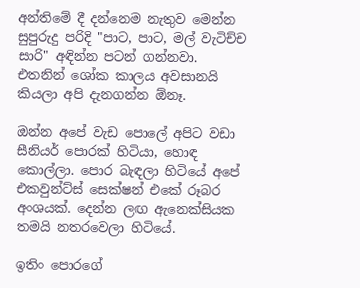අන්තිමේ දී දන්නෙම නැතුව මෙන්න සුපුරුදු පරිදි "පාට, පාට, මල් වැටිච්ච සාරි" අඳින්න පටන් ගන්නවා. එතනින් ශෝක කාලය අවසානයි කියලා අපි දැනගන්න ඕනෑ.

ඔන්න අපේ වැඩ පොලේ අපිට වඩා සීනියර් පොරක් හිටියා, හොඳ කොල්ලා. පොර බැඳලා හිටියේ අපේ එකවුන්ට්ස් සෙක්ෂන් එකේ රූබර අංශයක්. දෙන්න ලඟ ඇනෙක්සියක තමයි නතරවෙලා හිටියේ.

ඉතිං පොරගේ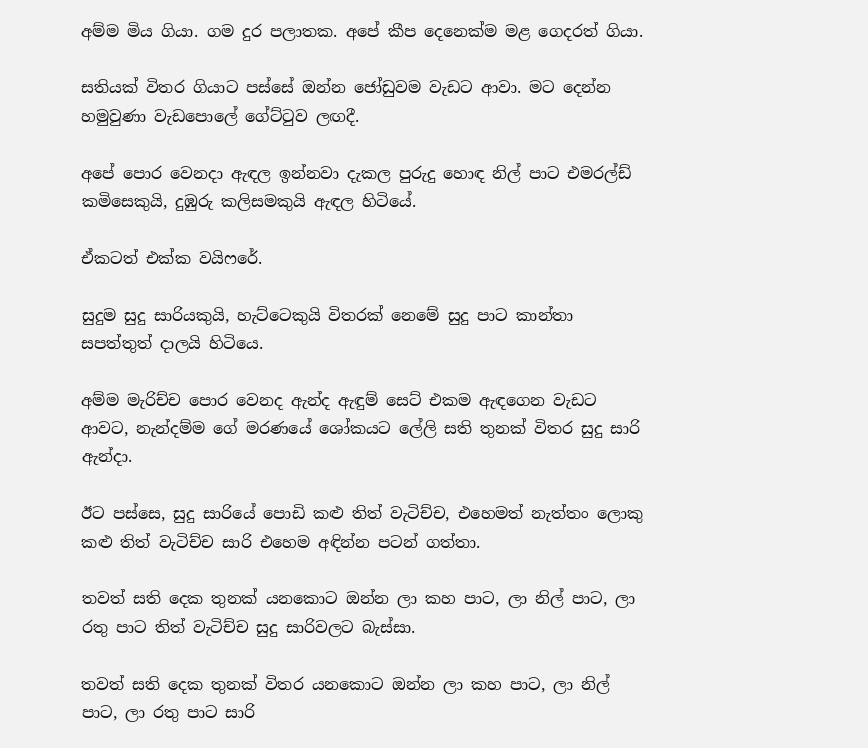අම්ම මිය ගියා. ගම දුර පලාතක. අපේ කීප දෙනෙක්ම මළ ගෙදරත් ගියා.

සතියක් විතර ගියාට පස්සේ ඔන්න ජෝඩුවම වැඩට ආවා. මට දෙන්න හමුවුණා වැඩපොලේ ගේට්ටුව ලඟදී.

අපේ පොර වෙනදා ඇඳල ඉන්නවා දැකල පුරුදු හොඳ නිල් පාට එමරල්ඩ් කමිසෙකුයි, දුඹුරු කලිසමකුයි ඇඳල හිටියේ.

ඒකටත් එක්ක වයිෆරේ.

සුදුම සුදු සාරියකුයි, හැට්ටෙකුයි විතරක් නෙමේ සුදු පාට කාන්තා සපත්තුත් දාලයි හිටියෙ.

අම්ම මැරිච්ච පොර වෙනද ඇන්ද ඇඳුම් සෙට් එකම ඇඳගෙන වැඩට ආවට, නැන්දම්ම ගේ මරණයේ ශෝකයට ලේලි සති තුනක් විතර සුදු සාරි ඇන්දා.

ඊට පස්සෙ, සුදු සාරියේ පොඩි කළු තිත් වැටිච්ච, එහෙමත් නැත්තං ලොකු කළු තිත් වැටිච්ච සාරි එහෙම අඳින්න පටන් ගත්තා.

තවත් සති දෙක තුනක් යනකොට ඔන්න ලා කහ පාට, ලා නිල් පාට, ලා රතු පාට තිත් වැටිච්ච සුදු සාරිවලට බැස්සා.

තවත් සති දෙක තුනක් විතර යනකොට ඔන්න ලා කහ පාට, ලා නිල් පාට, ලා රතු පාට සාරි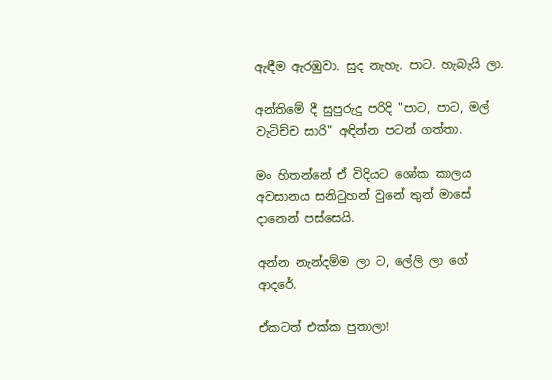ඇඳීම ඇරඹුවා. සුද නැහැ. පාට. හැබැයි ලා.

අන්තිමේ දී සුපුරුදු පරිදි "පාට, පාට, මල් වැටිච්ච සාරි" අඳින්න පටන් ගත්තා.

මං හිතන්නේ ඒ විදියට ශෝක කාලය අවසානය සනිටුහන් වුනේ තුන් මාසේ දානෙන් පස්සෙයි.

අන්න නැන්දම්ම ලා ට, ලේලි ලා ගේ ආදරේ.

ඒකටත් එක්ක පුතාලා!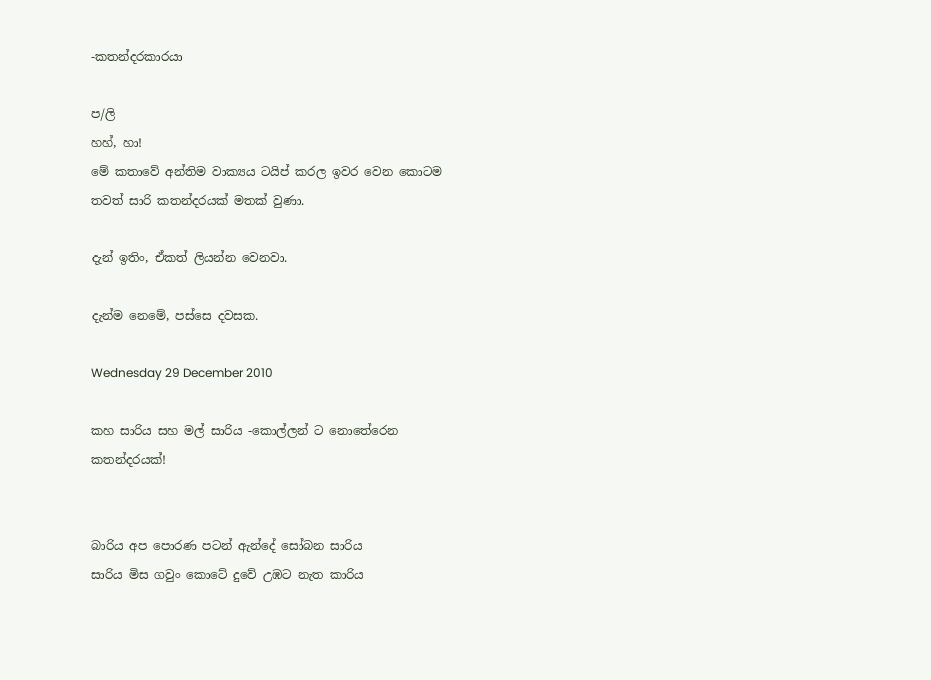-කතන්දරකාරයා

ප/ලි
හහ්, හා!
මේ කතාවේ අන්තිම වාක්‍යය ටයිප් කරල ඉවර වෙන කොටම තවත් සාරි කතන්දරයක් මතක් වුණා.

දැන් ඉතිං, ඒකත් ලියන්න වෙනවා.

දැන්ම නෙමේ, පස්සෙ දවසක.

Wednesday 29 December 2010

කහ සාරිය සහ මල් සාරිය -කොල්ලන් ට නොතේරෙන කතන්දරයක්!


බාරිය අප පොරණ පටන් ඇන්දේ සෝබන සාරිය
සාරිය මිස ගවුං කොටේ දුවේ උඹට නැත කාරිය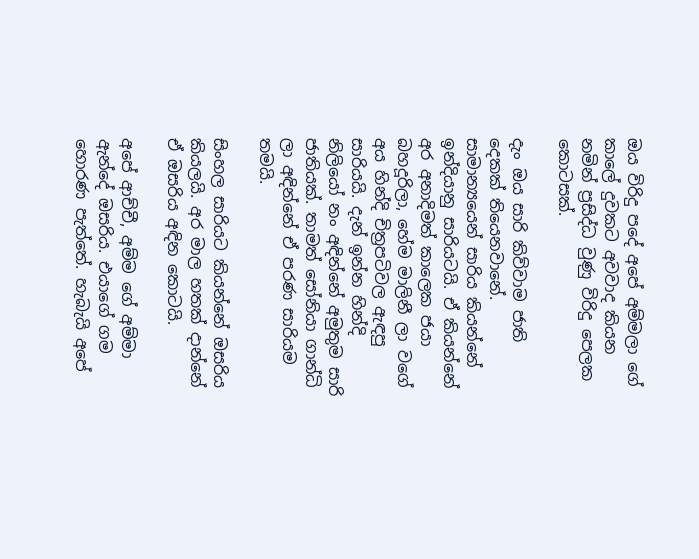ඔය විරිදු පදේ අපේ අම්මලා ගේ කාලේ දුවකට අවවාද කියන නමින් ප්‍රසිද්ධ වුණු විරිදු පෙලක කොටසක්.

දැං ඔය සාරි කිව්වාම ජාති දෙකක් තියෙනවානේ. සාමාන්‍යයෙන් සාරිය කියන්නේ ඉන්දියානු සාරියටයි. ඒ කියන්නේ අර අනාදිමත් කාලෙක ජයා බහදූරිලා, හේම මාලිනී ලා වගේ අය හින්දි චිත්‍රපටිවල ඇඳපු සාරියයි. දැන් ඉන්න හින්දි නිලියෝ නං අඳින්නේ අමුතුම සාරි ජාතියක්. තාමත් සෝනියා ගාන්ධි ලා අඳින්නේ ඒ පරණ සාරියම තමයි.

සිංහල සාරියට කියන්නේ ඔසරිය කියලයි. අර මාල හතක් දාන්නේ ඒ ඔසරිය අඳින කොටයි.

අපේ ආච්චී, අම්ම ගේ අම්මා ඇන්දේ ඔසරිය. එයාගේ ගම හොරණ පැත්තේ. හැබැයි අපේ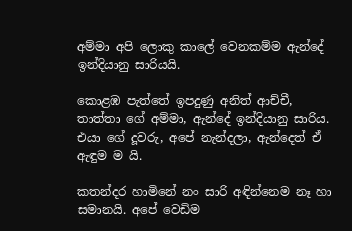අම්මා අපි ලොකු කාලේ වෙනකම්ම ඇන්දේ ඉන්දියානු සාරියයි.

කොළඹ පැත්තේ ඉපදුණු අනිත් ආච්චී, තාත්තා ගේ අම්මා, ඇන්දේ ඉන්දියානු සාරිය. එයා ගේ දූවරු, අපේ නැන්දලා, ඇන්දෙත් ඒ ඇඳුම ම යි.

කතන්දර හාමිනේ නං සාරි අඳින්නෙම නෑ හා සමානයි. අපේ වෙඩිම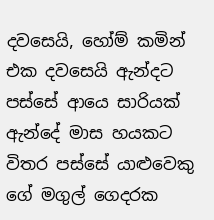දවසෙයි, හෝම් කමින් එක දවසෙයි ඇන්දට පස්සේ ආයෙ සාරියක් ඇන්දේ මාස හයකට විතර පස්සේ යාළුවෙකු ගේ මගුල් ගෙදරක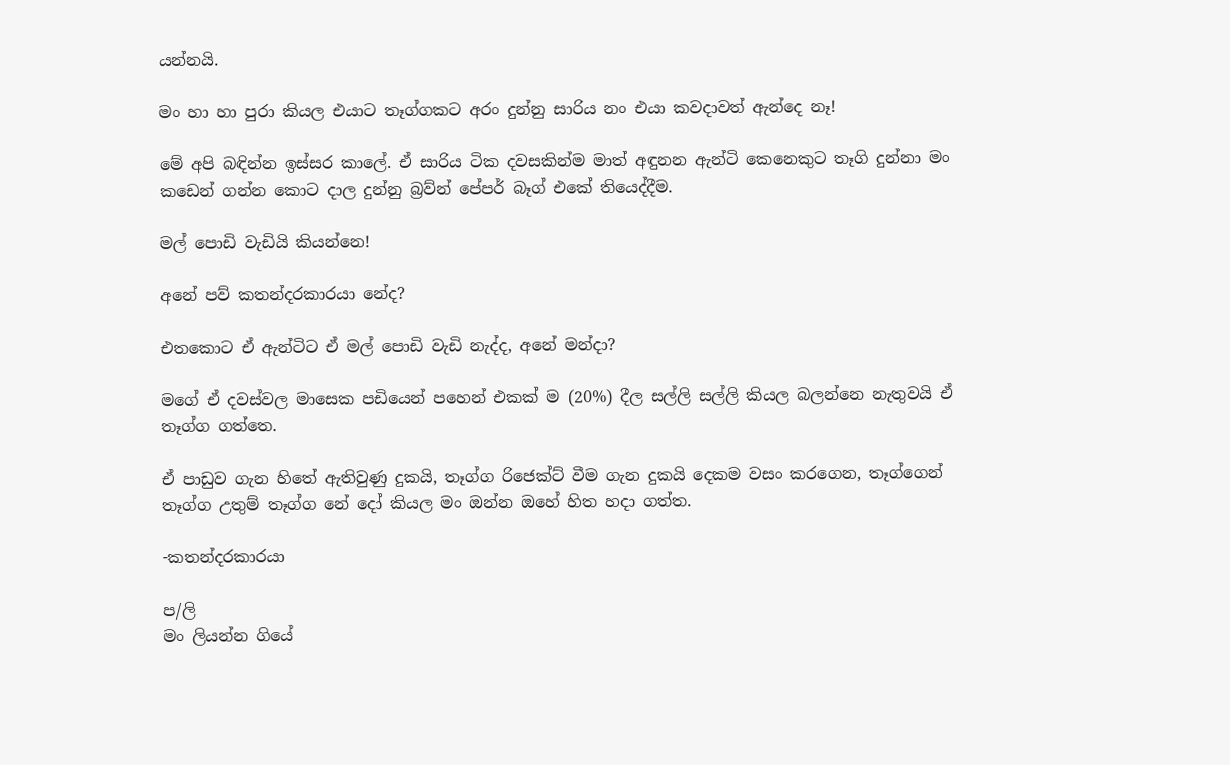යන්නයි.

මං හා හා පුරා කියල එයාට තෑග්ගකට අරං දුන්නු සාරිය නං එයා කවදාවත් ඇන්දෙ නෑ!

මේ අපි බඳින්න ඉස්සර කාලේ. ඒ සාරිය ටික දවසකින්ම මාත් අඳුනන ඇන්ටි කෙනෙකුට තෑගි දුන්නා මං කඩෙන් ගන්න කොට දාල දුන්නු බ්‍රව්න් පේපර් බෑග් එකේ තියෙද්දීම.

මල් පොඩි වැඩියි කියන්නෙ!

අනේ පව් කතන්දරකාරයා නේද?

එතකොට ඒ ඇන්ටිට ඒ මල් පොඩි වැඩි නැද්ද, අනේ මන්දා?

මගේ ඒ දවස්වල මාසෙක පඩියෙන් පහෙන් එකක් ම (20%) දීල සල්ලි සල්ලි කියල බලන්නෙ නැතුවයි ඒ තෑග්ග ගත්තෙ.

ඒ පාඩුව ගැන හිතේ ඇතිවුණු දුකයි, තෑග්ග රිජෙක්ට් වීම ගැන දුකයි දෙකම වසං කරගෙන, තෑග්ගෙන් තෑග්ග උතුම් තෑග්ග නේ දෝ කියල මං ඔන්න ඔහේ හිත හදා ගත්ත.

-කතන්දරකාරයා

ප/ලි
මං ලියන්න ගියේ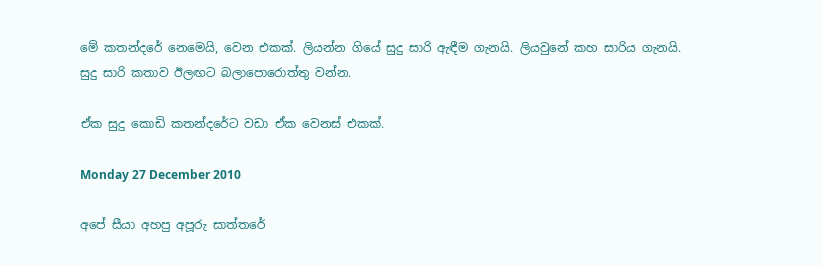මේ කතන්දරේ නෙමෙයි, වෙන එකක්. ලියන්න ගියේ සුදු සාරි ඇඳීම ගැනයි. ලියවුනේ කහ සාරිය ගැනයි.
සුදු සාරි කතාව ඊලඟට බලාපොරොත්තු වන්න.

ඒක සුදු කොඩි කතන්දරේට වඩා ඒක වෙනස් එකක්.

Monday 27 December 2010

අපේ සීයා අහපු අපූරු සාත්තරේ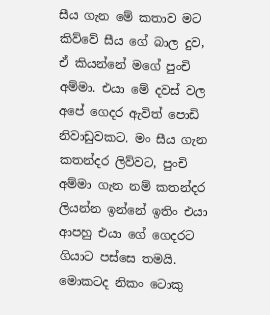සීය ගැන මේ කතාව මට කිව්වේ සීය ගේ බාල දුව, ඒ කියන්නේ මගේ පුංචි අම්මා. එයා මේ දවස් වල අපේ ගෙදර ඇවිත් පොඩි නිවාඩුවකට. මං සීය ගැන කතන්දර ලිව්වට, පුංචි අම්මා ගැන නම් කතන්දර ලියන්න ඉන්නේ ඉතිං එයා ආපහු එයා ගේ ගෙදරට ගියාට පස්සෙ තමයි. මොකටද නිකං ටොකු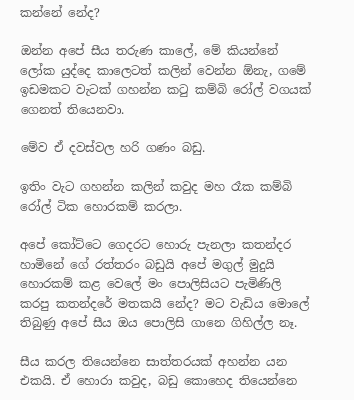කන්නේ නේද?

ඔන්න අපේ සීය තරුණ කාලේ, මේ කියන්නේ ලෝක යුද්දෙ කාලෙටත් කලින් වෙන්න ඕනැ, ගමේ ඉඩමකට වැටක් ගහන්න කටු කම්බි රෝල් වගයක් ගෙනත් තියෙනවා.

මේව ඒ දවස්වල හරි ගණං බඩු.

ඉතිං වැට ගහන්න කලින් කවුද මහ රෑක කම්බි රෝල් ටික හොරකම් කරලා.

අපේ කෝට්ටෙ ගෙදරට හොරු පැනලා කතන්දර හාමිනේ ගේ රත්තරං බඩුයි අපේ මගුල් මුදුයි හොරකම් කළ වෙලේ මං පොලිසියට පැමිණිලි කරපු කතන්දරේ මතකයි නේද? මට වැඩිය මොලේ තිබුණු අපේ සීය ඔය පොලිසි ගානෙ ගිහිල්ල නෑ.

සීය කරල තියෙන්නෙ සාත්තරයක් අහන්න යන එකයි. ඒ හොරා කවුද, බඩු කොහෙද තියෙන්නෙ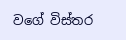වගේ විස්තර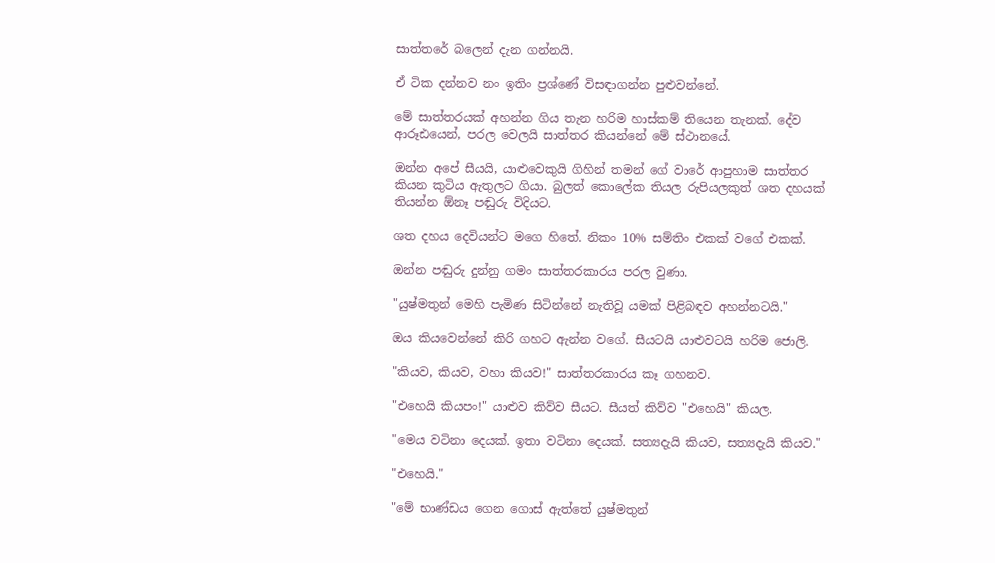සාත්තරේ බලෙන් දැන ගන්නයි.

ඒ ටික දන්නව නං ඉතිං ප්‍රශ්ණේ විසඳාගන්න පුළුවන්නේ.

මේ සාත්තරයක් අහන්න ගිය තැන හරිම හාස්කම් තියෙන තැනක්. දේව ආරූඪයෙන්, පරල වෙලයි සාත්තර කියන්නේ මේ ස්ථානයේ.

ඔන්න අපේ සීයයි, යාළුවෙකුයි ගිහින් තමන් ගේ වාරේ ආපුහාම සාත්තර කියන කුටිය ඇතුලට ගියා. බුලත් කොලේක තියල රුපියලකුත් ශත දහයක් තියන්න ඕනෑ පඬුරු විදියට.

ශත දහය දෙවියන්ට මගෙ හිතේ. නිකං 10% සම්තිං එකක් වගේ එකක්.

ඔන්න පඬුරු දුන්නු ගමං සාත්තරකාරය පරල වුණා.

"යුෂ්මතුන් මෙහි පැමිණ සිටින්නේ නැතිවූ යමක් පිළිබඳව අහන්නටයි."

ඔය කියවෙන්නේ කිරි ගහට ඇන්න වගේ. සීයටයි යාළුවටයි හරිම ජොලි.

"කියව, කියව, වහා කියව!" සාත්තරකාරය කෑ ගහනව.

"එහෙයි කියපං!" යාළුව කිව්ව සීයට. සීයත් කිව්ව "එහෙයි" කියල.

"මෙය වටිනා දෙයක්. ඉතා වටිනා දෙයක්. සත්‍යදැයි කියව, සත්‍යදැයි කියව."

"එහෙයි."

"මේ භාණ්ඩය ගෙන ගොස් ඇත්තේ යුෂ්මතුන්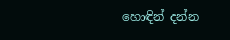හොඳින් දන්න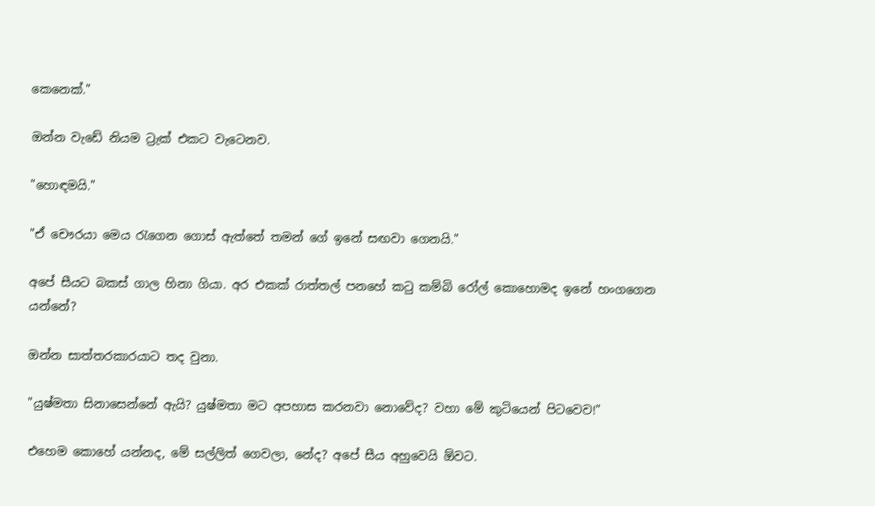කෙනෙක්."

ඔන්න වැඩේ නියම ට්‍රැක් එකට වැටෙනව.

"හොඳමයි."

"ඒ චෞරයා මෙය රැගෙන ගොස් ඇත්තේ තමන් ගේ ඉනේ සඟවා ගෙනයි."

අපේ සීයට බකස් ගාල හිනා ගියා. අර එකක් රාත්තල් පනහේ කටු කම්බි රෝල් කොහොමද ඉනේ හංගගෙන යන්නේ?

ඔන්න සාත්තරකාරයාට තද වුනා.

"යුෂ්මතා සිනාසෙන්නේ ඇයි? යුෂ්මතා මට අපහාස කරනවා නොවේද? වහා මේ කුටියෙන් පිටවෙව!"

එහෙම කොහේ යන්නද, මේ සල්ලිත් ගෙවලා, නේද? අපේ සීය අහුවෙයි ඕවට.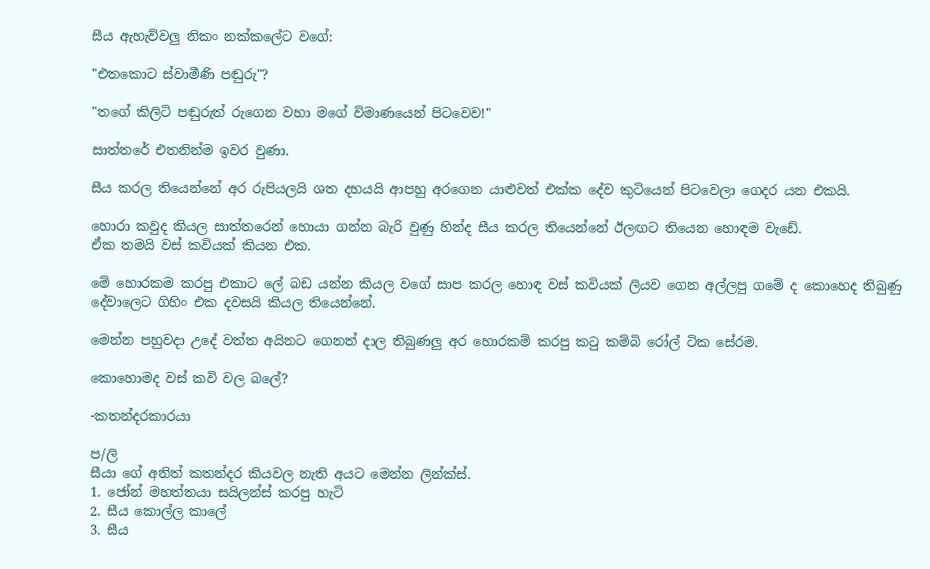සීය ඇහැව්වලු නිකං නක්කලේට වගේ:

"එතකොට ස්වාමීණි පඬුරු"?

"තගේ කිලිටි පඬුරුත් රුගෙන වහා මගේ විමාණයෙන් පිටවෙව!"

සාත්තරේ එතනින්ම ඉවර වුණා.

සීය කරල තියෙන්නේ අර රුපියලයි ශත දහයයි ආපහු අරගෙන යාළුවත් එක්ක දේව කුටියෙන් පිටවෙලා ගෙදර යන එකයි.

හොරා කවුද කියල සාත්තරෙන් හොයා ගන්න බැරි වුණු හින්ද සීය කරල තියෙන්නේ ඊලඟට තියෙන හොඳම වැඩේ.
ඒක තමයි වස් කවියක් කියන එක.

මේ හොරකම කරපු එකාට ලේ බඩ යන්න කියල වගේ සාප කරල හොඳ වස් කවියක් ලියව ගෙන අල්ලපු ගමේ ද කොහෙද තිබුණු දේවාලෙට ගිහිං එක දවසයි කියල තියෙන්නේ.

මෙන්න පහුවදා උදේ වත්ත අයිනට ගෙනත් දාල තිබුණලු අර හොරකම් කරපු කටු කම්බි රෝල් ටික සේරම.

කොහොමද වස් කවි වල බලේ?

-කතන්දරකාරයා

ප/ලි
සීයා ගේ අනිත් කතන්දර කියවල නැති අයට මෙන්න ලින්ක්ස්.
1. ජෝන් මහත්තයා සයිලන්ස් කරපු හැටි
2. සීය කොල්ල කාලේ
3. සීය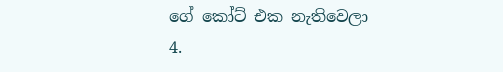ගේ කෝට් එක නැතිවෙලා
4.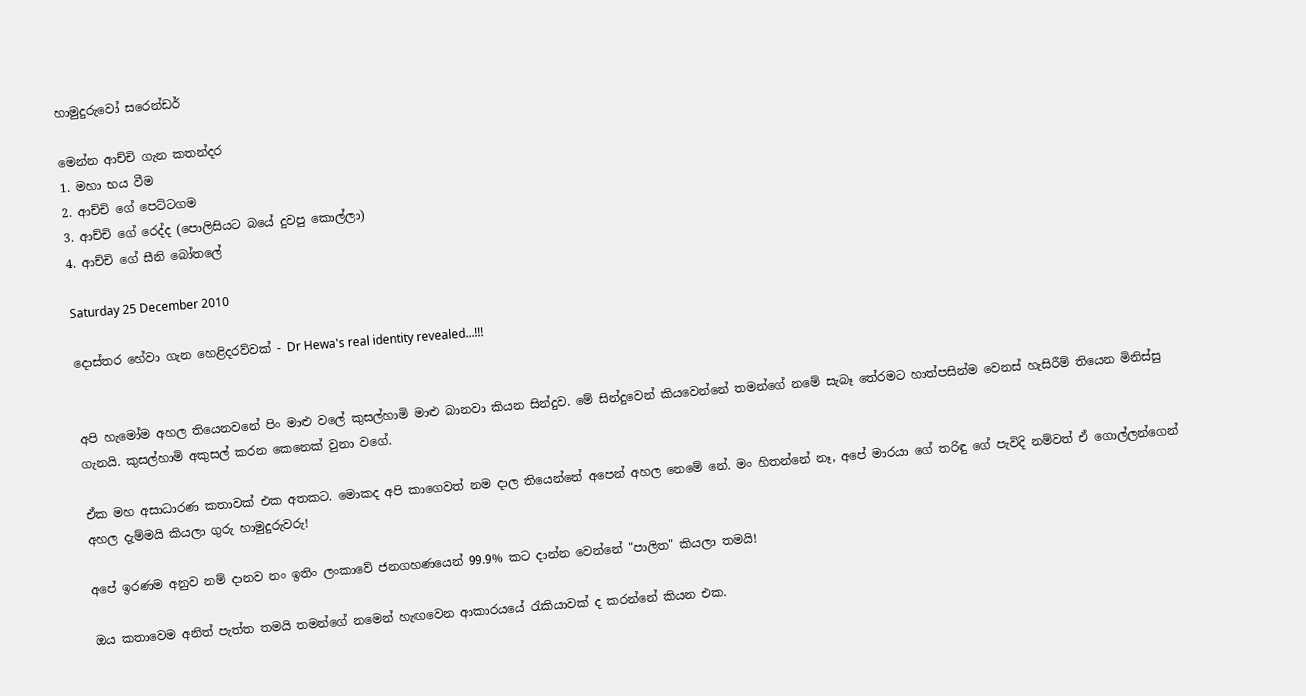හාමුදුරුවෝ සරෙන්ඩර්

මෙන්න ආච්චි ගැන කතන්දර
1. මහා භය වීම
2. ආච්චි ගේ පෙට්ටගම
3. ආච්චි ගේ රෙද්ද (පොලිසියට බයේ දුවපු කොල්ලා)
4. ආච්චි ගේ සීනි බෝතලේ

Saturday 25 December 2010

දොස්තර හේවා ගැන හෙළිදරව්වක් - Dr Hewa's real identity revealed...!!!


අපි හැමෝම අහල තියෙනවනේ පිං මාළු වලේ කුසල්හාමි මාළු බානවා කියන සින්දුව. මේ සින්දුවෙන් කියවෙන්නේ තමන්ගේ නමේ සැබෑ තේරමට හාත්පසින්ම වෙනස් හැසිරීම් තියෙන මිනිස්සු ගැනයි. කුසල්හාමි අකුසල් කරන කෙනෙක් වුනා වගේ.

ඒක මහ අසාධාරණ කතාවක් එක අතකට. මොකද අපි කාගෙවත් නම දාල තියෙන්නේ අපෙන් අහල නෙමේ නේ. මං හිතන්නේ නෑ, අපේ මාරයා ගේ තරිඳු ගේ පැවිදි නම්වත් ඒ ගොල්ලන්ගෙන් අහල දැම්මයි කියලා ගුරු හාමුදුරුවරු!

අපේ ඉරණම අනුව නම් දානව නං ඉතිං ලංකාවේ ජනගහණයෙන් 99.9% කට දාන්න වෙන්නේ "පාලිත" කියලා තමයි!

ඔය කතාවෙම අනිත් පැත්ත තමයි තමන්ගේ නමෙන් හැඟවෙන ආකාරයයේ රැකියාවක් ද කරන්නේ කියන එක.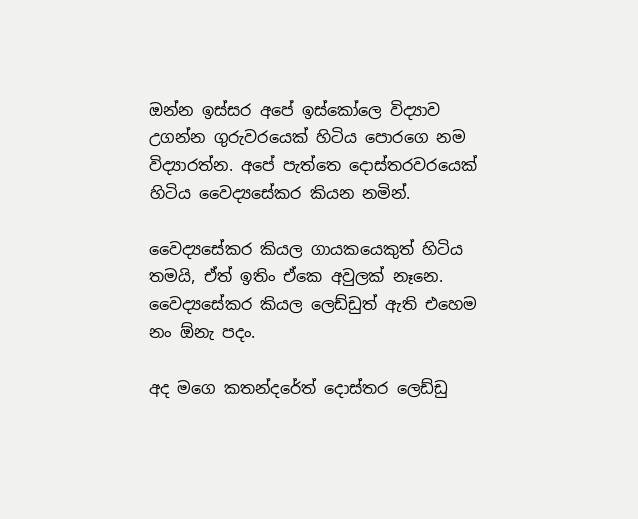ඔන්න ඉස්සර අපේ ඉස්කෝලෙ විද්‍යාව උගන්න ගුරුවරයෙක් හිටිය පොරගෙ නම විද්‍යාරත්න. අපේ පැත්තෙ දොස්තරවරයෙක් හිටිය වෛද්‍යසේකර කියන නමින්.

වෛද්‍යසේකර කියල ගායකයෙකුත් හිටිය තමයි, ඒත් ඉතිං ඒකෙ අවුලක් නෑනෙ. වෛද්‍යසේකර කියල ලෙඩ්ඩුත් ඇති එහෙම නං ඕනැ පදං.

අද මගෙ කතන්දරේත් දොස්තර ලෙඩ්ඩු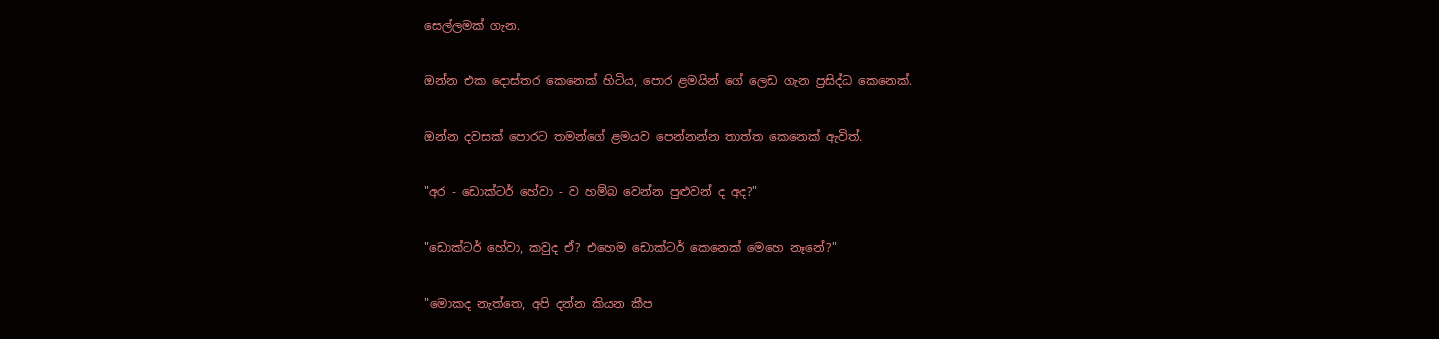සෙල්ලමක් ගැන.

ඔන්න එක දොස්තර කෙනෙක් හිටිය, පොර ළමයින් ගේ ලෙඩ ගැන ප්‍රසිද්ධ කෙනෙක්.

ඔන්න දවසක් පොරට තමන්ගේ ළමයව පෙන්නන්න තාත්ත කෙනෙක් ඇවිත්.

"අර - ඩොක්ටර් හේවා - ව හම්බ වෙන්න පුළුවන් ද අද?"

"ඩොක්ටර් හේවා, කවුද ඒ? එහෙම ඩොක්ටර් කෙනෙක් මෙහෙ නෑනේ?"

"මොකද නැත්තෙ, අපි දන්න කියන කීප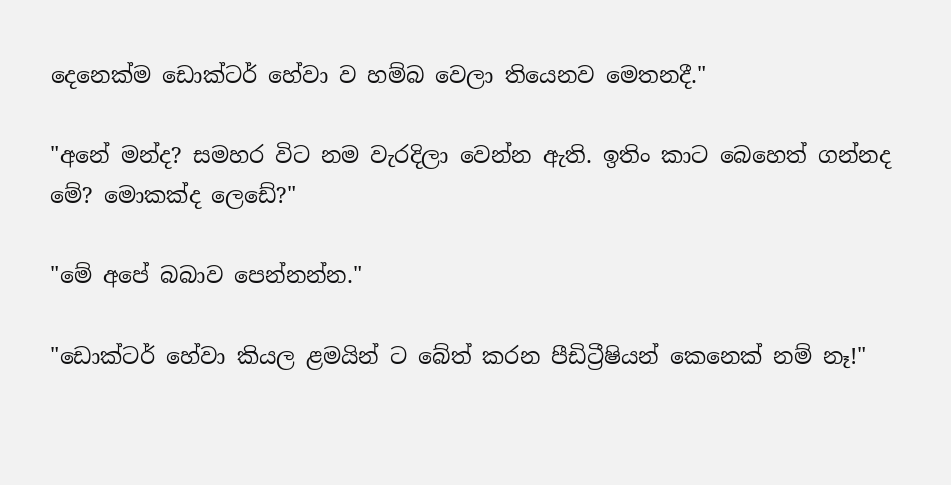දෙනෙක්ම ඩොක්ටර් හේවා ව හම්බ වෙලා තියෙනව මෙතනදී."

"අනේ මන්ද? සමහර විට නම වැරදිලා වෙන්න ඇති. ඉතිං කාට බෙහෙත් ගන්නද මේ? මොකක්ද ලෙඩේ?"

"මේ අපේ බබාව පෙන්නන්න."

"ඩොක්ටර් හේවා කියල ළමයින් ට බේත් කරන පීඩිට්‍රීෂියන් කෙනෙක් නම් නෑ!"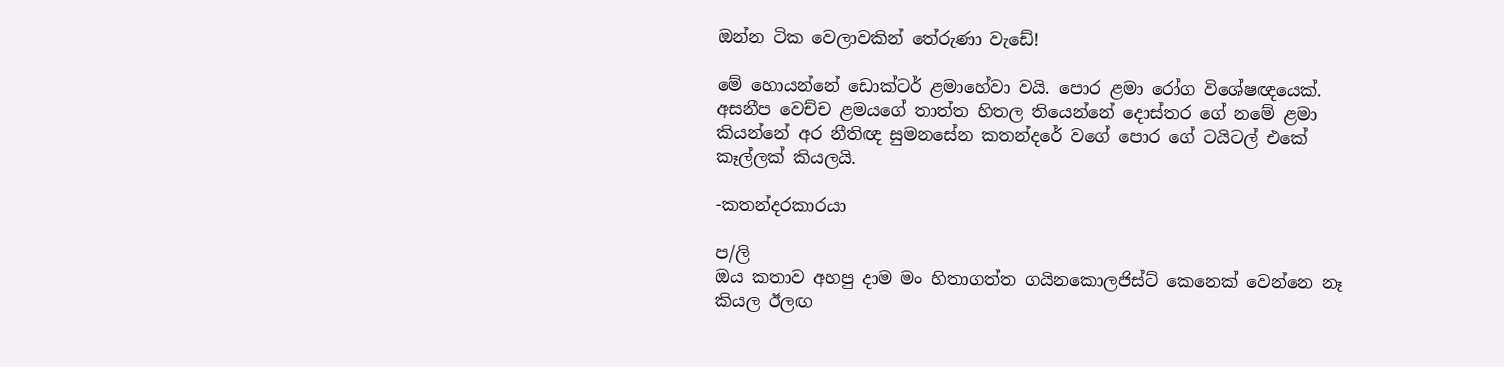ඔන්න ටික වෙලාවකින් තේරුණා වැඩේ!

මේ හොයන්නේ ඩොක්ටර් ළමාහේවා වයි. පොර ළමා රෝග විශේෂඥයෙක්. අසනීප වෙච්ච ළමයගේ තාත්ත හිතල තියෙන්නේ දොස්තර ගේ නමේ ළමා කියන්නේ අර නීතිඥ සුමනසේන කතන්දරේ වගේ පොර ගේ ටයිටල් එකේ කෑල්ලක් කියලයි.

-කතන්දරකාරයා

ප/ලි
ඔය කතාව අහපු දාම මං හිතාගත්ත ගයිනකොලජිස්ට් කෙනෙක් වෙන්නෙ නෑ කියල ඊලඟ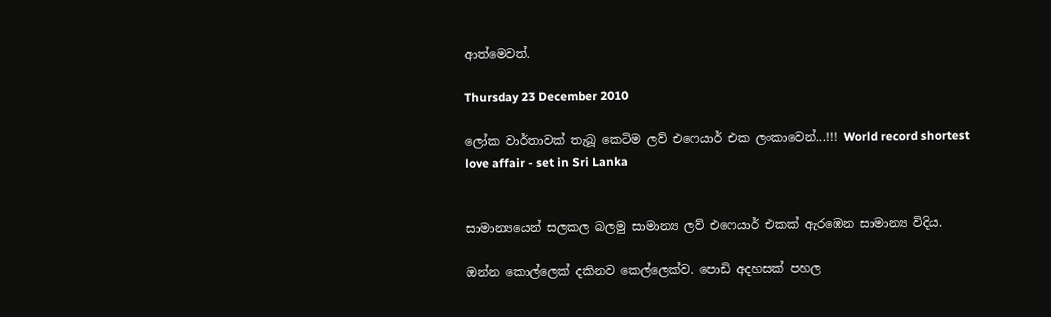ආත්මෙවත්.

Thursday 23 December 2010

ලෝක වාර්තාවක් තැබූ කෙටිම ලව් එෆෙයාර් එක ලංකාවෙන්...!!! World record shortest love affair - set in Sri Lanka


සාමාන්‍යයෙන් සලකල බලමු සාමාන්‍ය ලව් එෆෙයාර් එකක් ඇරඹෙන සාමාන්‍ය විදිය.

ඔන්න කොල්ලෙක් දකිනව කෙල්ලෙක්ව. පොඩි අදහසක් පහල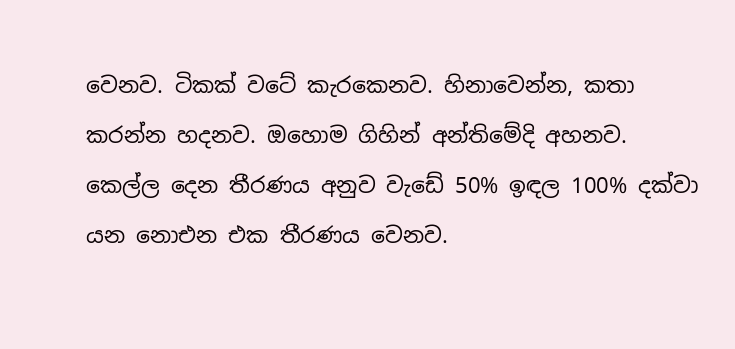වෙනව. ටිකක් වටේ කැරකෙනව. හිනාවෙන්න, කතා කරන්න හදනව. ඔහොම ගිහින් අන්තිමේදි අහනව. කෙල්ල දෙන තීරණය අනුව වැඩේ 50% ඉඳල 100% දක්වා යන නොඑන එක තීරණය වෙනව.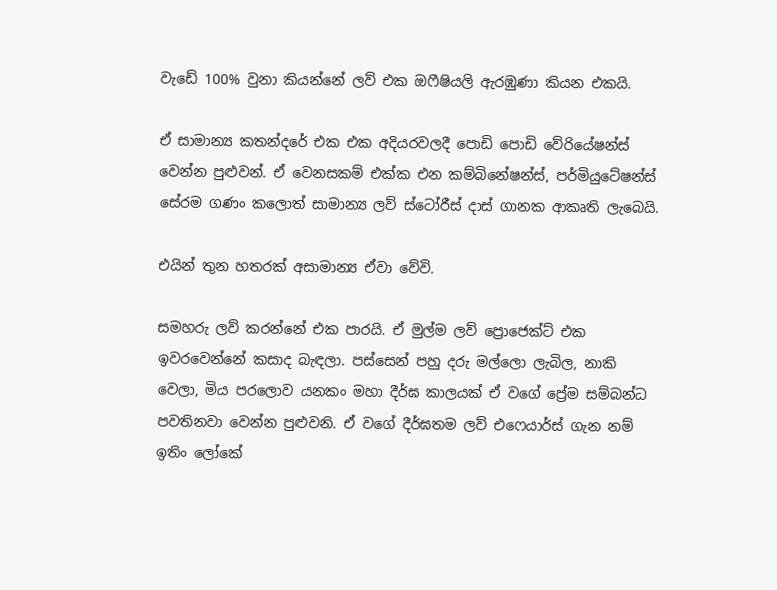වැඩේ 100% වුනා කියන්නේ ලව් එක ඔෆීෂියලි ඇරඹුණා කියන එකයි.

ඒ සාමාන්‍ය කතන්දරේ එක එක අදියරවලදී පොඩි පොඩි වේරියේෂන්ස් වෙන්න පුළුවන්. ඒ වෙනසකම් එක්ක එන කම්බිනේෂන්ස්, පර්මියුටේෂන්ස් සේරම ගණං කලොත් සාමාන්‍ය ලව් ස්ටෝරීස් දාස් ගානක ආකෘති ලැබෙයි.

එයින් තුන හතරක් අසාමාන්‍ය ඒවා වේවි.

සමහරු ලව් කරන්නේ එක පාරයි. ඒ මුල්ම ලව් ප්‍රොජෙක්ට් එක ඉවරවෙන්නේ කසාද බැඳලා. පස්සෙන් පහු දරු මල්ලො ලැබිල, නාකි වෙලා, මිය පරලොව යනකං මහා දීර්ඝ කාලයක් ඒ වගේ ප්‍රේම සම්බන්ධ පවතිනවා වෙන්න පුළුවනි. ඒ වගේ දීර්ඝතම ලව් එෆෙයාර්ස් ගැන නම් ඉතිං ලෝකේ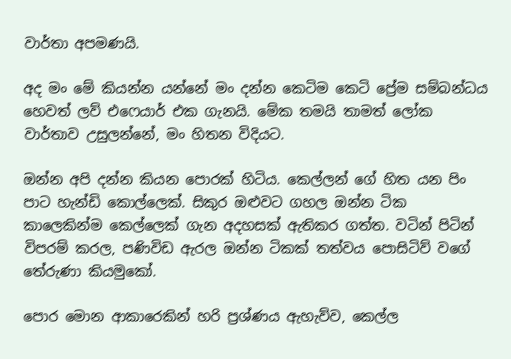වාර්තා අපමණයි.

අද මං මේ කියන්න යන්නේ මං දන්න කෙටිම කෙටි ප්‍රේම සම්බන්ධය හෙවත් ලව් එෆෙයාර් එක ගැනයි. මේක තමයි තාමත් ලෝක වාර්තාව උසුලන්නේ, මං හිතන විදියට.

ඔන්න අපි දන්න කියන පොරක් හිටිය. කෙල්ලන් ගේ හිත යන පිං පාට හැන්ඩි කොල්ලෙක්. සිකුර ඔළුවට ගහල ඔන්න ටික කාලෙකින්ම කෙල්ලෙක් ගැන අදහසක් ඇතිකර ගත්ත. වටින් පිටින් විපරම් කරල, පණිවිඩ ඇරල ඔන්න ටිකක් තත්වය පොසිටිව් වගේ තේරුණා කියමුකෝ.

පොර මොන ආකාරෙකින් හරි ප්‍රශ්ණය ඇහැව්ව, කෙල්ල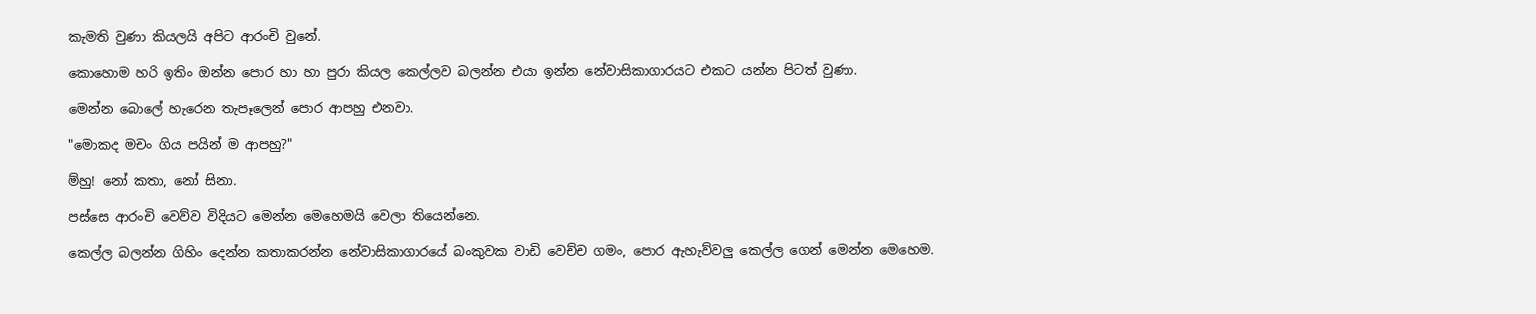කැමති වුණා කියලයි අපිට ආරංචි වුනේ.

කොහොම හරි ඉතිං ඔන්න පොර හා හා පුරා කියල කෙල්ලව බලන්න එයා ඉන්න නේවාසිකාගාරයට එකට යන්න පිටත් වුණා.

මෙන්න බොලේ හැරෙන තැපෑලෙන් පොර ආපහු එනවා.

"මොකද මචං ගිය පයින් ම ආපහු?"

ම්හු! නෝ කතා, නෝ සිනා.

පස්සෙ ආරංචි වෙව්ව විදියට මෙන්න මෙහෙමයි වෙලා තියෙන්නෙ.

කෙල්ල බලන්න ගිහිං දෙන්න කතාකරන්න නේවාසිකාගාරයේ බංකුවක වාඩි වෙච්ච ගමං, පොර ඇහැව්වලු කෙල්ල ගෙන් මෙන්න මෙහෙම.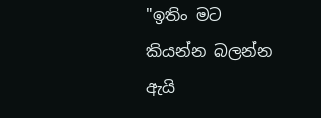"ඉතිං මට කියන්න බලන්න ඇයි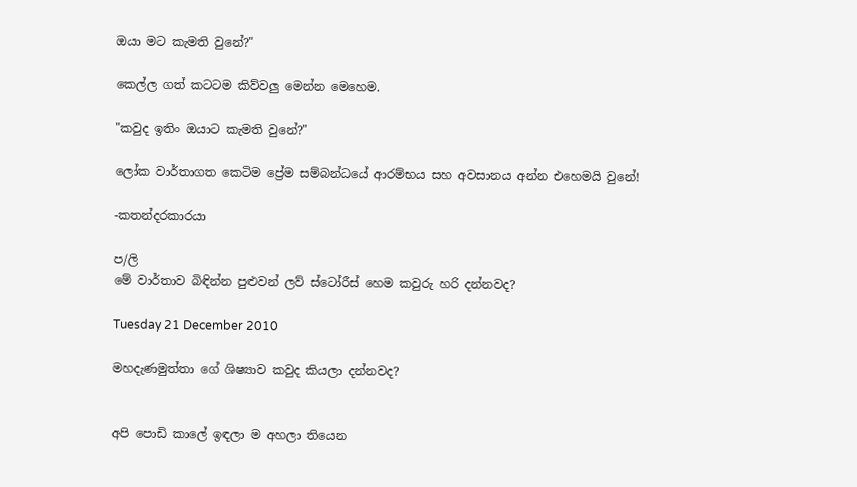ඔයා මට කැමති වුනේ?"

කෙල්ල ගත් කටටම කිව්වලු මෙන්න මෙහෙම.

"කවුද ඉතිං ඔයාට කැමති වුනේ?"

ලෝක වාර්තාගත කෙටිම ප්‍රේම සම්බන්ධයේ ආරම්භය සහ අවසානය අන්න එහෙමයි වුනේ!

-කතන්දරකාරයා

ප/ලි
මේ වාර්තාව බිඳින්න පුළුවන් ලව් ස්ටෝරීස් හෙම කවුරු හරි දන්නවද?

Tuesday 21 December 2010

මහදැණමුත්තා ගේ ශිෂ්‍යාව කවුද කියලා දන්නවද?


අපි පොඩි කාලේ ඉඳලා ම අහලා තියෙන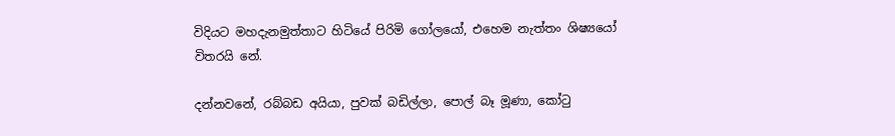විදියට මහදැනමුත්තාට හිටියේ පිරිමි ගෝලයෝ, එහෙම නැත්තං ශිෂ්‍යයෝ විතරයි නේ.

දන්නවනේ, රබ්බඩ අයියා, පුවක් බඩිල්ලා, පොල් බෑ මූණා, කෝටු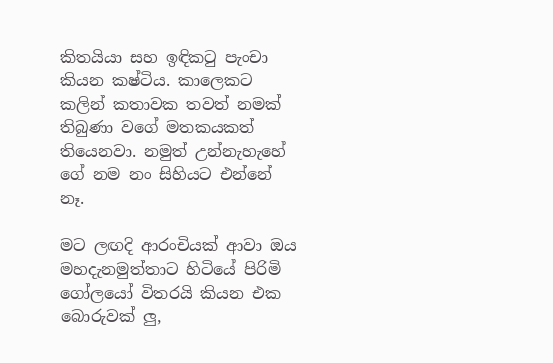කිතයියා සහ ඉඳිකටු පැංචා කියන කෂ්ටිය. කාලෙකට කලින් කතාවක තවත් නමක් තිබුණා වගේ මතකයකත් තියෙනවා. නමුත් උන්නැහැහේ ගේ නම නං සිහියට එන්නේ නෑ.

මට ලඟදි ආරංචියක් ආවා ඔය මහදැනමුත්තාට හිටියේ පිරිමි ගෝලයෝ විතරයි කියන එක බොරුවක් ලු,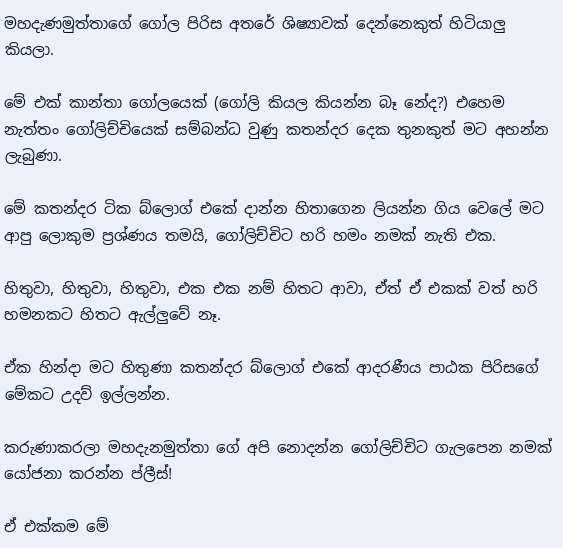මහදැණමුත්තාගේ ගෝල පිරිස අතරේ ශිෂ්‍යාවක් දෙන්නෙකුත් හිටියාලු කියලා.

මේ එක් කාන්තා ගෝලයෙක් (ගෝලි කියල කියන්න බෑ නේද?) එහෙම නැත්තං ගෝලිච්චියෙක් සම්බන්ධ වුණු කතන්දර දෙක තුනකුත් මට අහන්න ලැබුණා.

මේ කතන්දර ටික බ්ලොග් එකේ දාන්න හිතාගෙන ලියන්න ගිය වෙලේ මට ආපු ලොකුම ප්‍රශ්ණය තමයි, ගෝලිච්චිට හරි හමං නමක් නැති එක.

හිතුවා, හිතුවා, හිතුවා, එක එක නම් හිතට ආවා, ඒත් ඒ එකක් වත් හරි හමනකට හිතට ඇල්ලුවේ නෑ.

ඒක හින්දා මට හිතුණා කතන්දර බ්ලොග් එකේ ආදරණීය පාඨක පිරිසගේ මේකට උදව් ඉල්ලන්න.

කරුණාකරලා මහදැනමුත්තා ගේ අපි නොදන්න ගෝලිච්චිට ගැලපෙන නමක් යෝජනා කරන්න ප්ලීස්!

ඒ එක්කම මේ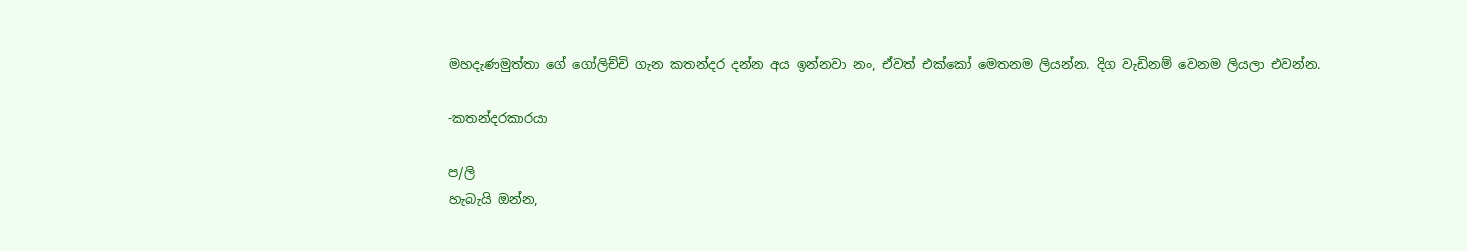මහදැණමුත්තා ගේ ගෝලිච්චි ගැන කතන්දර දන්න අය ඉන්නවා නං, ඒවත් එක්කෝ මෙතනම ලියන්න. දිග වැඩිනම් වෙනම ලියලා එවන්න.

-කතන්දරකාරයා

ප/ලි
හැබැයි ඔන්න,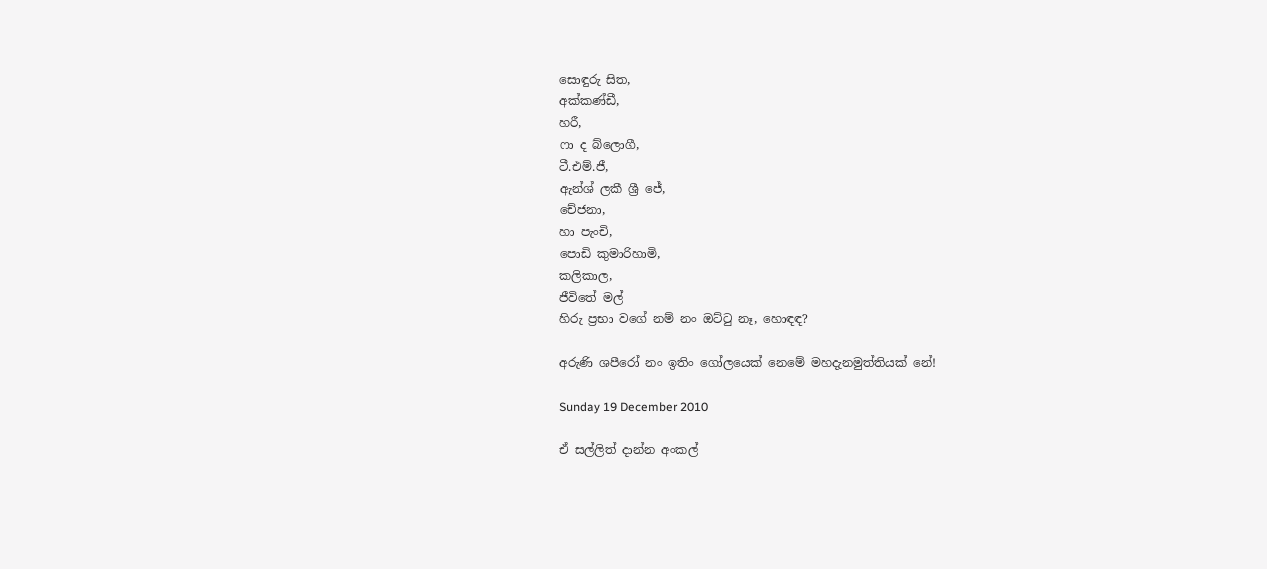සොඳුරු සිත,
අක්කණ්ඩී,
හරී,
ෆා ද බ්ලොගී,
ටී.එම්.ජී,
ඇන්ශ් ලකී ශ්‍රී ජේ,
චේජනා,
හා පැංචි,
පොඩි කුමාරිහාමි,
කලිකාල,
ජීවිතේ මල්
හිරු ප්‍රභා වගේ නම් නං ඔට්ටු නෑ, හොඳඳ?

අරුණි ශපීරෝ නං ඉතිං ගෝලයෙක් නෙමේ මහදැනමුත්තියක් නේ!

Sunday 19 December 2010

ඒ සල්ලිත් දාන්න අංකල්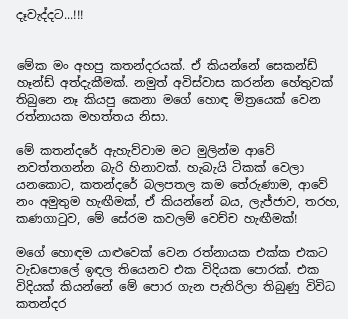දෑවැද්දට...!!!


මේක මං අහපු කතන්දරයක්. ඒ කියන්නේ සෙකන්ඩ් හෑන්ඩ් අත්දැකීමක්. නමුත් අවිස්වාස කරන්න හේතුවක් තිබුනෙ නෑ කියපු කෙනා මගේ හොඳ මිත්‍රයෙක් වෙන රත්නායක මහත්තය නිසා.

මේ කතන්දරේ ඇහැව්වාම මට මුලින්ම ආවේ නවත්තගන්න බැරි හිනාවක්. හැබැයි ටිකක් වෙලා යනකොට, කතන්දරේ බලපතල කම තේරුණාම, ආවේ නං අමුතුම හැඟීමක්, ඒ කියන්නේ බය, ලැජ්ජාව, තරහ, කණගාටුව, මේ සේරම කවලම් වෙච්ච හැඟීමක්!

මගේ හොඳම යාළුවෙක් වෙන රත්නායක එක්ක එකට වැඩපොලේ ඉඳල තියෙනව එක විදියක පොරක්. එක විදියක් කියන්නේ මේ පොර ගැන පැතිරිලා තිබුණු විවිධ කතන්දර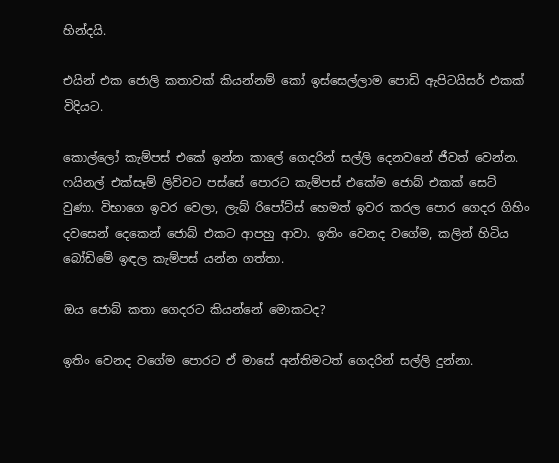හින්දයි.

එයින් එක ජොලි කතාවක් කියන්නම් කෝ ඉස්සෙල්ලාම පොඩි ඇපිටයිසර් එකක් විදියට.

කොල්ලෝ කැම්පස් එකේ ඉන්න කාලේ ගෙදරින් සල්ලි දෙනවනේ ජීවත් වෙන්න. ෆයිනල් එක්සෑම් ලිව්වට පස්සේ පොරට කැම්පස් එකේම ජොබ් එකක් සෙට් වුණා. විභාගෙ ඉවර වෙලා, ලැබ් රිපෝට්ස් හෙමත් ඉවර කරල පොර ගෙදර ගිහිං දවසෙන් දෙකෙන් ජොබ් එකට ආපහු ආවා. ඉතිං වෙනද වගේම, කලින් හිටිය බෝඩිමේ ඉඳල කැම්පස් යන්න ගත්තා.

ඔය ජොබ් කතා ගෙදරට කියන්නේ මොකටද?

ඉතිං වෙනද වගේම පොරට ඒ මාසේ අන්තිමටත් ගෙදරින් සල්ලි දුන්නා.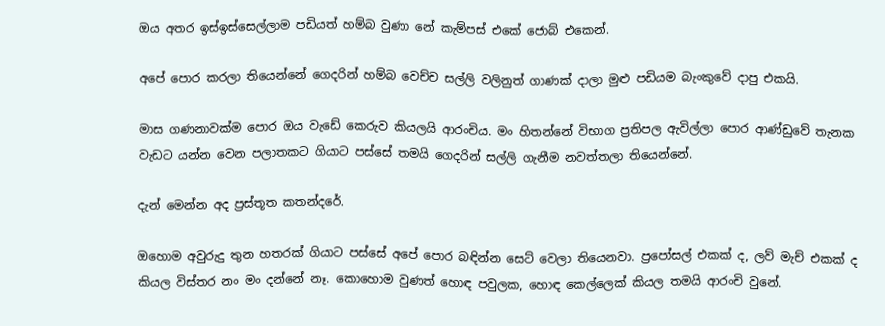ඔය අතර ඉස්ඉස්සෙල්ලාම පඩියත් හම්බ වුණා නේ කැම්පස් එකේ ජොබ් එකෙන්.

අපේ පොර කරලා තියෙන්නේ ගෙදරින් හම්බ වෙච්ච සල්ලි වලිනුත් ගාණක් දාලා මුළු පඩියම බැංකුවේ දාපු එකයි.

මාස ගණනාවක්ම පොර ඔය වැඩේ කෙරුව කියලයි ආරංචිය. මං හිතන්නේ විභාග ප්‍රතිපල ඇවිල්ලා පොර ආණ්ඩුවේ තැනක වැඩට යන්න වෙන පලාතකට ගියාට පස්සේ තමයි ගෙදරින් සල්ලි ගැනීම නවත්තලා තියෙන්නේ.

දැන් මෙන්න අද ප්‍රස්තූත කතන්දරේ.

ඔහොම අවුරුදු තුන හතරක් ගියාට පස්සේ අපේ පොර බඳින්න සෙට් වෙලා තියෙනවා. ප්‍රපෝසල් එකක් ද, ලව් මැච් එකක් ද කියල විස්තර නං මං දන්නේ නෑ. කොහොම වුණත් හොඳ පවුලක, හොඳ කෙල්ලෙක් කියල තමයි ආරංචි වුනේ.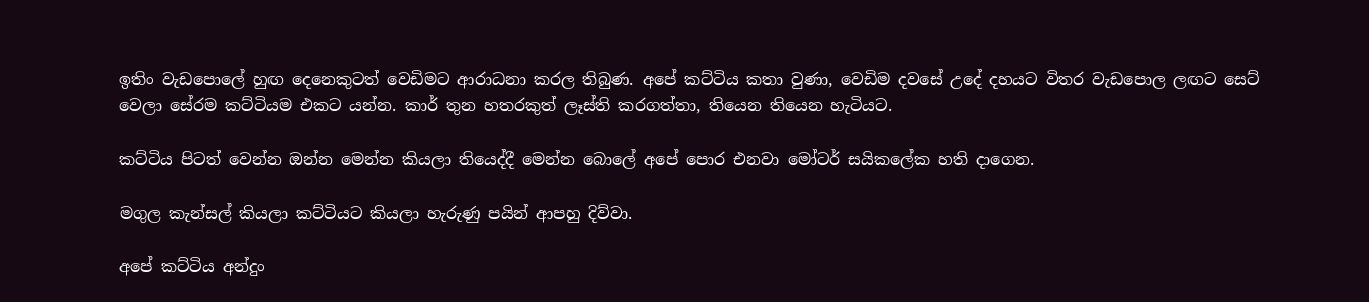ඉතිං වැඩපොලේ හුඟ දෙනෙකුටත් වෙඩිමට ආරාධනා කරල තිබුණ. අපේ කට්ටිය කතා වුණා, වෙඩිම දවසේ උදේ දහයට විතර වැඩපොල ලඟට සෙට් වෙලා සේරම කට්ටියම එකට යන්න. කාර් තුන හතරකුත් ලෑස්ති කරගත්තා, තියෙන තියෙන හැටියට.

කට්ටිය පිටත් වෙන්න ඔන්න මෙන්න කියලා තියෙද්දී මෙන්න බොලේ අපේ පොර එනවා මෝටර් සයිකලේක හති දාගෙන.

මගුල කැන්සල් කියලා කට්ටියට කියලා හැරුණු පයින් ආපහු දිව්වා.

අපේ කට්ටිය අන්දුං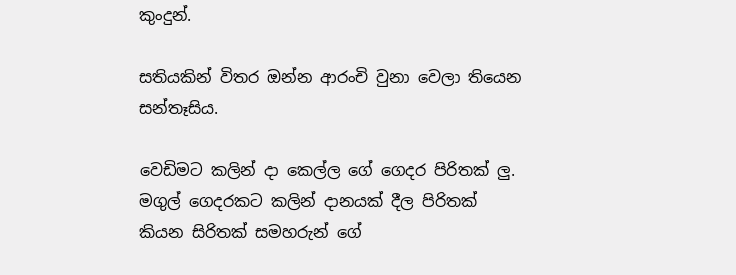කුංදුන්.

සතියකින් විතර ඔන්න ආරංචි වුනා වෙලා තියෙන සන්තෑසිය.

වෙඩිමට කලින් දා කෙල්ල ගේ ගෙදර පිරිතක් ලු. මගුල් ගෙදරකට කලින් දානයක් දීල පිරිතක් කියන සිරිතක් සමහරුන් ගේ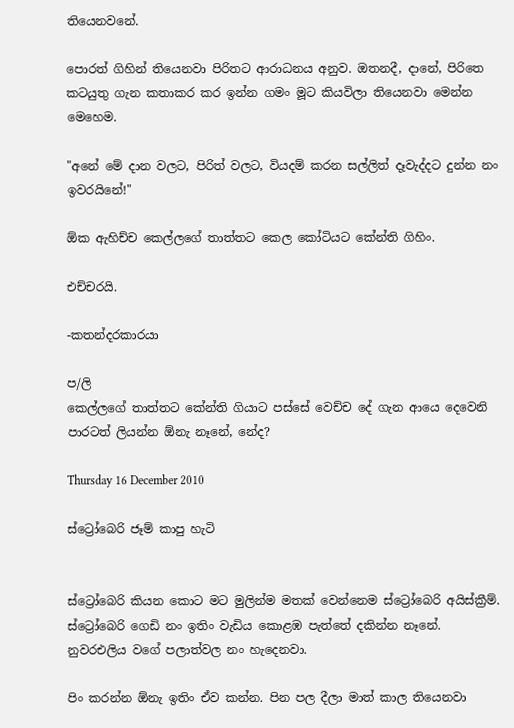තියෙනවනේ.

පොරත් ගිහින් තියෙනවා පිරිතට ආරාධනය අනුව. ඔතනදී, දානේ, පිරිතෙ කටයුතු ගැන කතාකර කර ඉන්න ගමං මූට කියවිලා තියෙනවා මෙන්න මෙහෙම.

"අනේ මේ දාන වලට, පිරිත් වලට, වියදම් කරන සල්ලිත් දෑවැද්දට දුන්න නං ඉවරයිනේ!"

ඕක ඇහිච්ච කෙල්ලගේ තාත්තට කෙල කෝටියට කේන්ති ගිහිං.

එච්චරයි.

-කතන්දරකාරයා

ප/ලි
කෙල්ලගේ තාත්තට කේන්ති ගියාට පස්සේ වෙච්ච දේ ගැන ආයෙ දෙවෙනි පාරටත් ලියන්න ඕනැ නෑනේ, නේද?

Thursday 16 December 2010

ස්ට්‍රෝබෙරි ජෑම් කාපු හැටි


ස්ට්‍රෝබෙරි කියන කොට මට මුලින්ම මතක් වෙන්නෙම ස්ට්‍රෝබෙරි අයිස්ක්‍රීම්. ස්ට්‍රෝබෙරි ගෙඩි නං ඉතිං වැඩිය කොළඹ පැත්තේ දකින්න නෑනේ. නුවරඑලිය වගේ පලාත්වල නං හැදෙනවා.

පිං කරන්න ඕනැ ඉතිං ඒව කන්න. පින පල දීලා මාත් කාල තියෙනවා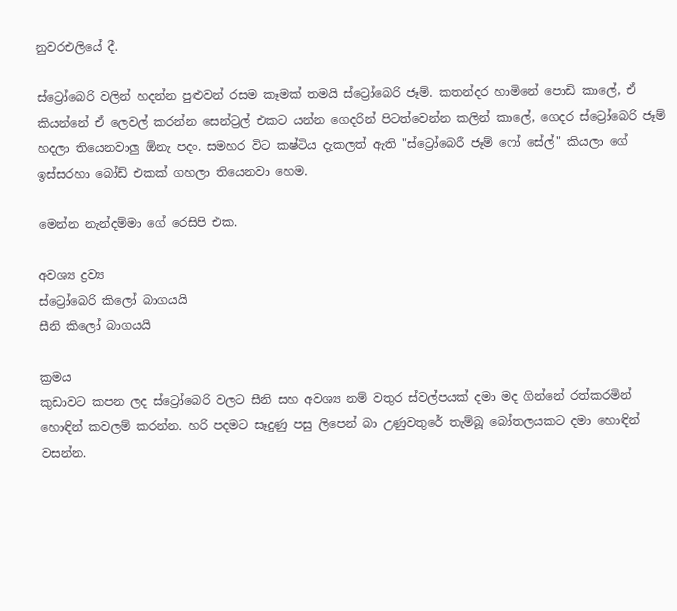නුවරඑලියේ දී.

ස්ට්‍රෝබෙරි වලින් හදන්න පුළුවන් රසම කෑමක් තමයි ස්ට්‍රෝබෙරි ජෑම්. කතන්දර හාමිනේ පොඩි කාලේ, ඒ කියන්නේ ඒ ලෙවල් කරන්න සෙන්ට්‍රල් එකට යන්න ගෙදරින් පිටත්වෙන්න කලින් කාලේ, ගෙදර ස්ට්‍රෝබෙරි ජෑම් හදලා තියෙනවාලු ඕනැ පදං. සමහර විට කෂ්ටිය දැකලත් ඇති "ස්ට්‍රෝබෙරී ජෑම් ෆෝ සේල්" කියලා ගේ ඉස්සරහා බෝඩ් එකක් ගහලා තියෙනවා හෙම.

මෙන්න නැන්දම්මා ගේ රෙසිපි එක.

අවශ්‍ය ද්‍රව්‍ය
ස්ට්‍රෝබෙරි කිලෝ බාගයයි
සීනි කිලෝ බාගයයි

ක්‍රමය
කුඩාවට කපන ලද ස්ට්‍රෝබෙරි වලට සීනි සහ අවශ්‍ය නම් වතුර ස්වල්පයක් දමා මද ගින්නේ රත්කරමින් හොඳින් කවලම් කරන්න. හරි පදමට සෑදුණු පසු ලිපෙන් බා උණුවතුරේ තැම්බූ බෝතලයකට දමා හොඳින් වසන්න.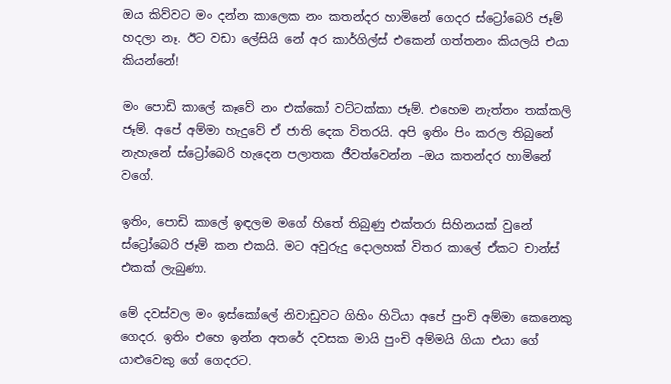ඔය කිව්වට මං දන්න කාලෙක නං කතන්දර හාමිනේ ගෙදර ස්ට්‍රෝබෙරි ජෑම් හදලා නෑ. ඊට වඩා ලේසියි නේ අර කාර්ගිල්ස් එකෙන් ගත්තනං කියලයි එයා කියන්නේ!

මං පොඩි කාලේ කෑවේ නං එක්කෝ වට්ටක්කා ජෑම්. එහෙම නැත්තං තක්කලි ජෑම්. අපේ අම්මා හැදුවේ ඒ ජාති දෙක විතරයි. අපි ඉතිං පිං කරල තිබුනේ නැහැනේ ස්ට්‍රෝබෙරි හැදෙන පලාතක ජීවත්වෙන්න –ඔය කතන්දර හාමිනේ වගේ.

ඉතිං, පොඩි කාලේ ඉඳලම මගේ හිතේ තිබුණු එක්තරා සිහිනයක් වුනේ ස්ට්‍රෝබෙරි ජෑම් කන එකයි. මට අවුරුදු දොලහක් විතර කාලේ ඒකට චාන්ස් එකක් ලැබුණා.

මේ දවස්වල මං ඉස්කෝලේ නිවාඩුවට ගිහිං හිටියා අපේ පුංචි අම්මා කෙනෙකු ගෙදර. ඉතිං එහෙ ඉන්න අතරේ දවසක මායි පුංචි අම්මයි ගියා එයා ගේ යාළුවෙකු ගේ ගෙදරට.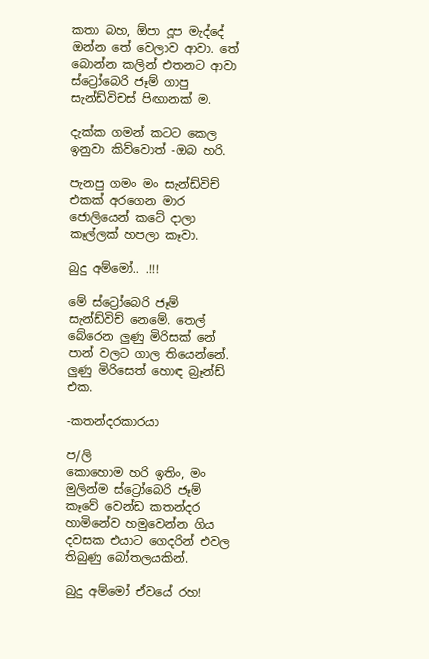කතා බහ, ඕපා දූප මැද්දේ ඔන්න තේ වෙලාව ආවා. තේ බොන්න කලින් එතනට ආවා ස්ට්‍රෝබෙරි ජෑම් ගාපු සැන්ඩ්විචස් පිඟානක් ම.

දැක්ක ගමන් කටට කෙල ඉනුවා කිව්වොත් -ඔබ හරි.

පැනපු ගමං මං සැන්ඩ්විච් එකක් අරගෙන මාර ජොලියෙන් කටේ දාලා කෑල්ලක් හපලා කෑවා.

බුදු අම්මෝ.. .!!!

මේ ස්ට්‍රෝබෙරි ජෑම් සැන්ඩ්විච් නෙමේ. තෙල් බේරෙන ලුණු මිරිසක් නේ පාන් වලට ගාල තියෙන්නේ. ලුණු මිරිසෙත් හොඳ බ්‍රෑන්ඩ් එක.

-කතන්දරකාරයා

ප/ලි
කොහොම හරි ඉතිං, මං මුලින්ම ස්ට්‍රෝබෙරි ජෑම් කෑවේ වෙන්ඩ කතන්දර හාමිනේව හමුවෙන්න ගිය දවසක එයාට ගෙදරින් එවල තිබුණු බෝතලයකින්.

බුදු අම්මෝ ඒවයේ රහ!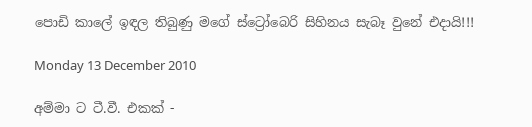පොඩි කාලේ ඉඳල තිබුණු මගේ ස්ට්‍රෝබෙරි සිහිනය සැබෑ වුනේ එදායි!!!

Monday 13 December 2010

අම්මා ට ටී.වී. එකක් -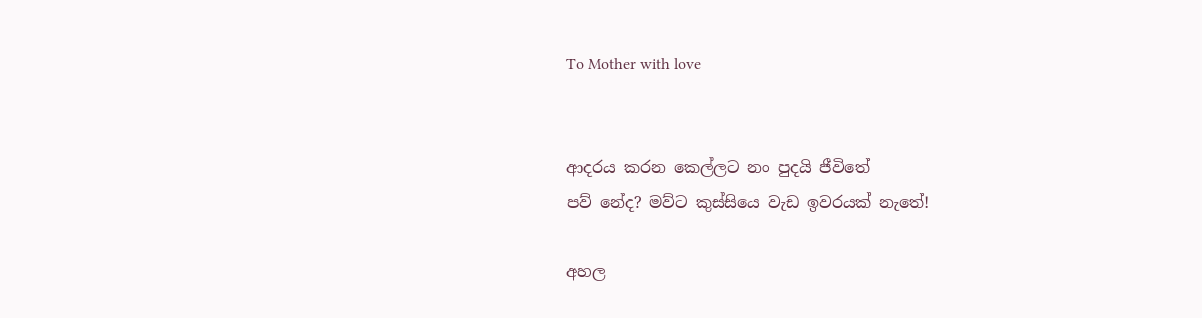To Mother with love


ආදරය කරන කෙල්ලට නං පුදයි ජීවිතේ
පව් නේද? මව්ට කුස්සියෙ වැඩ ඉවරයක් නැතේ!

අහල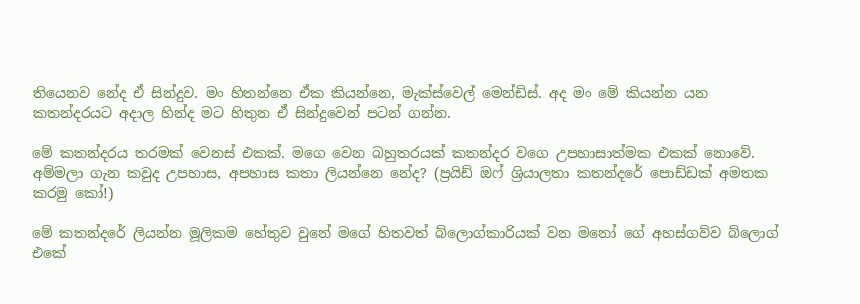තියෙනව නේද ඒ සින්දුව. මං හිතන්නෙ ඒක කියන්නෙ, මැක්ස්වෙල් මෙන්ඩිස්. අද මං මේ කියන්න යන කතන්දරයට අදාල හින්ද මට හිතුන ඒ සින්දුවෙන් පටන් ගන්න.

මේ කතන්දරය තරමක් වෙනස් එකක්. මගෙ වෙන බහුතරයක් කතන්දර වගෙ උපහාසාත්මක එකක් නොවේ. අම්මලා ගැන කවුද උපහාස, අපහාස කතා ලියන්නෙ නේද? (ප්‍රයිඩ් ඔෆ් ශ්‍රියාලතා කතන්දරේ පොඩ්ඩක් අමතක කරමු කෝ!)

මේ කතන්දරේ ලියන්න මූලිකම හේතුව වුනේ මගේ හිතවත් බ්ලොග්කාරියක් වන මනෝ ගේ අහස්ගව්ව බ්ලොග් එකේ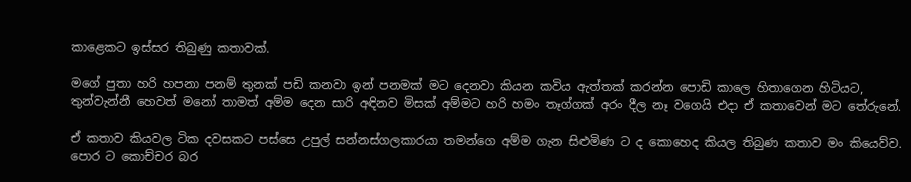කාළෙකට ඉස්සර තිබුණු කතාවක්.

මගේ පුතා හරි හපනා පනම් තුනක් පඩි කනවා ඉන් පනමක් මට දෙනවා කියන කවිය ඇත්තක් කරන්න පොඩි කාලෙ හිතාගෙන හිටියට, තුන්වැන්නී හෙවත් මනෝ තාමත් අම්ම දෙන සාරි අඳිනව මිසක් අම්මට හරි හමං තෑග්ගක් අරං දීල නෑ වගෙයි එදා ඒ කතාවෙන් මට තේරුනේ.

ඒ කතාව කියවල ටික දවසකට පස්සෙ උපුල් සන්නස්ගලකාරයා තමන්ගෙ අම්ම ගැන සිළුමිණ ට ද කොහෙද කියල තිබුණ කතාව මං කියෙව්ව. පොර ට කොච්චර බර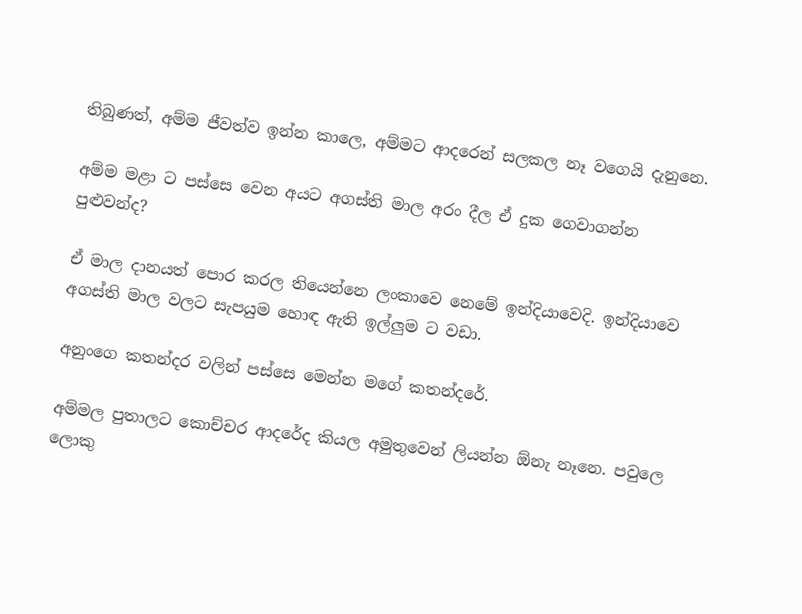තිබුණත්, අම්ම ජීවත්ව ඉන්න කාලෙ, අම්මට ආදරෙන් සලකල නෑ වගෙයි දැනුනෙ.

අම්ම මළා ට පස්සෙ වෙන අයට අගස්ති මාල අරං දීල ඒ දුක ගෙවාගන්න පුළුවන්ද?

ඒ මාල දානයත් පොර කරල තියෙන්නෙ ලංකාවෙ නෙමේ ඉන්දියාවෙදි. ඉන්දියාවෙ අගස්ති මාල වලට සැපයුම හොඳ ඇති ඉල්ලුම ට වඩා.

අනුංගෙ කතන්දර වලින් පස්සෙ මෙන්න මගේ කතන්දරේ.

අම්මල පුතාලට කොච්චර ආදරේද කියල අමුතුවෙන් ලියන්න ඕනැ නෑනෙ. පවුලෙ ලොකු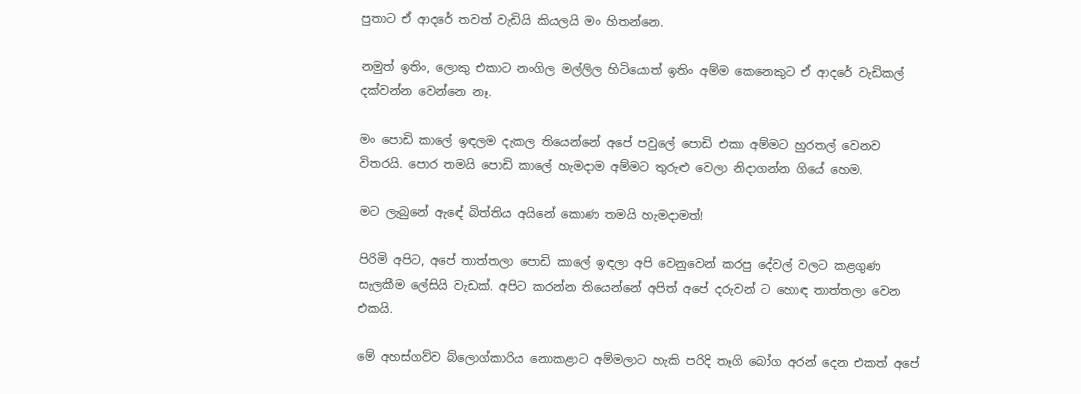පුතාට ඒ ආදරේ තවත් වැඩියි කියලයි මං හිතන්නෙ.

නමුත් ඉතිං, ලොකු එකාට නංගිල මල්ලිල හිටියොත් ඉතිං අම්ම කෙනෙකුට ඒ ආදරේ වැඩිකල් දක්වන්න වෙන්නෙ නෑ.

මං පොඩි කාලේ ඉඳලම දැකල තියෙන්නේ අපේ පවුලේ පොඩි එකා අම්මට හුරතල් වෙනව විතරයි. පොර තමයි පොඩි කාලේ හැමදාම අම්මට තුරුළු වෙලා නිදාගන්න ගියේ හෙම.

මට ලැබුනේ ඇඳේ බිත්තිය අයිනේ කොණ තමයි හැමදාමත්!

පිරිමි අපිට, අපේ තාත්තලා පොඩි කාලේ ඉඳලා අපි වෙනුවෙන් කරපු දේවල් වලට කළගුණ සැලකීම ලේසියි වැඩක්. අපිට කරන්න තියෙන්නේ අපිත් අපේ දරුවන් ට හොඳ තාත්තලා වෙන එකයි.

මේ අහස්ගව්ව බ්ලොග්කාරිය නොකළාට අම්මලාට හැකි පරිදි තෑගි බෝග අරන් දෙන එකත් අපේ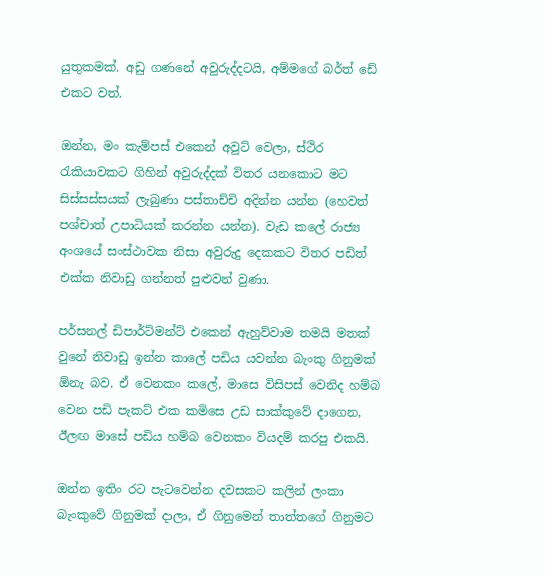යුතුකමක්. අඩු ගණනේ අවුරුද්දටයි, අම්මගේ බර්ත් ඩේ එකට වත්.

ඔන්න, මං කැම්පස් එකෙන් අවුට් වෙලා, ස්ථිර රැකියාවකට ගිහින් අවුරුද්දක් විතර යනකොට මට සිස්සස්සයක් ලැබුණා පස්තාච්චි අදින්න යන්න (හෙවත් පශ්චාත් උපාධියක් කරන්න යන්න). වැඩ කලේ රාජ්‍ය අංශයේ සංස්ථාවක නිසා අවුරුදු දෙකකට විතර පඩිත් එක්ක නිවාඩු ගන්නත් පුළුවන් වුණා.

පර්සනල් ඩිපාර්ට්මන්ට් එකෙන් ඇහුව්වාම තමයි මතක් වුනේ නිවාඩු ඉන්න කාලේ පඩිය යවන්න බැංකු ගිනුමක් ඕනැ බව. ඒ වෙනකං කලේ, මාසෙ විසිපස් වෙනිද හම්බ වෙන පඩි පැකට් එක කමිසෙ උඩ සාක්කුවේ දාගෙන, ඊලඟ මාසේ පඩිය හම්බ වෙනකං වියදම් කරපු එකයි.

ඔන්න ඉතිං රට පැටවෙන්න දවසකට කලින් ලංකා බැංකුවේ ගිනුමක් දාලා, ඒ ගිනුමෙන් තාත්තගේ ගිනුමට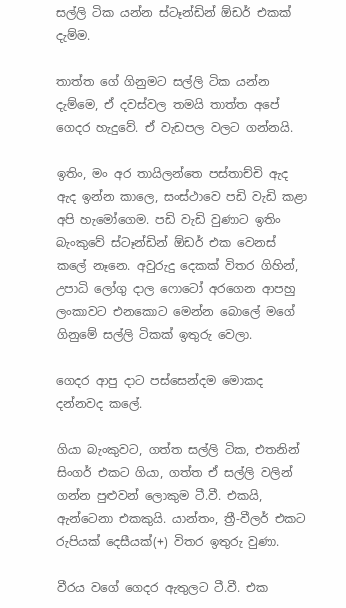සල්ලි ටික යන්න ස්ටෑන්ඩින් ඕඩර් එකක් දැම්ම.

තාත්ත ගේ ගිනුමට සල්ලි ටික යන්න දැම්මෙ, ඒ දවස්වල තමයි තාත්ත අපේ ගෙදර හැදුවේ. ඒ වැඩපල වලට ගන්නයි.

ඉතිං, මං අර තායිලන්තෙ පස්තාච්චි ඇද ඇද ඉන්න කාලෙ, සංස්ථාවෙ පඩි වැඩි කළා අපි හැමෝගෙම. පඩි වැඩි වුණාට ඉතිං බැංකුවේ ස්ටෑන්ඩින් ඕඩර් එක වෙනස් කලේ නෑනෙ. අවුරුදු දෙකක් විතර ගිහින්, උපාධි ලෝගු දාල ෆොටෝ අරගෙන ආපහු ලංකාවට එනකොට මෙන්න බොලේ මගේ ගිනුමේ සල්ලි ටිකක් ඉතුරු වෙලා.

ගෙදර ආපු දාට පස්සෙන්දම මොකද දන්නවද කලේ.

ගියා බැංකුවට, ගත්ත සල්ලි ටික, එතනින් සිංගර් එකට ගියා, ගත්ත ඒ සල්ලි වලින් ගන්න පුළුවන් ලොකුම ටී.වී. එකයි, ඇන්ටෙනා එකකුයි. යාන්තං, ත්‍රී-වීලර් එකට රුපියක් දෙසීයක්(+) විතර ඉතුරු වුණා.

වීරය වගේ ගෙදර ඇතුලට ටී.වී. එක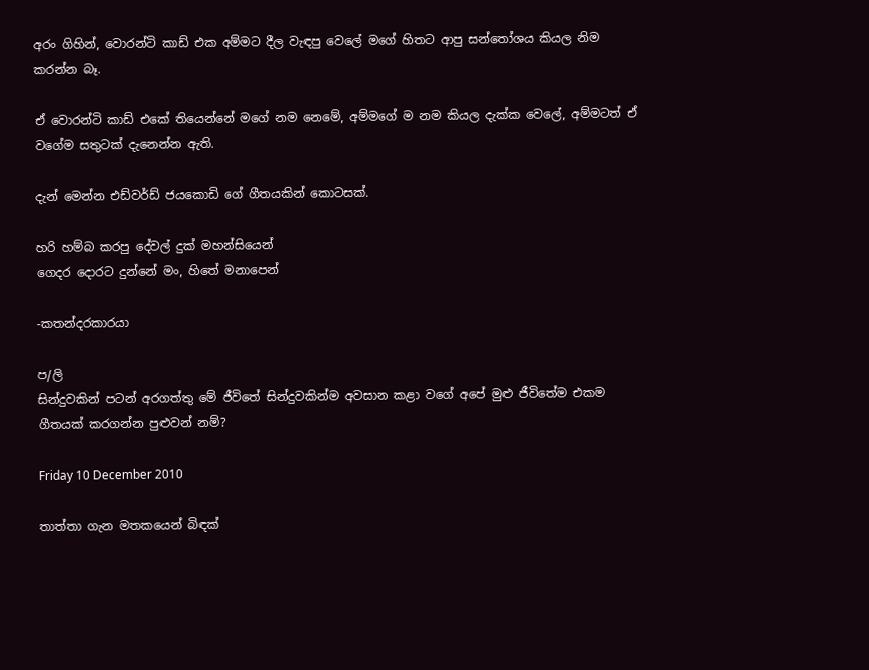අරං ගිහින්, වොරන්ටි කාඩ් එක අම්මට දීල වැඳපු වෙලේ මගේ හිතට ආපු සන්තෝශය කියල නිම කරන්න බෑ.

ඒ වොරන්ටි කාඩ් එකේ තියෙන්නේ මගේ නම නෙමේ, අම්මගේ ම නම කියල දැක්ක වෙලේ, අම්මටත් ඒ වගේම සතුටක් දැනෙන්න ඇති.

දැන් මෙන්න එඩ්වර්ඩ් ජයකොඩි ගේ ගීතයකින් කොටසක්.

හරි හම්බ කරපු දේවල් දුක් මහන්සියෙන්
ගෙදර දොරට දුන්නේ මං, හිතේ මනාපෙන්

-කතන්දරකාරයා

ප/ලි
සින්දුවකින් පටන් අරගත්තු මේ ජීවිතේ සින්දුවකින්ම අවසාන කළා වගේ අපේ මුළු ජීවිතේම එකම ගීතයක් කරගන්න පුළුවන් නම්?

Friday 10 December 2010

තාත්තා ගැන මතකයෙන් බිඳක්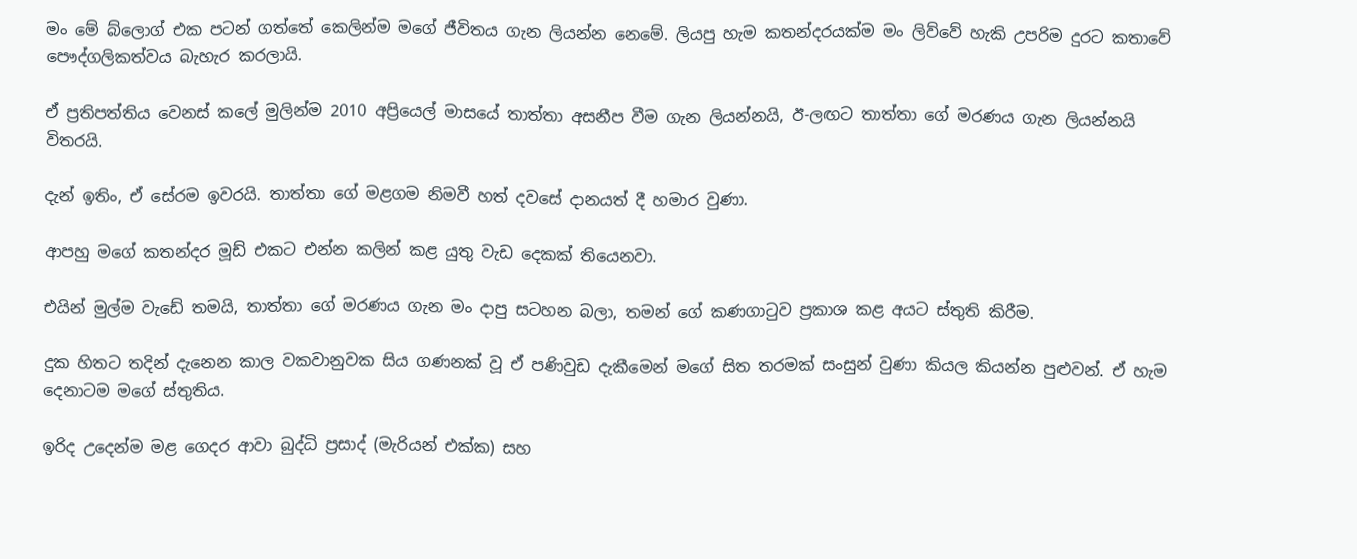මං මේ බ්ලොග් එක පටන් ගත්තේ කෙලින්ම මගේ ජීවිතය ගැන ලියන්න නෙමේ. ලියපු හැම කතන්දරයක්ම මං ලිව්වේ හැකි උපරිම දුරට කතාවේ පෞද්ගලිකත්වය බැහැර කරලායි.

ඒ ප්‍රතිපත්තිය වෙනස් කලේ මුලින්ම 2010 අප්‍රියෙල් මාසයේ තාත්තා අසනීප වීම ගැන ලියන්නයි, ඊ-ලඟට තාත්තා ගේ මරණය ගැන ලියන්නයි විතරයි.

දැන් ඉතිං, ඒ සේරම ඉවරයි. තාත්තා ගේ මළගම නිමවී හත් දවසේ දානයත් දී හමාර වුණා.

ආපහු මගේ කතන්දර මූඩ් එකට එන්න කලින් කළ යුතු වැඩ දෙකක් තියෙනවා.

එයින් මුල්ම වැඩේ තමයි, තාත්තා ගේ මරණය ගැන මං දාපු සටහන බලා, තමන් ගේ කණගාටුව ප්‍රකාශ කළ අයට ස්තුති කිරීම.

දුක හිතට තදින් දැනෙන කාල වකවානුවක සිය ගණනක් වූ ඒ පණිවුඩ දැකීමෙන් මගේ සිත තරමක් සංසුන් වුණා කියල කියන්න පුළුවන්. ඒ හැම දෙනාටම මගේ ස්තුතිය.

ඉරිද උදෙන්ම මළ ගෙදර ආවා බුද්ධි ප්‍රසාද් (මැරියන් එක්ක) සහ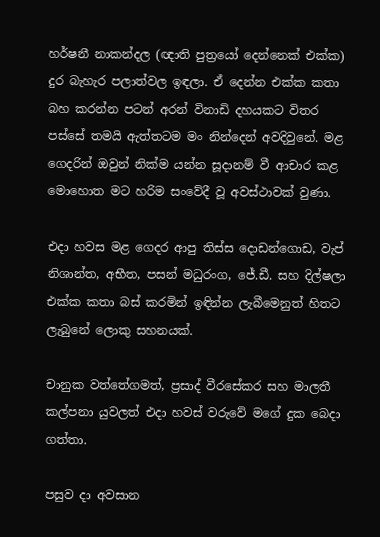හර්ෂනී නාකන්දල (ඥාති පුත්‍රයෝ දෙන්නෙක් එක්ක) දුර බැහැර පලාත්වල ඉඳලා. ඒ දෙන්න එක්ක කතා බහ කරන්න පටන් අරන් විනාඩි දහයකට විතර පස්සේ තමයි ඇත්තටම මං නින්දෙන් අවදිවුනේ. මළ ගෙදරින් ඔවුන් නික්ම යන්න සූදානම් වී ආචාර කළ මොහොත මට හරිම සංවේදී වූ අවස්ථාවක් වුණා.

එදා හවස මළ ගෙදර ආපු තිස්ස දොඩන්ගොඩ, වැප් නිශාන්ත, අභීත, පසන් මධුරංග, ජේ.ඩී. සහ දිල්ෂලා එක්ක කතා බස් කරමින් ඉඳින්න ලැබීමෙනුත් හිතට ලැබුනේ ලොකු සහනයක්.

චානුක වත්තේගමත්, ප්‍රසාද් වීරසේකර සහ මාලතී කල්පනා යුවලත් එදා හවස් වරුවේ මගේ දුක බෙදා ගත්තා.

පසුව දා අවසාන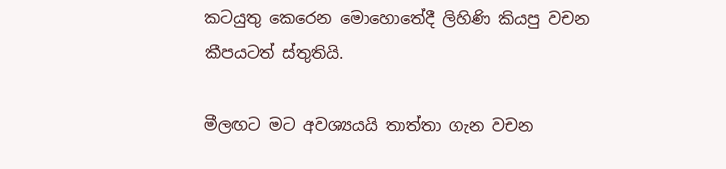කටයුතු කෙරෙන මොහොතේදී ලිහිණි කියපු වචන කීපයටත් ස්තුතියි.

මීලඟට මට අවශ්‍යයයි තාත්තා ගැන වචන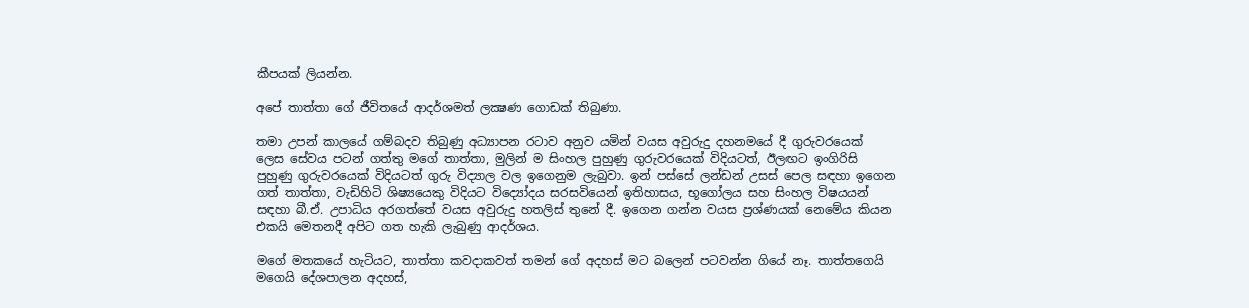කීපයක් ලියන්න.

අපේ තාත්තා ගේ ජීවිතයේ ආදර්ශමත් ලක්‍ෂණ ගොඩක් තිබුණා.

තමා උපන් කාලයේ ගම්බදව තිබුණු අධ්‍යාපන රටාව අනුව යමින් වයස අවුරුදු දහනමයේ දී ගුරුවරයෙක් ලෙස සේවය පටන් ගත්තු මගේ තාත්තා, මුලින් ම සිංහල පුහුණු ගුරුවරයෙක් විදියටත්, ඊලඟට ඉංගිරිසි පුහුණු ගුරුවරයෙක් විදියටත් ගුරු විද්‍යාල වල ඉගෙනුම ලැබුවා. ඉන් පස්සේ ලන්ඩන් උසස් පෙල සඳහා ඉගෙන ගත් තාත්තා, වැඩිහිටි ශිෂ්‍යයෙකු විදියට විද්‍යෝදය සරසවියෙන් ඉතිහාසය, භූගෝලය සහ සිංහල විෂයයන් සඳහා බී.ඒ. උපාධිය අරගත්තේ වයස අවුරුදු හතලිස් තුනේ දී. ඉගෙන ගන්න වයස ප්‍රශ්ණයක් නෙමේය කියන එකයි මෙතනදී අපිට ගත හැකි ලැබුණු ආදර්ශය.

මගේ මතකයේ හැටියට, තාත්තා කවදාකවත් තමන් ගේ අදහස් මට බලෙන් පටවන්න ගියේ නෑ. තාත්තගෙයි මගෙයි දේශපාලන අදහස්,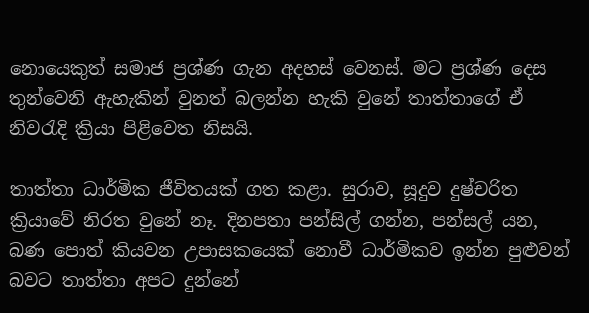නොයෙකුත් සමාජ ප්‍රශ්ණ ගැන අදහස් වෙනස්. මට ප්‍රශ්ණ දෙස තුන්වෙනි ඇහැකින් වුනත් බලන්න හැකි වුනේ තාත්තාගේ ඒ නිවරැදි ක්‍රියා පිළිවෙත නිසයි.

තාත්තා ධාර්මික ජීවිතයක් ගත කළා. සුරාව, සූදුව දුෂ්චරිත ක්‍රියාවේ නිරත වුනේ නෑ. දිනපතා පන්සිල් ගන්න, පන්සල් යන, බණ පොත් කියවන උපාසකයෙක් නොවී ධාර්මිකව ඉන්න පුළුවන් බවට තාත්තා අපට දුන්නේ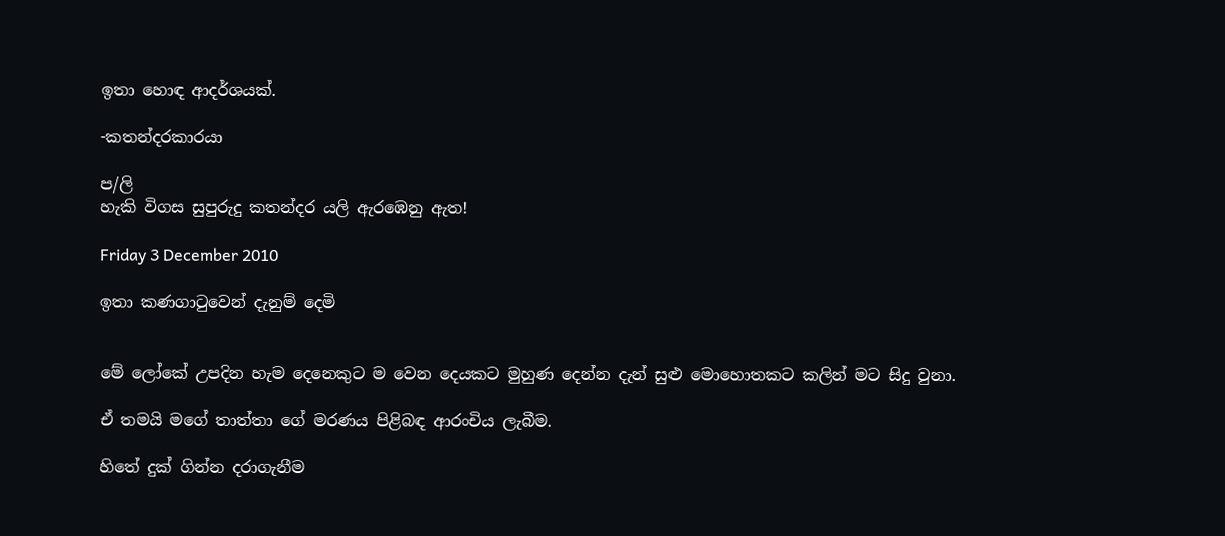ඉතා හොඳ ආදර්ශයක්.

-කතන්දරකාරයා

ප/ලි
හැකි විගස සුපුරුදු කතන්දර යලි ඇරඹෙනු ඇත!

Friday 3 December 2010

ඉතා කණගාටුවෙන් දැනුම් දෙමි


මේ ලෝකේ උපදින හැම දෙනෙකුට ම වෙන දෙයකට මුහුණ දෙන්න දැන් සුළු මොහොතකට කලින් මට සිදු වුනා.

ඒ තමයි මගේ තාත්තා ගේ මරණය පිළිබඳ ආරංචිය ලැබීම.

හිතේ දුක් ගින්න දරාගැනීම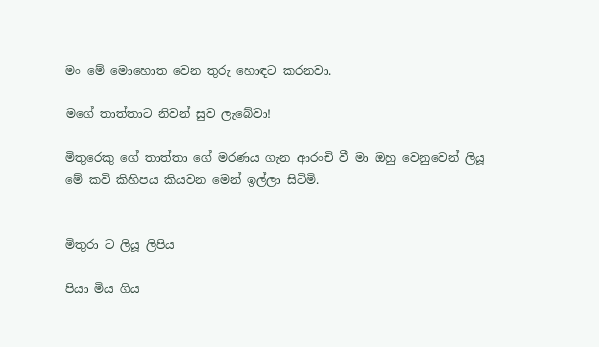මං මේ මොහොත වෙන තුරු හොඳට කරනවා.

මගේ තාත්තාට නිවන් සුව ලැබේවා!

මිතුරෙකු ගේ තාත්තා ගේ මරණය ගැන ආරංචි වී මා ඔහු වෙනුවෙන් ලියූ මේ කවි කිහිපය කියවන මෙන් ඉල්ලා සිටිමි.


මිතුරා ට ලියූ ලිපිය

පියා මිය ගිය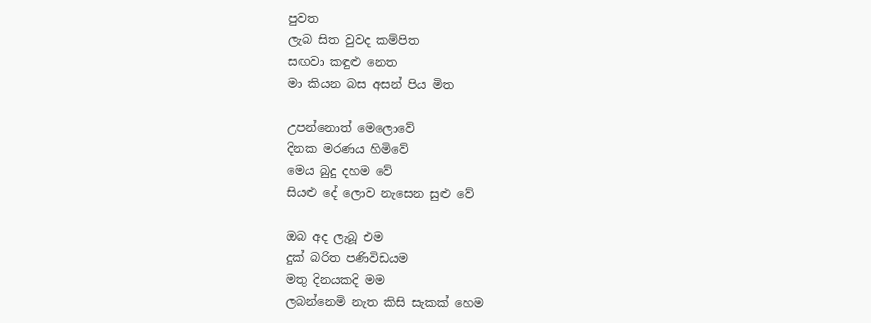පුවත
ලැබ සිත වුවද කම්පිත
සඟවා කඳුළු නෙත
මා කියන බස අසන් පිය මිත

උපන්නොත් මෙලොවේ
දිනක මරණය හිමිවේ
මෙය බුදු දහම වේ
සියළු දේ ලොව නැසෙන සුළු වේ

ඔබ අද ලැබූ එම
දුක් බරිත පණිවිඩයම
මතු දිනයකදි මම
ලබන්නෙමි නැත කිසි සැකක් හෙම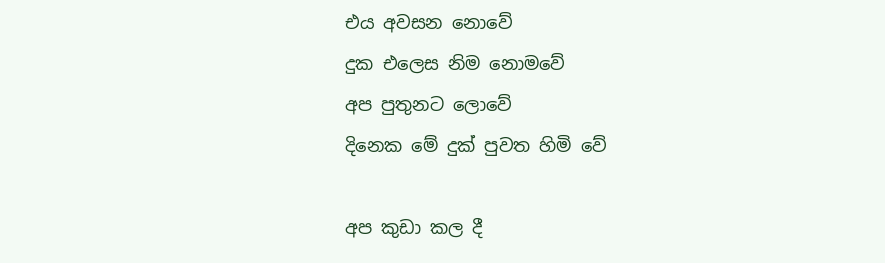එය අවසන නොවේ
දුක එලෙස නිම නොමවේ
අප පුතුනට ලොවේ
දිනෙක මේ දුක් පුවත හිමි වේ

අප කුඩා කල දී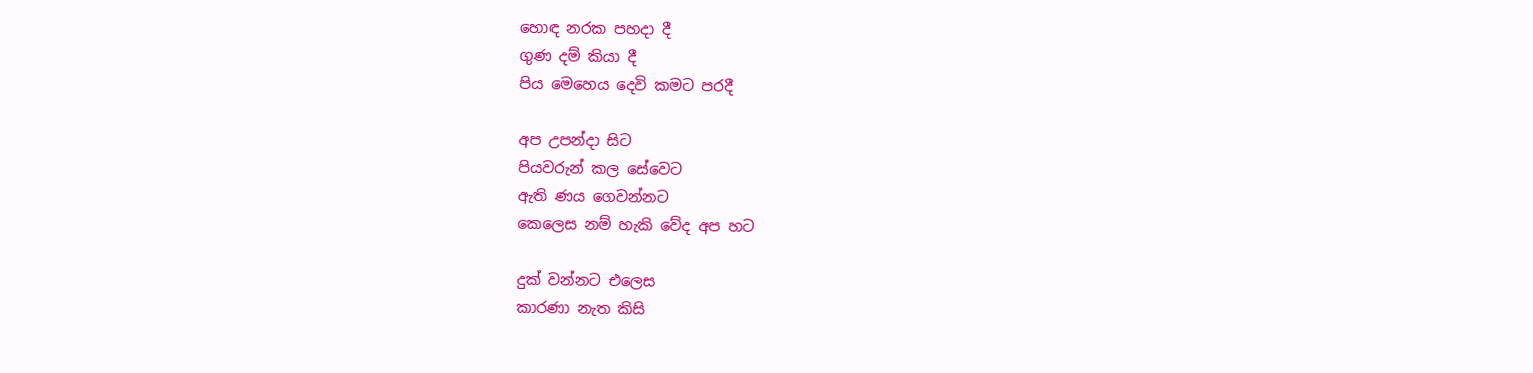හොඳ නරක පහදා දී
ගුණ දම් කියා දී
පිය මෙහෙය දෙවි කමට පරදී

අප උපන්දා සිට
පියවරුන් කල සේවෙට
ඇති ණය ගෙවන්නට
කෙලෙස නම් හැකි වේද අප හට

දුක් වන්නට එලෙස
කාරණා නැත කිසි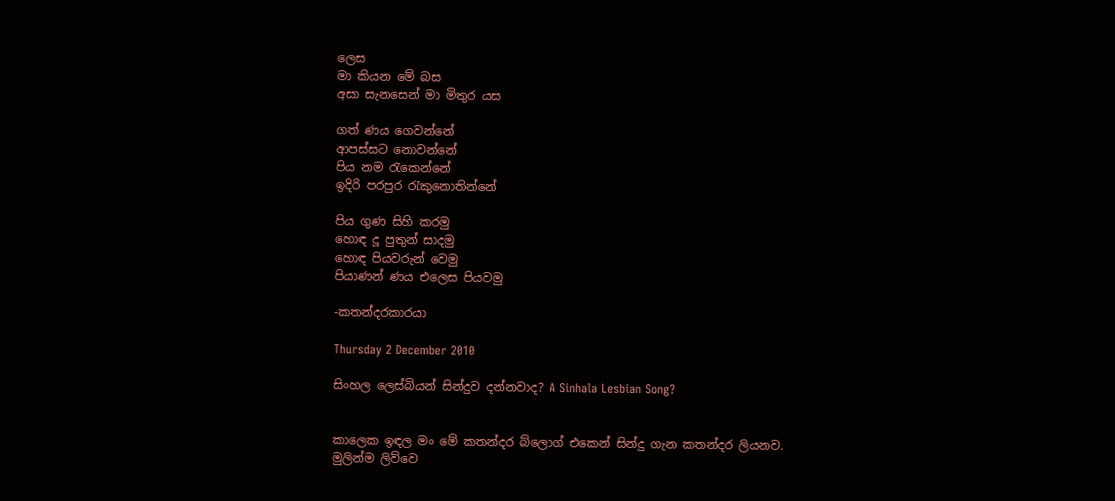ලෙස
මා කියන මේ බස
අසා සැනසෙන් මා මිතුර යස

ගත් ණය ගෙවන්නේ
ආපස්සට නොවන්නේ
පිය නම රැකෙන්නේ
ඉදිරි පරපුර රැකුනොතින්නේ

පිය ගුණ සිහි කරමු
හොඳ දූ පුතුන් සාදමු
හොඳ පියවරුන් වෙමු
පියාණන් ණය එලෙස පියවමු

-කතන්දරකාරයා

Thursday 2 December 2010

සිංහල ලෙස්බියන් සින්දුව දන්නවාද? A Sinhala Lesbian Song?


කාලෙක ඉඳල මං මේ කතන්දර බ්ලොග් එකෙන් සින්දු ගැන කතන්දර ලියනව. මුලින්ම ලිව්වෙ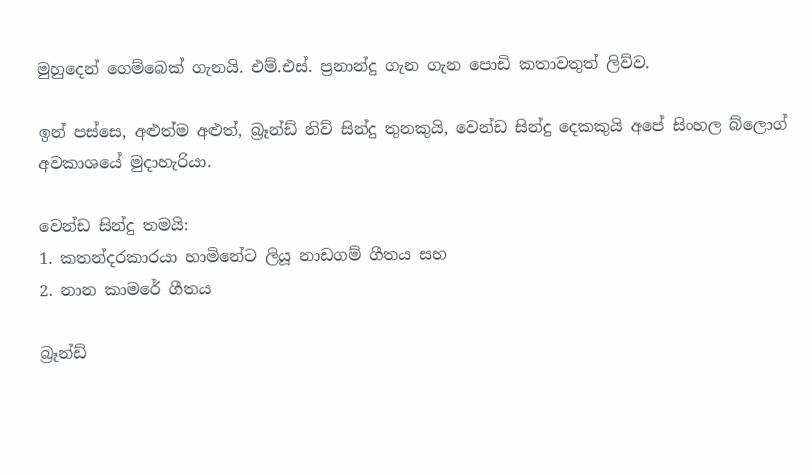මුහුදෙන් ගෙම්බෙක් ගැනයි. එම්.එස්. ප්‍රනාන්දු ගැන ගැන පොඩි කතාවතුත් ලිව්ව.

ඉන් පස්සෙ, අළුත්ම අළුත්, බ්‍රෑන්ඩ් නිව් සින්දු තුනකුයි, වෙන්ඩ සින්දු දෙකකුයි අපේ සිංහල බ්ලොග් අවකාශයේ මුදාහැරියා.

වෙන්ඩ සින්දු තමයි:
1. කතන්දරකාරයා හාමිනේට ලියූ නාඩගම් ගීතය සහ
2. නාන කාමරේ ගීතය

බ්‍රෑන්ඩ්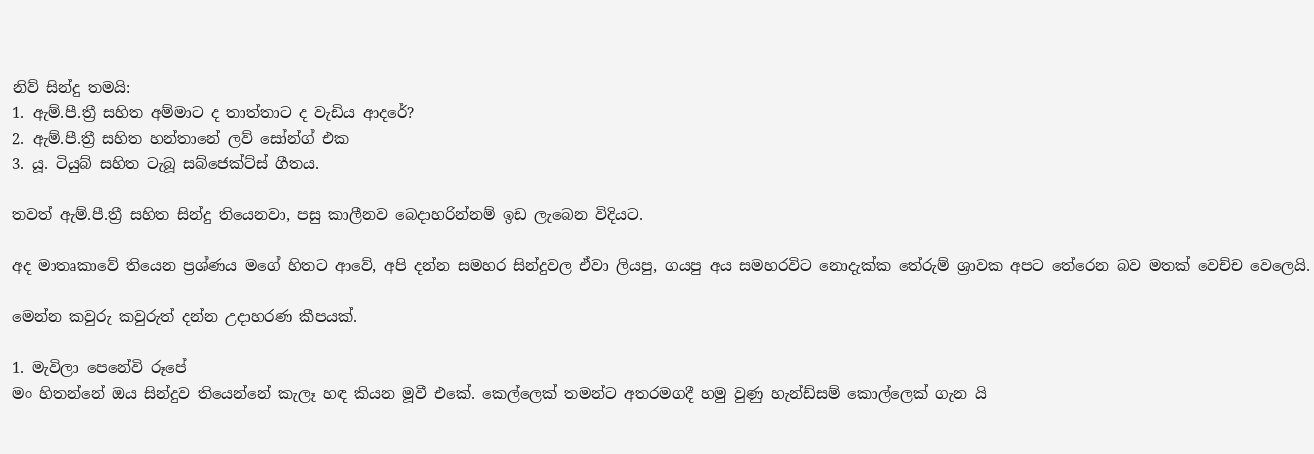නිව් සින්දු තමයි:
1. ඇම්.පී.ත්‍රී සහිත අම්මාට ද තාත්තාට ද වැඩිය ආදරේ?
2. ඇම්.පී.ත්‍රී සහිත හන්තානේ ලව් සෝන්ග් එක
3. යූ. ටියුබ් සහිත ටැබූ සබ්ජෙක්ට්ස් ගීතය.

තවත් ඇම්.පී.ත්‍රී සහිත සින්දු තියෙනවා, පසු කාලීනව බෙදාහරින්නම් ඉඩ ලැබෙන විදියට.

අද මාතෘකාවේ තියෙන ප්‍රශ්ණය මගේ හිතට ආවේ, අපි දන්න සමහර සින්දුවල ඒවා ලියපු, ගයපු අය සමහරවිට නොදැක්ක තේරුම් ශ්‍රාවක අපට තේරෙන බව මතක් වෙච්ච වෙලෙයි.

මෙන්න කවුරු කවුරුත් දන්න උදාහරණ කීපයක්.

1. මැවිලා පෙනේවි රූපේ
මං හිතන්නේ ඔය සින්දුව තියෙන්නේ කැලෑ හඳ කියන මූවී එකේ. කෙල්ලෙක් තමන්ට අතරමගදී හමු වුණු හැන්ඩ්සම් කොල්ලෙක් ගැන යි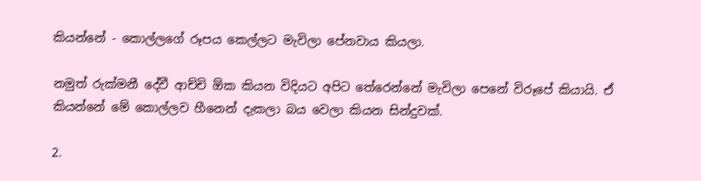කියන්නේ - කොල්ලගේ රූපය කෙල්ලට මැවිලා පේනවාය කියලා.

නමුත් රුක්මනී දේවී ආච්චි ඕක කියන විදියට අපිට තේරෙන්නේ මැවිලා පෙනේ විරූපේ කියායි. ඒ කියන්නේ මේ කොල්ලව හීනෙන් දැකලා බය වෙලා කියන සින්දුවක්.

2.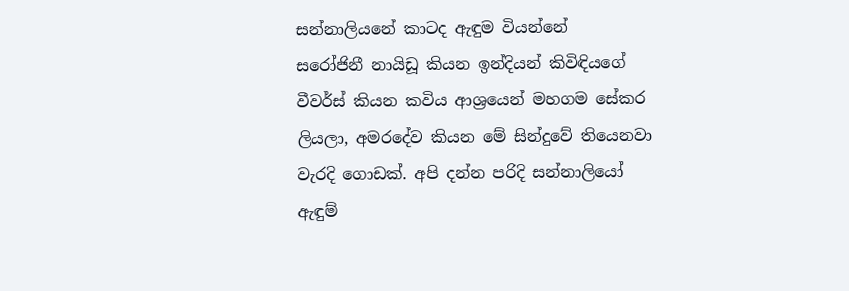සන්නාලියනේ කාටද ඇඳුම වියන්නේ
සරෝජිනී නායිඩූ කියන ඉන්දියන් කිවිඳියගේ වීවර්ස් කියන කවිය ආශ්‍රයෙන් මහගම සේකර ලියලා, අමරදේව කියන මේ සින්දුවේ තියෙනවා වැරදි ගොඩක්. අපි දන්න පරිදි සන්නාලියෝ ඇඳුම්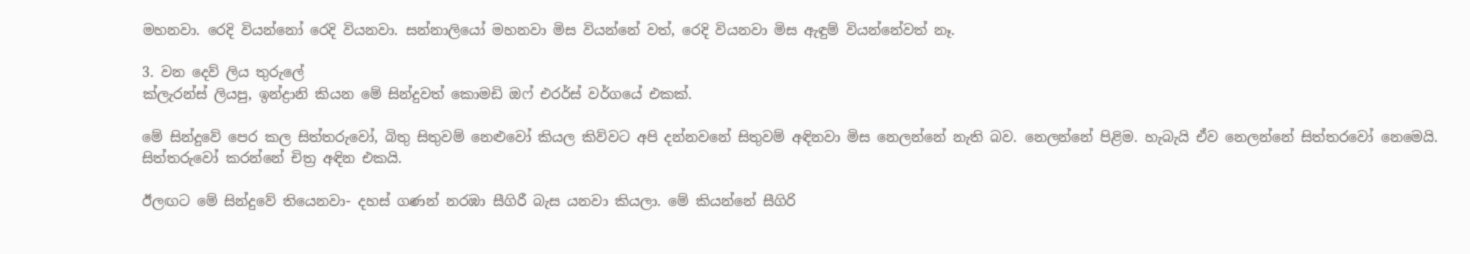මහනවා. රෙදි වියන්නෝ රෙදි වියනවා. සන්නාලියෝ මහනවා මිස වියන්නේ වත්, රෙදි වියනවා මිස ඇඳුම් වියන්නේවත් නෑ.

3. වන දෙව් ලිය තුරුලේ
ක්ලැරන්ස් ලියපු, ඉන්ද්‍රානි කියන මේ සින්දුවත් කොමඩි ඔෆ් එරර්ස් වර්ගයේ එකක්.

මේ සින්දුවේ පෙර කල සිත්තරුවෝ, බිතු සිතුවම් නෙළුවෝ කියල කිව්වට අපි දන්නවනේ සිතුවම් අඳිනවා මිස නෙලන්නේ නැති බව. නෙලන්නේ පිළිම. හැබැයි ඒව නෙලන්නේ සිත්තරවෝ නෙමෙයි. සිත්තරුවෝ කරන්නේ චිත්‍ර අඳින එකයි.

ඊලඟට මේ සින්දුවේ තියෙනවා- දහස් ගණන් නරඹා සීගිරී බැස යනවා කියලා. මේ කියන්නේ සීගිරි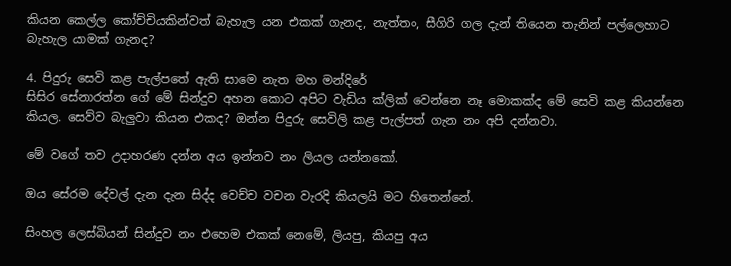කියන කෙල්ල කෝච්චියකින්වත් බැහැල යන එකක් ගැනද, නැත්තං, සීගිරි ගල දැන් තියෙන තැනින් පල්ලෙහාට බැහැල යාමක් ගැනද?

4. පිදුරු සෙවි කළ පැල්පතේ ඇති සාමෙ නැත මහ මන්දිරේ
සිසිර සේනාරත්න ගේ මේ සින්දුව අහන කොට අපිට වැඩිය ක්ලික් වෙන්නෙ නෑ මොකක්ද මේ සෙවි කළ කියන්නෙ කියල. සෙව්ව බැලුවා කියන එකද? ඔන්න පිදුරු සෙවිලි කළ පැල්පත් ගැන නං අපි දන්නවා.

මේ වගේ තව උදාහරණ දන්න අය ඉන්නව නං ලියල යන්නකෝ.

ඔය සේරම දේවල් දැන දැන සිද්ද වෙච්ච වචන වැරදි කියලයි මට හිතෙන්නේ.

සිංහල ලෙස්බියන් සින්දුව නං එහෙම එකක් නෙමේ, ලියපු, කියපු අය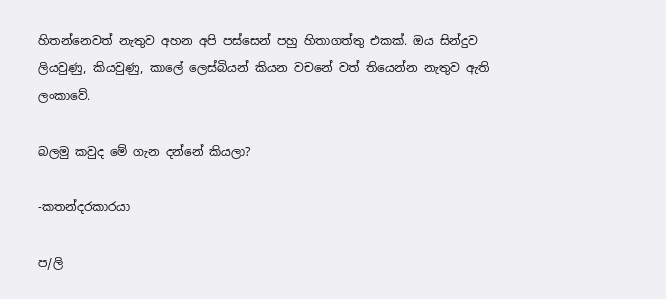හිතන්නෙවත් නැතුව අහන අපි පස්සෙන් පහු හිතාගත්තු එකක්. ඔය සින්දුව ලියවුණු, කියවුණු, කාලේ ලෙස්බියන් කියන වචනේ වත් තියෙන්න නැතුව ඇති ලංකාවේ.

බලමු කවුද මේ ගැන දන්නේ කියලා?

-කතන්දරකාරයා

ප/ලි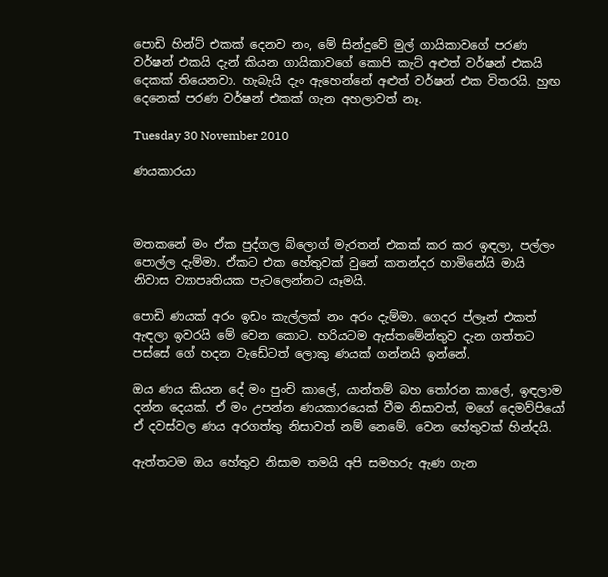පොඩි හින්ට් එකක් දෙනව නං, මේ සින්දුවේ මුල් ගායිකාවගේ පරණ වර්ෂන් එකයි දැන් කියන ගායිකාවගේ කොපි කැට් අළුත් වර්ෂන් එකයි දෙකක් තියෙනවා. හැබැයි දැං ඇහෙන්නේ අළුත් වර්ෂන් එක විතරයි. හුඟ දෙනෙක් පරණ වර්ෂන් එකක් ගැන අහලාවත් නෑ.

Tuesday 30 November 2010

ණයකාරයා



මතකනේ මං ඒක පුද්ගල බ්ලොග් මැරතන් එකක් කර කර ඉඳලා, පල්ලං පොල්ල දැම්මා. ඒකට එක හේතුවක් වුනේ කතන්දර හාමිනේයි මායි නිවාස ව්‍යාපෘතියක පැටලෙන්නට යෑමයි.

පොඩි ණයක් අරං ඉඩං කැල්ලක් නං අරං දැම්මා. ගෙදර ප්ලෑන් එකත් ඇඳලා ඉවරයි මේ වෙන කොට. හරියටම ඇස්තමේන්තුව දැන ගත්තට පස්සේ ගේ හදන වැඩේටත් ලොකු ණයක් ගන්නයි ඉන්නේ.

ඔය ණය කියන දේ මං පුංචි කාලේ, යාන්තම් බහ තෝරන කාලේ, ඉඳලාම දන්න දෙයක්. ඒ මං උපන්න ණයකාරයෙක් වීම නිසාවත්, මගේ දෙමව්පියෝ ඒ දවස්වල ණය අරගත්තු නිසාවත් නම් නෙමේ. වෙන හේතුවක් හින්දයි.

ඇත්තටම ඔය හේතුව නිසාම තමයි අපි සමහරු ඇණ ගැන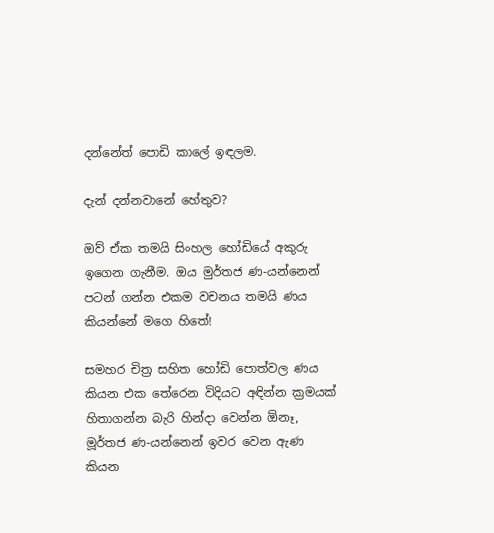දන්නේත් පොඩි කාලේ ඉඳලම.

දැන් දන්නවානේ හේතුව?

ඔව් ඒක තමයි සිංහල හෝඩියේ අකුරු ඉගෙන ගැනීම. ඔය මුර්තජ ණ-යන්නෙන් පටන් ගන්න එකම වචනය තමයි ණය කියන්නේ මගෙ හිතේ!

සමහර චිත්‍ර සහිත හෝඩි පොත්වල ණය කියන එක තේරෙන විදියට අඳින්න ක්‍රමයක් හිතාගන්න බැරි හින්දා වෙන්න ඕනෑ, මූර්තජ ණ-යන්නෙන් ඉවර වෙන ඇණ කියන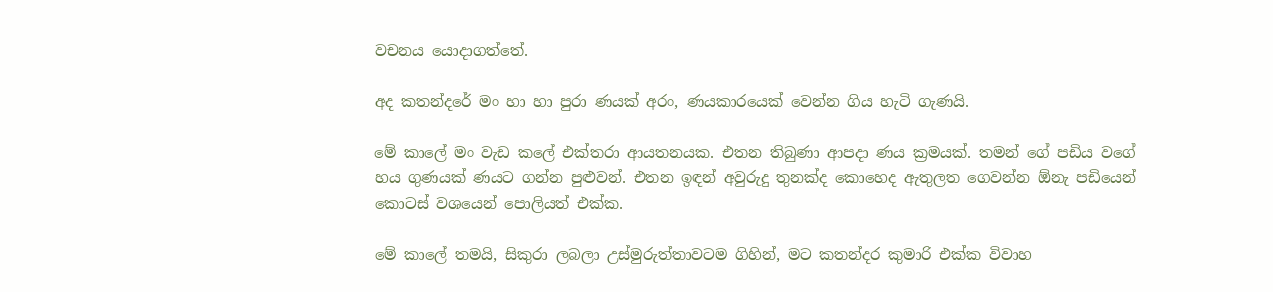වචනය යොදාගත්තේ.

අද කතන්දරේ මං හා හා පුරා ණයක් අරං, ණයකාරයෙක් වෙන්න ගිය හැටි ගැණයි.

මේ කාලේ මං වැඩ කලේ එක්තරා ආයතනයක. එතන තිබුණා ආපදා ණය ක්‍රමයක්. තමන් ගේ පඩිය වගේ හය ගුණයක් ණයට ගන්න පුළුවන්. එතන ඉඳන් අවුරුදු තුනක්ද කොහෙද ඇතුලත ගෙවන්න ඕනැ පඩියෙන් කොටස් වශයෙන් පොලියත් එක්ක.

මේ කාලේ තමයි, සිකුරා ලබලා උස්මුරුත්තාවටම ගිහින්, මට කතන්දර කුමාරි එක්ක විවාහ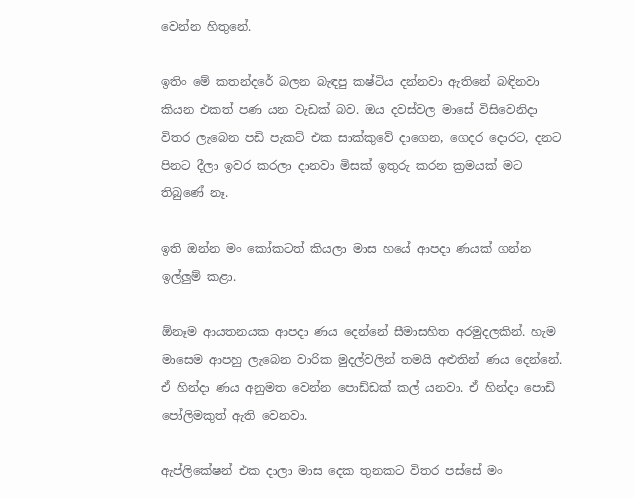වෙන්න හිතුනේ.

ඉතිං මේ කතන්දරේ බලන බැඳපු කෂ්ටිය දන්නවා ඇතිනේ බඳිනවා කියන එකත් පණ යන වැඩක් බව. ඔය දවස්වල මාසේ විසිවෙනිදා විතර ලැබෙන පඩි පැකට් එක සාක්කුවේ දාගෙන, ගෙදර දොරට, දනට පිනට දීලා ඉවර කරලා දානවා මිසක් ඉතුරු කරන ක්‍රමයක් මට තිබුණේ නෑ.

ඉති ඔන්න මං කෝකටත් කියලා මාස හයේ ආපදා ණයක් ගන්න ඉල්ලුම් කළා.

ඕනෑම ආයතනයක ආපදා ණය දෙන්නේ සීමාසහිත අරමුදලකින්. හැම මාසෙම ආපහු ලැබෙන වාරික මුදල්වලින් තමයි අළුතින් ණය දෙන්නේ. ඒ හින්දා ණය අනුමත වෙන්න පොඩ්ඩක් කල් යනවා. ඒ හින්දා පොඩි පෝලිමකුත් ඇති වෙනවා.

ඇප්ලිකේෂන් එක දාලා මාස දෙක තුනකට විතර පස්සේ මං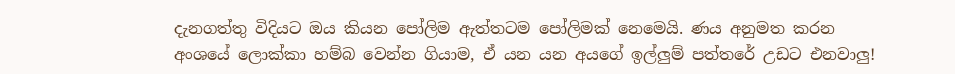දැනගත්තු විදියට ඔය කියන පෝලිම ඇත්තටම පෝලිමක් නෙමෙයි. ණය අනුමත කරන අංශයේ ලොක්කා හම්බ වෙන්න ගියාම, ඒ යන යන අයගේ ඉල්ලුම් පත්තරේ උඩට එනවාලු!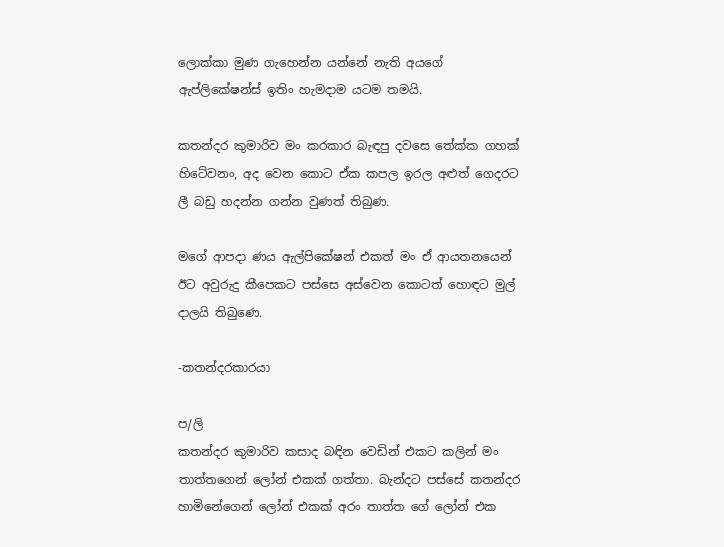ලොක්කා මුණ ගැහෙන්න යන්නේ නැති අයගේ ඇප්ලිකේෂන්ස් ඉතිං හැමදාම යටම තමයි.

කතන්දර කුමාරිව මං කරකාර බැඳපු දවසෙ තේක්ක ගහක් හිටේවනං, අද වෙන කොට ඒක කපල ඉරල අළුත් ගෙදරට ලී බඩු හදන්න ගන්න වුණත් තිබුණ.

මගේ ආපදා ණය ඇල්පිකේෂන් එකත් මං ඒ ආයතනයෙන් ඊට අවුරුදු කීපෙකට පස්සෙ අස්වෙන කොටත් හොඳට මුල් දාලයි තිබුණෙ.

-කතන්දරකාරයා

ප/ලි
කතන්දර කුමාරිව කසාද බඳින වෙඩින් එකට කලින් මං තාත්තගෙන් ලෝන් එකක් ගත්තා. බැන්දට පස්සේ කතන්දර හාමිනේගෙන් ලෝන් එකක් අරං තාත්ත ගේ ලෝන් එක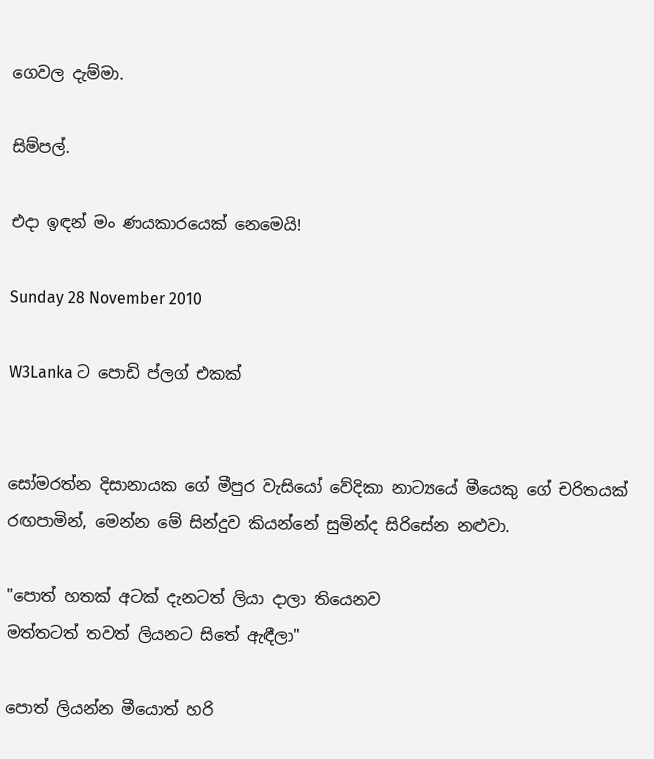ගෙවල දැම්මා.

සිම්පල්.

එදා ඉඳන් මං ණයකාරයෙක් නෙමෙයි!

Sunday 28 November 2010

W3Lanka ට පොඩි ප්ලග් එකක්


සෝමරත්න දිසානායක ගේ මීපුර වැසියෝ වේදිකා නාට්‍යයේ මීයෙකු ගේ චරිතයක් රඟපාමින්, මෙන්න මේ සින්දුව කියන්නේ සුමින්ද සිරිසේන නළුවා.

"පොත් හතක් අටක් දැනටත් ලියා දාලා තියෙනව
මත්තටත් තවත් ලියනට සිතේ ඇඳීලා"

පොත් ලියන්න මීයොත් හරි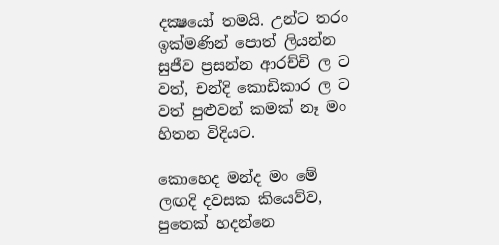දක්‍ෂයෝ තමයි. උන්ට තරං ඉක්මණින් පොත් ලියන්න සුජීව ප්‍රසන්න ආරච්චි ල ට වත්, චන්දි කොඩිකාර ල ට වත් පුළුවන් කමක් නෑ මං හිතන විදියට.

කොහෙද මන්ද මං මේ ලඟදි දවසක කියෙව්ව, පුතෙක් හදන්නෙ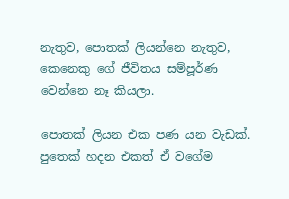නැතුව, පොතක් ලියන්නෙ නැතුව, කෙනෙකු ගේ ජීවිතය සම්පූර්ණ වෙන්නෙ නෑ කියලා.

පොතක් ලියන එක පණ යන වැඩක්. පුතෙක් හදන එකත් ඒ වගේම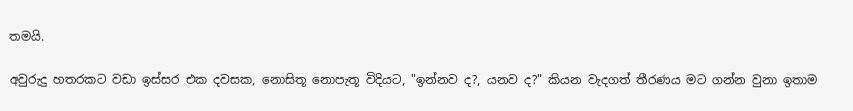තමයි.

අවුරුදු හතරකට වඩා ඉස්සර එක දවසක, නොසිතූ නොපැතූ විදියට, "ඉන්නව ද?, යනව ද?" කියන වැදගත් තීරණය මට ගන්න වුනා ඉතාම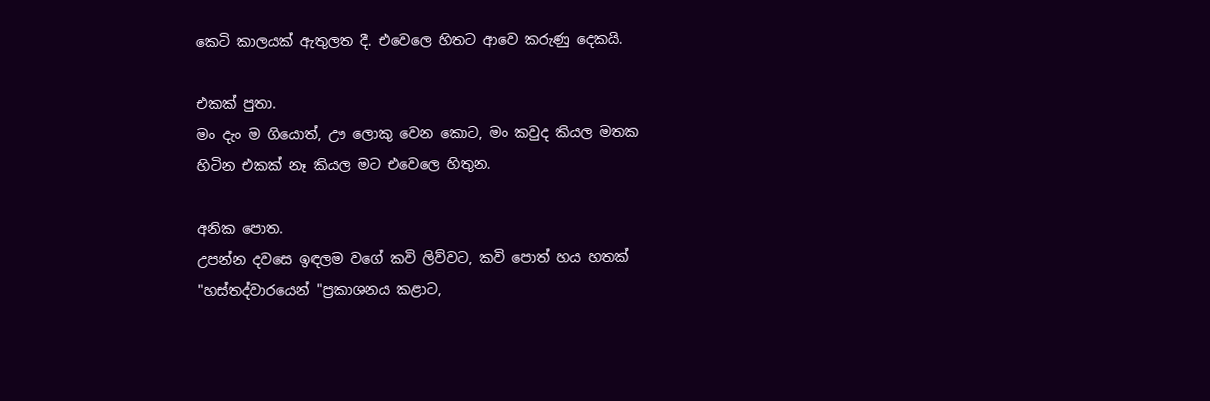කෙටි කාලයක් ඇතුලත දී. එවෙලෙ හිතට ආවෙ කරුණු දෙකයි.

එකක් පුතා.
මං දැං ම ගියොත්, ඌ ලොකු වෙන කොට, මං කවුද කියල මතක හිටින එකක් නෑ කියල මට එවෙලෙ හිතුන.

අනික පොත.
උපන්න දවසෙ ඉඳලම වගේ කවි ලිව්වට, කවි පොත් හය හතක් "හස්තද්වාරයෙන් "ප්‍රකාශනය කළාට,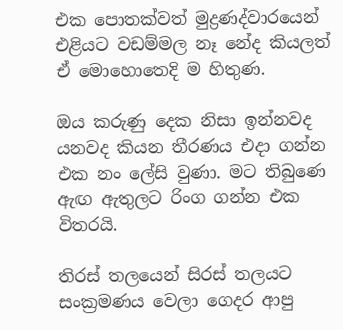එක පොතක්වත් මුද්‍රණද්වාරයෙන් එළියට වඩම්මල නෑ නේද කියලත් ඒ මොහොතෙදි ම හිතුණ.

ඔය කරුණු දෙක නිසා ඉන්නවද යනවද කියන තීරණය එදා ගන්න එක නං ලේසි වුණා. මට තිබුණෙ ඇඟ ඇතුලට රිංග ගන්න එක විතරයි.

තිරස් තලයෙන් සිරස් තලයට සංක්‍රමණය වෙලා ගෙදර ආපු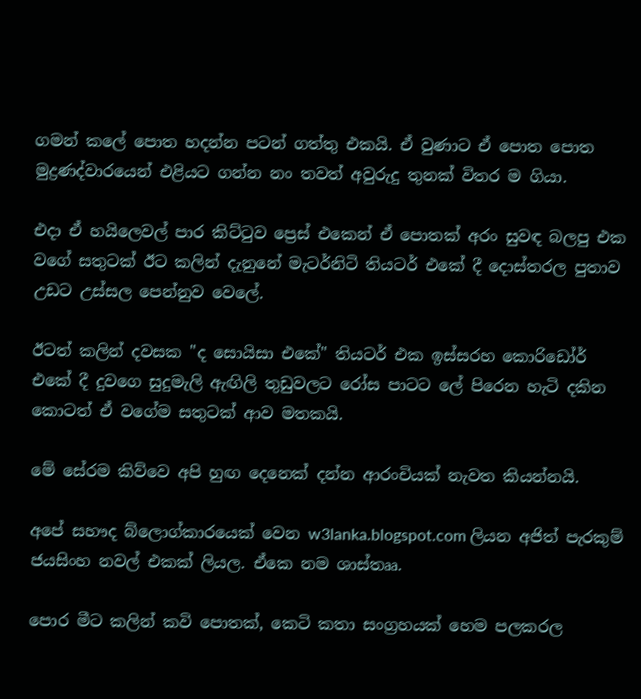ගමන් කලේ පොත හදන්න පටන් ගත්තු එකයි. ඒ වුණාට ඒ පොත පොත මුද්‍රණද්වාරයෙන් එළියට ගන්න නං තවත් අවුරුදු තුනක් විතර ම ගියා.

එදා ඒ හයිලෙවල් පාර කිට්ටුව ප්‍රෙස් එකෙන් ඒ පොතක් අරං සුවඳ බලපු එක වගේ සතුටක් ඊට කලින් දැනුනේ මැටර්නිටි තියටර් එකේ දී දොස්තරල පුතාව උඩට උස්සල පෙන්නුව වෙලේ.

ඊටත් කලින් දවසක "ද සොයිසා එකේ" තියටර් එක ඉස්සරහ කොරිඩෝර් එකේ දී දුවගෙ සුදුමැලි ඇඟිලි තුඩුවලට රෝස පාටට ලේ පිරෙන හැටි දකින කොටත් ඒ වගේම සතුටක් ආව මතකයි.

මේ සේරම කිව්වෙ අපි හුඟ දෙනෙක් දන්න ආරංචියක් නැවත කියන්නයි.

අපේ සහෟද බ්ලොග්කාරයෙක් වෙන w3lanka.blogspot.com ලියන අජිත් පැරකුම් ජයසිංහ නවල් එකක් ලියල. ඒකෙ නම ශාස්තෲ.

පොර මීට කලින් කවි පොතක්, කෙටි කතා සංග්‍රහයක් හෙම පලකරල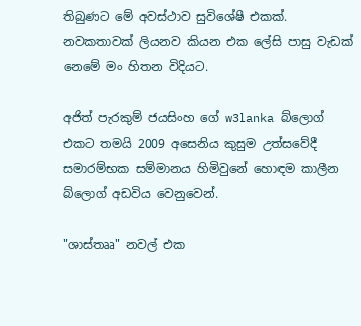තිබුණට මේ අවස්ථාව සුවිශේෂී එකක්. නවකතාවක් ලියනව කියන එක ලේසි පාසු වැඩක් නෙමේ මං හිතන විදියට.

අජිත් පැරකුම් ජයසිංහ ගේ w3lanka බ්ලොග් එකට තමයි 2009 අසෙනිය කුසුම උත්සවේදී සමාරම්භක සම්මානය හිමිවුනේ හොඳම කාලීන බ්ලොග් අඩවිය වෙනුවෙන්.

"ශාස්තෲ" නවල් එක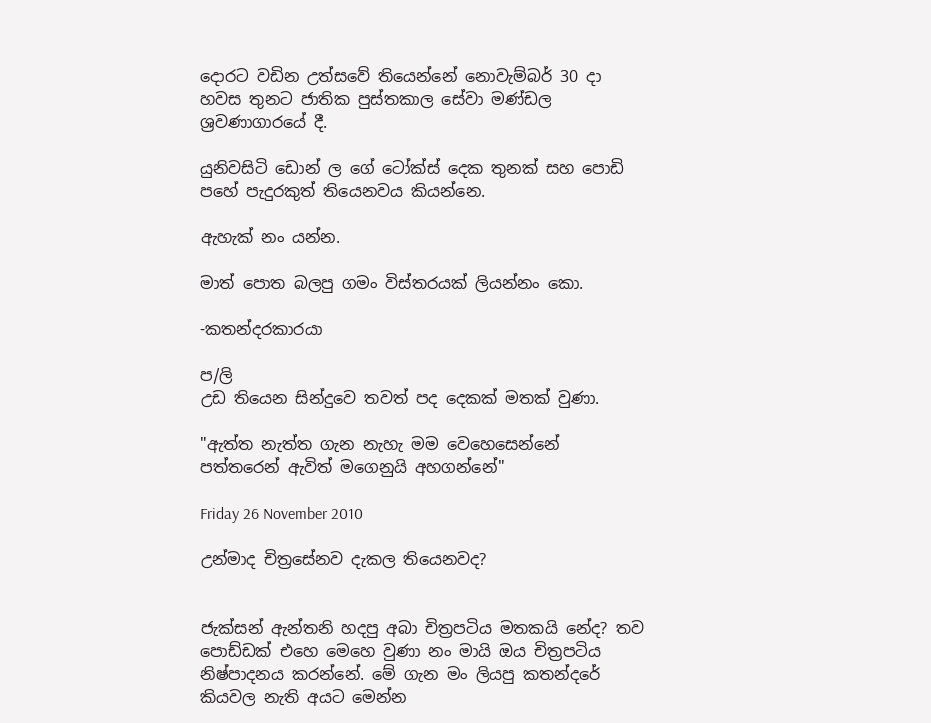දොරට වඩින උත්සවේ තියෙන්නේ නොවැම්බර් 30 දා හවස තුනට ජාතික පුස්තකාල සේවා මණ්ඩල ශ්‍රවණාගාරයේ දී.

යුනිවසිටි ඩොන් ල ගේ ටෝක්ස් දෙක තුනක් සහ පොඩි පහේ පැදුරකුත් තියෙනවය කියන්නෙ.

ඇහැක් නං යන්න.

මාත් පොත බලපු ගමං විස්තරයක් ලියන්නං කො.

-කතන්දරකාරයා

ප/ලි
උඩ තියෙන සින්දුවෙ තවත් පද දෙකක් මතක් වුණා.

"ඇත්ත නැත්ත ගැන නැහැ මම වෙහෙසෙන්නේ
පත්තරෙන් ඇවිත් මගෙනුයි අහගන්නේ"

Friday 26 November 2010

උන්මාද චිත්‍රසේනව දැකල තියෙනවද?


ජැක්සන් ඇන්තනි හදපු අබා චිත්‍රපටිය මතකයි නේද? තව පොඩ්ඩක් එහෙ මෙහෙ වුණා නං මායි ඔය චිත්‍රපටිය නිෂ්පාදනය කරන්නේ. මේ ගැන මං ලියපු කතන්දරේ කියවල නැති අයට මෙන්න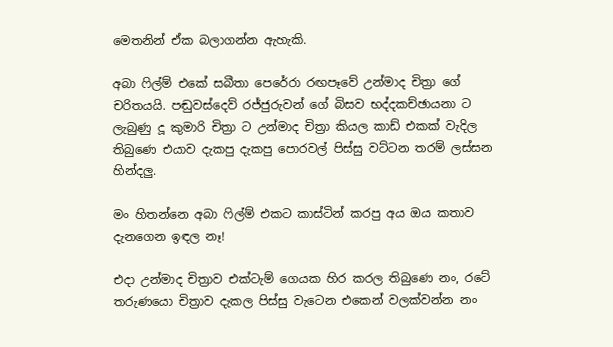මෙතනින් ඒක බලාගන්න ඇහැකි.

අබා ෆිල්ම් එකේ සබීතා පෙරේරා රඟපෑවේ උන්මාද චිත්‍රා ගේ චරිතයයි. පඬුවස්දෙව් රජ්ජුරුවන් ගේ බිසව භද්දකච්ඡායනා ට ලැබුණු දූ කුමාරි චිත්‍රා ට උන්මාද චිත්‍රා කියල කාඩ් එකක් වැදිල තිබුණෙ එයාව දැකපු දැකපු පොරවල් පිස්සු වට්ටන තරම් ලස්සන හින්දලු.

මං හිතන්නෙ අබා ෆිල්ම් එකට කාස්ටින් කරපු අය ඔය කතාව දැනගෙන ඉඳල නෑ!

එදා උන්මාද චිත්‍රාව එක්ටැම් ගෙයක හිර කරල තිබුණෙ නං, රටේ තරුණයො චිත්‍රාව දැකල පිස්සු වැටෙන එකෙන් වලක්වන්න නං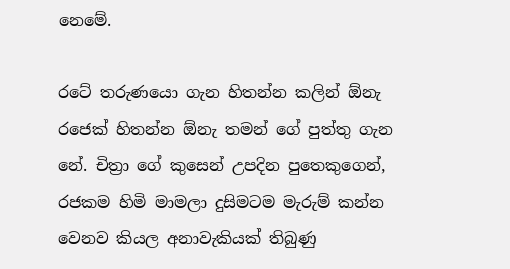නෙමේ.

රටේ තරුණයො ගැන හිතන්න කලින් ඕනැ රජෙක් හිතන්න ඕනැ තමන් ගේ පුත්තු ගැන නේ. චිත්‍රා ගේ කුසෙන් උපදින පුතෙකුගෙන්, රජකම හිමි මාමලා දුසිමටම මැරුම් කන්න වෙනව කියල අනාවැකියක් තිබුණු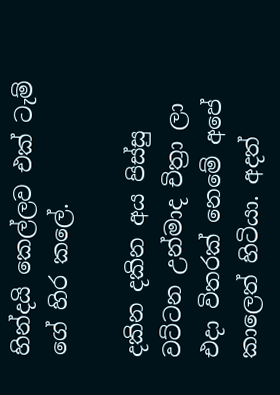හින්දයි කෙල්ලව එක් ටැම් ගේ හිර කලේ.

දකින දකින අය පිස්සු වට්ටන උන්මාද චිත්‍රා ලා එදා විතරක් නෙමේ අපේ කාලෙත් හිටියා. අදත්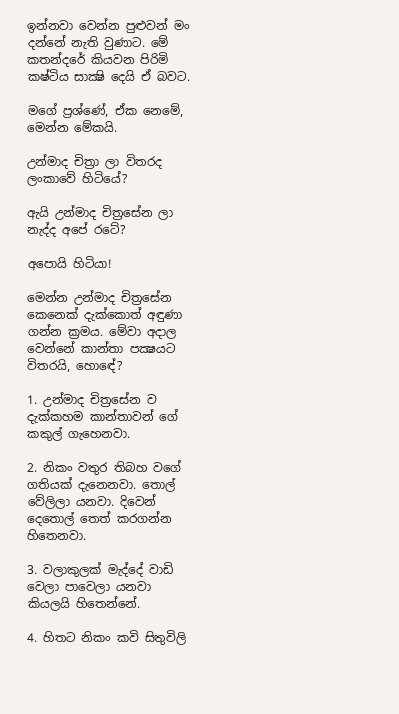ඉන්නවා වෙන්න පුළුවන් මං දන්නේ නැති වුණාට. මේ කතන්දරේ කියවන පිරිමි කෂ්ටිය සාක්‍ෂි දෙයි ඒ බවට.

මගේ ප්‍රශ්ණේ, ඒක නෙමේ, මෙන්න මේකයි.

උන්මාද චිත්‍රා ලා විතරද ලංකාවේ හිටියේ?

ඇයි උන්මාද චිත්‍රසේන ලා නැද්ද අපේ රටේ?

අපොයි හිටියා!

මෙන්න උන්මාද චිත්‍රසේන කෙනෙක් දැක්කොත් අඳුණා ගන්න ක්‍රමය. මේවා අදාල වෙන්නේ කාන්තා පක්‍ෂයට විතරයි, හොඳේ?

1. උන්මාද චිත්‍රසේන ව දැක්කහම කාන්තාවන් ගේ කකුල් ගැහෙනවා.

2. නිකං වතුර තිබහ වගේ ගතියක් දැනෙනවා. තොල් වේලිලා යනවා. දිවෙන් දෙතොල් තෙත් කරගන්න හිතෙනවා.

3. වලාකුලක් මැද්දේ වාඩි වෙලා පාවෙලා යනවා කියලයි හිතෙන්නේ.

4. හිතට නිකං කවි සිතුවිලි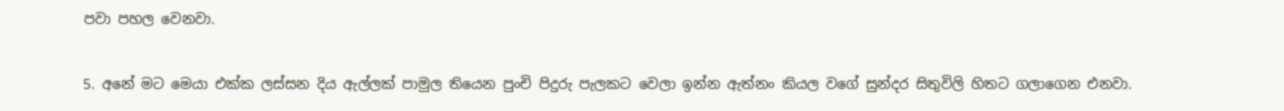පවා පහල වෙනවා.

5. අනේ මට මෙයා එක්ක ලස්සන දිය ඇල්ලක් පාමුල තියෙන පුංචි පිදුරු පැලකට වෙලා ඉන්න ඇත්නං කියල වගේ සුන්දර සිතුවිලි හිතට ගලාගෙන එනවා.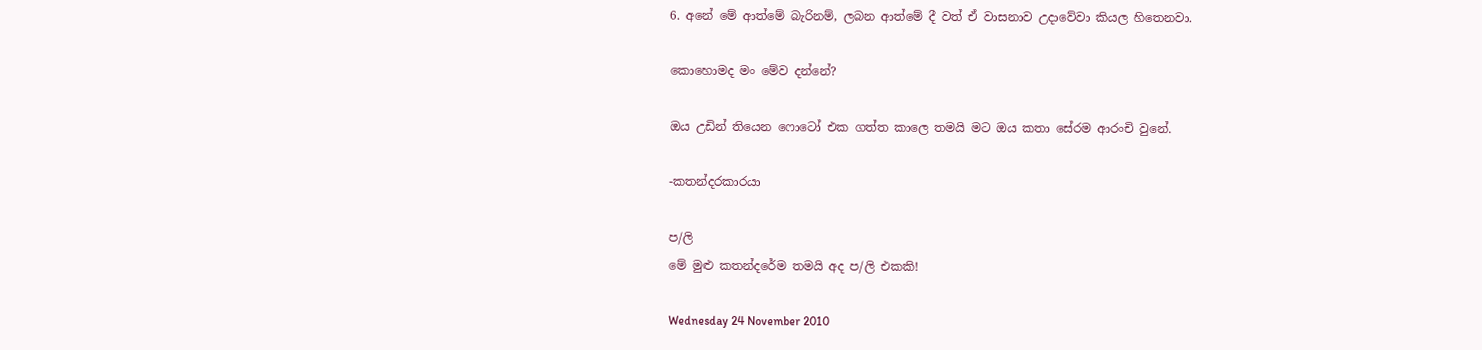6. අනේ මේ ආත්මේ බැරිනම්, ලබන ආත්මේ දී වත් ඒ වාසනාව උදාවේවා කියල හිතෙනවා.

කොහොමද මං මේව දන්නේ?

ඔය උඩින් තියෙන ෆොටෝ එක ගත්ත කාලෙ තමයි මට ඔය කතා සේරම ආරංචි වුනේ.

-කතන්දරකාරයා

ප/ලි
මේ මුළු කතන්දරේම තමයි අද ප/ලි එකකි!

Wednesday 24 November 2010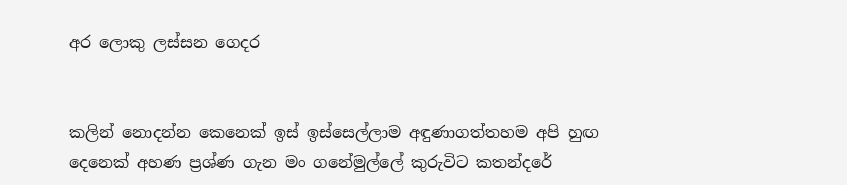අර ලොකු ලස්සන ගෙදර


කලින් නොදන්න කෙනෙක් ඉස් ඉස්සෙල්ලාම අඳුණාගත්තහම අපි හුඟ දෙනෙක් අහණ ප්‍රශ්ණ ගැන මං ගනේමුල්ලේ කුරුවිට කතන්දරේ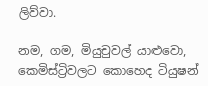ලිව්වා.

නම, ගම, මියුචුවල් යාළුවො, කෙමිස්ට්‍රිවලට කොහෙද ටියුෂන්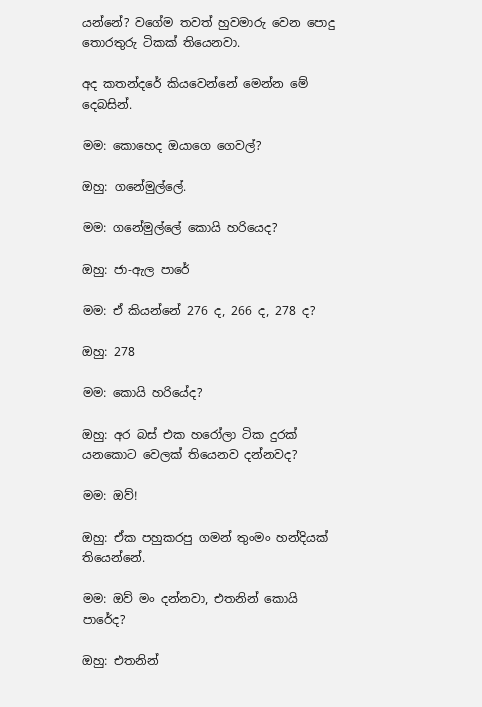යන්නේ? වගේම තවත් හුවමාරු වෙන පොදු තොරතුරු ටිකක් තියෙනවා.

අද කතන්දරේ කියවෙන්නේ මෙන්න මේ දෙබසින්.

මම: කොහෙද ඔයාගෙ ගෙවල්?

ඔහු: ගනේමුල්ලේ.

මම: ගනේමුල්ලේ කොයි හරියෙද?

ඔහු: ජා-ඇල පාරේ

මම: ඒ කියන්නේ 276 ද, 266 ද, 278 ද?

ඔහු: 278

මම: කොයි හරියේද?

ඔහු: අර බස් එක හරෝලා ටික දුරක් යනකොට වෙලක් තියෙනව දන්නවද?

මම: ඔව්!

ඔහු: ඒක පහුකරපු ගමන් තුංමං හන්දියක් තියෙන්නේ.

මම: ඔව් මං දන්නවා, එතනින් කොයි පාරේද?

ඔහු: එතනින්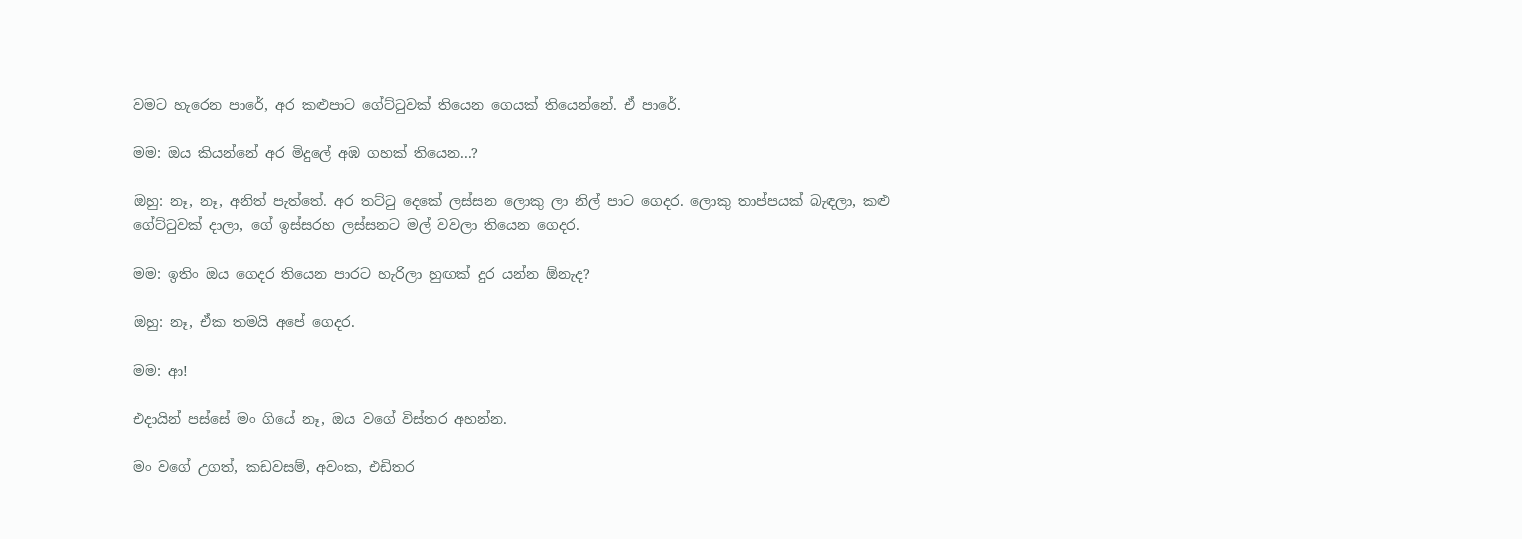වමට හැරෙන පාරේ, අර කළුපාට ගේට්ටුවක් තියෙන ගෙයක් තියෙන්නේ. ඒ පාරේ.

මම: ඔය කියන්නේ අර මිදුලේ අඹ ගහක් තියෙන...?

ඔහු: නෑ, නෑ, අනිත් පැත්තේ. අර තට්ටු දෙකේ ලස්සන ලොකු ලා නිල් පාට ගෙදර. ලොකු තාප්පයක් බැඳලා, කළු ගේට්ටුවක් දාලා, ගේ ඉස්සරහ ලස්සනට මල් වවලා තියෙන ගෙදර.

මම: ඉතිං ඔය ගෙදර තියෙන පාරට හැරිලා හුඟක් දුර යන්න ඕනැද?

ඔහු: නෑ, ඒක තමයි අපේ ගෙදර.

මම: ආ!

එදායින් පස්සේ මං ගියේ නෑ, ඔය වගේ විස්තර අහන්න.

මං වගේ උගත්, කඩවසම්, අවංක, එඩිතර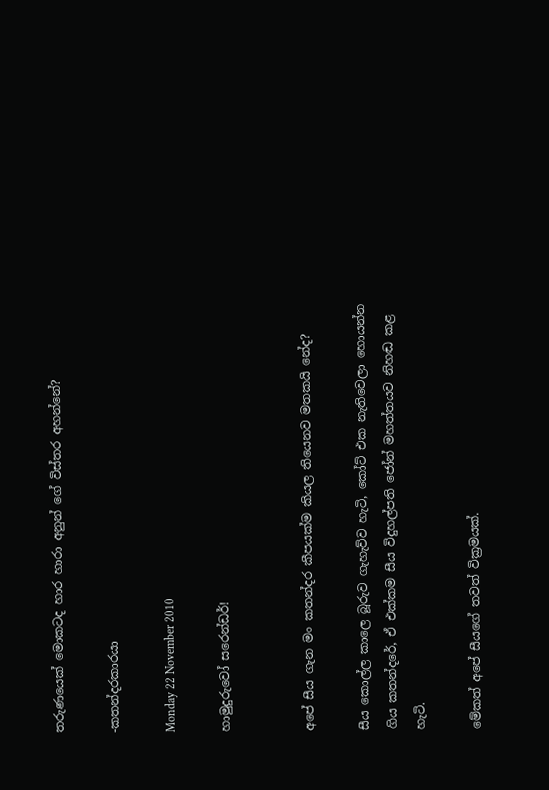තරුණයෙක් මොකටද හාර හාරා අනුන් ගේ විස්තර අහන්නේ?

-කතන්දරකාරයා

Monday 22 November 2010

හාමුදුරුවෝ සරෙන්ඩර්!


අපේ සීය ගැන මං කතන්දර කීපයක්ම කියල තියෙනව මතකයි නේද?

සීය කොල්ල කාලෙ බූරුව ගැහැව්ව හැටි, කෝට් එක නැතිවෙලා හොයන්න ගිය කතන්දරේ, ඒ එක්කම සීය විදුහල්පති ජෝන් මහත්තයව නිහඬ කළ හැටි.

මේකත් අපේ සීයගේ තවත් වික්‍රමයක්.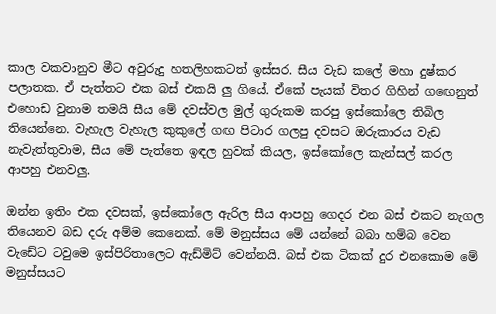කාල වකවානුව මීට අවුරුදු හතලිහකටත් ඉස්සර. සීය වැඩ කලේ මහා දුෂ්කර පලාතක. ඒ පැත්තට එක බස් එකයි ලු ගියේ. ඒකේ පැයක් විතර ගිහින් ගඟෙනුත් එහොඩ වුනාම තමයි සීය මේ දවස්වල මුල් ගුරුකම කරපු ඉස්කෝලෙ තිබිල තියෙන්නෙ. වැහැල වැහැල කුකුලේ ගඟ පිටාර ගලපු දවසට ඔරුකාරය වැඩ නැවැත්තුවාම, සීය මේ පැත්තෙ ඉඳල හුවක් කියල, ඉස්කෝලෙ කැන්සල් කරල ආපහු එනවලු.

ඔන්න ඉතිං එක දවසක්, ඉස්කෝලෙ ඇරිල සීය ආපහු ගෙදර එන බස් එකට නැගල තියෙනව බඩ දරු අම්ම කෙනෙක්. මේ මනුස්සය මේ යන්නේ බබා හම්බ වෙන වැඩේට ටවුමෙ ඉස්පිරිතාලෙට ඇඩ්මිට් වෙන්නයි. බස් එක ටිකක් දුර එනකොම මේ මනුස්සයට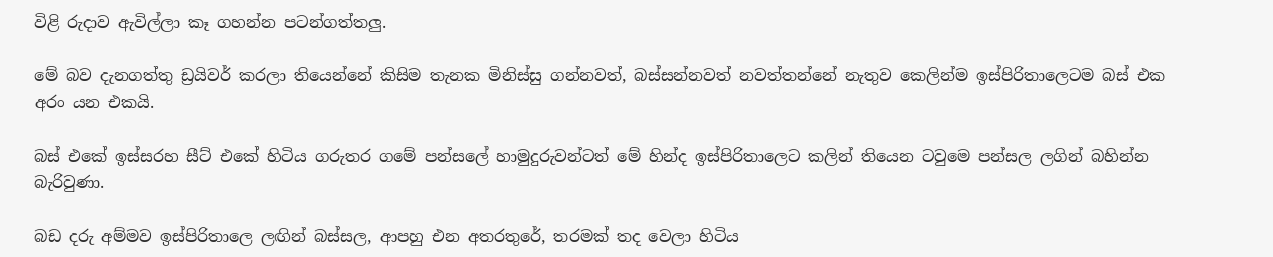විළි රුදාව ඇවිල්ලා කෑ ගහන්න පටන්ගත්තලු.

මේ බව දැනගත්තු ඩ්‍රයිවර් කරලා තියෙන්නේ කිසිම තැනක මිනිස්සු ගන්නවත්, බස්සන්නවත් නවත්තන්නේ නැතුව කෙලින්ම ඉස්පිරිතාලෙටම බස් එක අරං යන එකයි.

බස් එකේ ඉස්සරහ සීට් එකේ හිටිය ගරුතර ගමේ පන්සලේ හාමුදුරුවන්ටත් මේ හින්ද ඉස්පිරිතාලෙට කලින් තියෙන ටවුමෙ පන්සල ලගින් බහින්න බැරිවුණා.

බඩ දරු අම්මව ඉස්පිරිතාලෙ ලඟින් බස්සල, ආපහු එන අතරතුරේ, තරමක් තද වෙලා හිටිය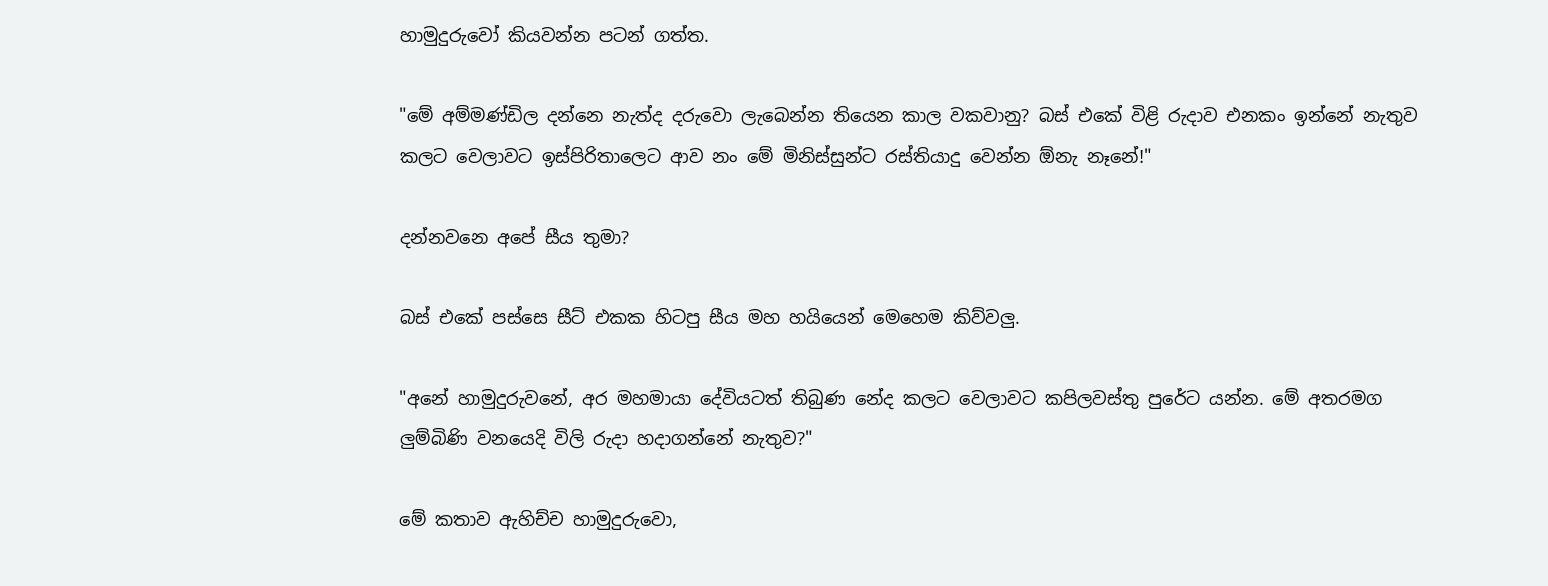හාමුදුරුවෝ කියවන්න පටන් ගත්ත.

"මේ අම්මණ්ඩිල දන්නෙ නැත්ද දරුවො ලැබෙන්න තියෙන කාල වකවානු? බස් එකේ විළි රුදාව එනකං ඉන්නේ නැතුව කලට වෙලාවට ඉස්පිරිතාලෙට ආව නං මේ මිනිස්සුන්ට රස්තියාදු වෙන්න ඕනැ නෑනේ!"

දන්නවනෙ අපේ සීය තුමා?

බස් එකේ පස්සෙ සීට් එකක හිටපු සීය මහ හයියෙන් මෙහෙම කිව්වලු.

"අනේ හාමුදුරුවනේ, අර මහමායා දේවියටත් තිබුණ නේද කලට වෙලාවට කපිලවස්තු පුරේට යන්න. මේ අතරමග ලුම්බිණි වනයෙදි විලි රුදා හදාගන්නේ නැතුව?"

මේ කතාව ඇහිච්ච හාමුදුරුවො,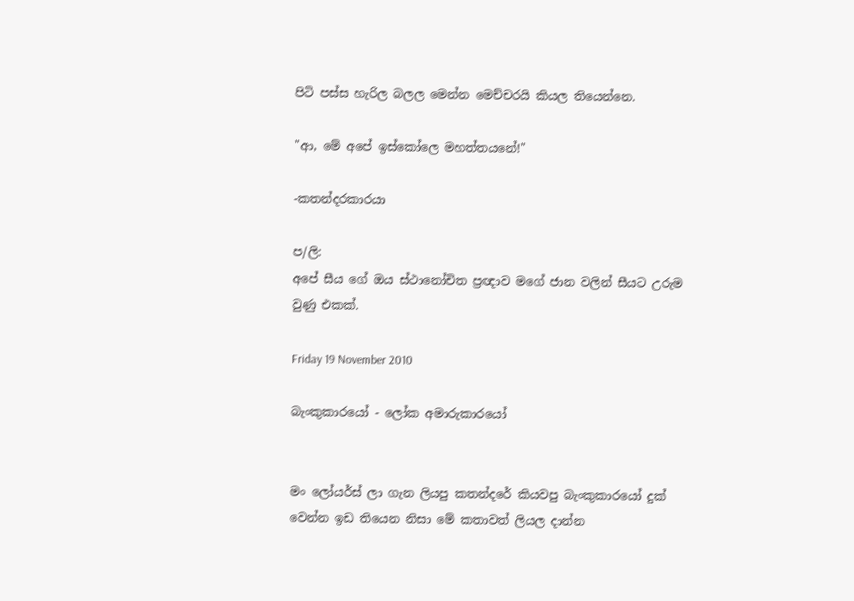පිටි පස්ස හැරිල බලල මෙන්න මෙච්චරයි කියල තියෙන්නෙ.

"ආ, මේ අපේ ඉස්කෝලෙ මහත්තයනේ!"

-කතන්දරකාරයා

ප/ලි:
අපේ සීය ගේ ඔය ස්ථානෝචිත ප්‍රඥාව මගේ ජාන වලින් සීයට උරුම වුණු එකක්.

Friday 19 November 2010

බැංකුකාරයෝ - ලෝක අමාරුකාරයෝ


මං ලෝයර්ස් ලා ගැන ලියපු කතන්දරේ කියවපු බැංකුකාරයෝ දුක් වෙන්න ඉඩ තියෙන නිසා මේ කතාවත් ලියල දාන්න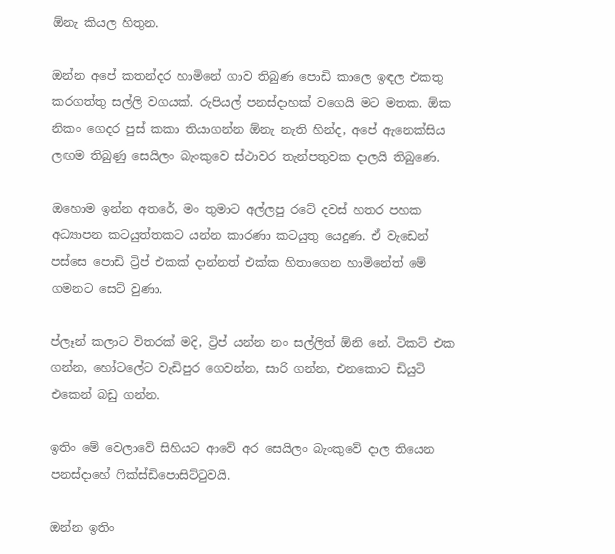ඕනැ කියල හිතුන.

ඔන්න අපේ කතන්දර හාමිනේ ගාව තිබුණ පොඩි කාලෙ ඉඳල එකතු කරගත්තු සල්ලි වගයක්. රුපියල් පනස්දාහක් වගෙයි මට මතක. ඕක නිකං ගෙදර පුස් කකා තියාගන්න ඕනැ නැති හින්ද, අපේ ඇනෙක්සිය ලඟම තිබුණු සෙයිලං බැංකුවෙ ස්ථාවර තැන්පතුවක දාලයි තිබුණෙ.

ඔහොම ඉන්න අතරේ, මං තුමාට අල්ලපු රටේ දවස් හතර පහක අධ්‍යාපන කටයුත්තකට යන්න කාරණා කටයුතු යෙදුණ. ඒ වැඩෙන් පස්සෙ පොඩි ට්‍රිප් එකක් දාන්නත් එක්ක හිතාගෙන හාමිනේත් මේ ගමනට සෙට් වුණා.

ප්ලෑන් කලාට විතරක් මදි, ට්‍රිප් යන්න නං සල්ලිත් ඕනි නේ. ටිකට් එක ගන්න, හෝටලේට වැඩිපුර ගෙවන්න, සාරි ගන්න, එනකොට ඩියුටි එකෙන් බඩු ගන්න.

ඉතිං මේ වෙලාවේ සිහියට ආවේ අර සෙයිලං බැංකුවේ දාල තියෙන පනස්දාහේ ෆික්ස්ඩිපොසිට්ටුවයි.

ඔන්න ඉතිං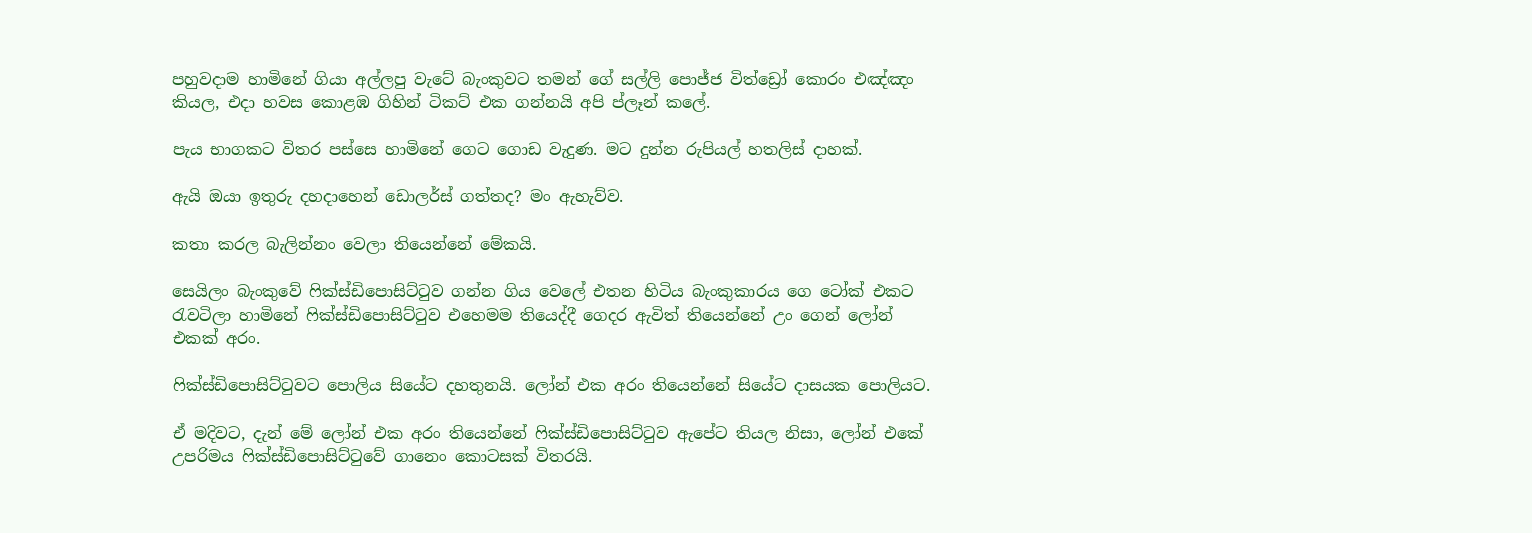පහුවදාම හාමිනේ ගියා අල්ලපු වැටේ බැංකුවට තමන් ගේ සල්ලි පොජ්ජ විත්ඩ්‍රෝ කොරං එඤ්ඤං කියල, එදා හවස කොළඹ ගිහින් ටිකට් එක ගන්නයි අපි ප්ලෑන් කලේ.

පැය භාගකට විතර පස්සෙ හාමිනේ ගෙට ගොඩ වැදුණ. මට දුන්න රුපියල් හතලිස් දාහක්.

ඇයි ඔයා ඉතුරු දහදාහෙන් ඩොලර්ස් ගත්තද? මං ඇහැව්ව.

කතා කරල බැලින්නං වෙලා තියෙන්නේ මේකයි.

සෙයිලං බැංකුවේ ෆික්ස්ඩිපොසිට්ටුව ගන්න ගිය වෙලේ එතන හිටිය බැංකුකාරය ගෙ ටෝක් එකට රැවටිලා හාමිනේ ෆික්ස්ඩිපොසිට්ටුව එහෙමම තියෙද්දී ගෙදර ඇවිත් තියෙන්නේ උං ගෙන් ලෝන් එකක් අරං.

ෆික්ස්ඩිපොසිට්ටුවට පොලිය සියේට දහතුනයි. ලෝන් එක අරං තියෙන්නේ සියේට දාසයක පොලියට.

ඒ මදිවට, දැන් මේ ලෝන් එක අරං තියෙන්නේ ෆික්ස්ඩිපොසිට්ටුව ඇපේට තියල නිසා, ලෝන් එකේ උපරිමය ෆික්ස්ඩිපොසිට්ටුවේ ගානෙං කොටසක් විතරයි.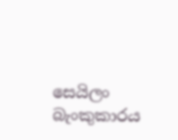සෙයිලං බැංකුකාරය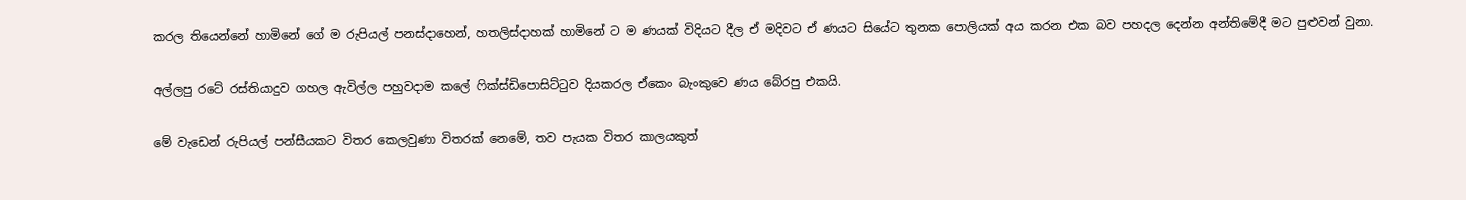කරල තියෙන්නේ හාමිනේ ගේ ම රුපියල් පනස්දාහෙන්, හතලිස්දාහක් හාමිනේ ට ම ණයක් විදියට දීල ඒ මදිවට ඒ ණයට සියේට තුනක පොලියක් අය කරන එක බව පහදල දෙන්න අන්තිමේදී මට පුළුවන් වුනා.

අල්ලපු රටේ රස්තියාදුව ගහල ඇවිල්ල පහුවදාම කලේ ෆික්ස්ඩිපොසිට්ටුව දියකරල ඒකෙං බැංකුවෙ ණය බේරපු එකයි.

මේ වැඩෙන් රුපියල් පන්සීයකට විතර කෙලවුණා විතරක් නෙමේ, තව පැයක විතර කාලයකුත්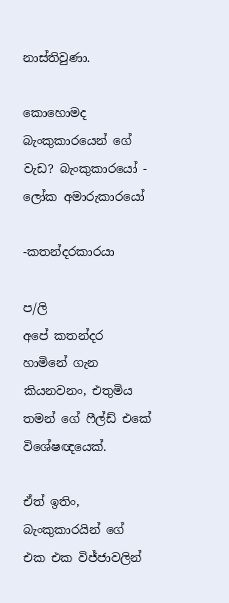නාස්තිවුණා.

කොහොමද බැංකුකාරයෙන් ගේ වැඩ? බැංකුකාරයෝ - ලෝක අමාරුකාරයෝ

-කතන්දරකාරයා

ප/ලි
අපේ කතන්දර හාමිනේ ගැන කියනවනං, එතුමිය තමන් ගේ ෆීල්ඩ් එකේ විශේෂඥයෙක්.

ඒත් ඉතිං, බැංකුකාරයින් ගේ එක එක විජ්ජාවලින්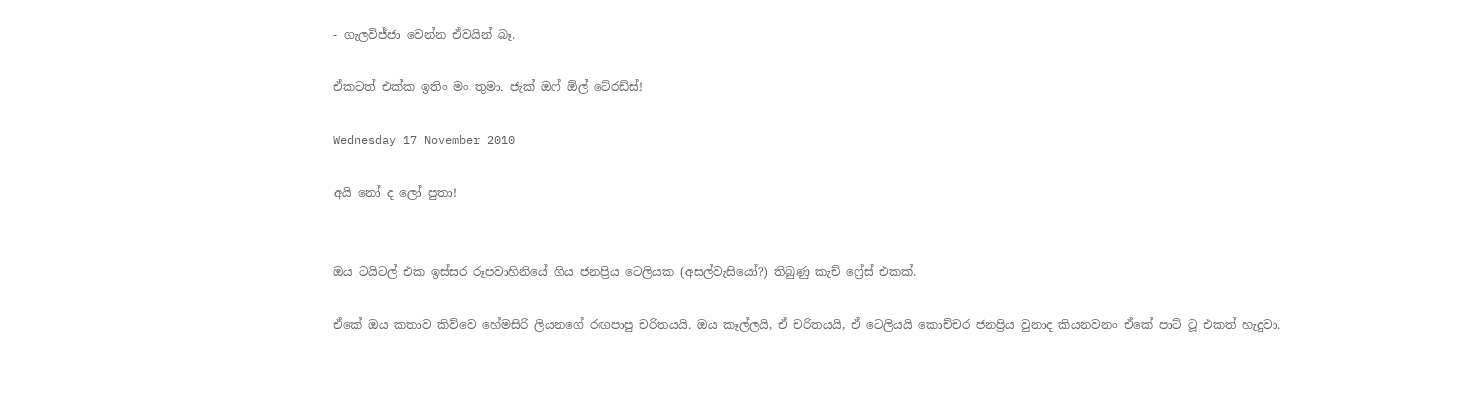- ගැලවිජ්ජා වෙන්න ඒවයින් බෑ.

ඒකටත් එක්ක ඉතිං මං තුමා. ජැක් ඔෆ් ඕල් ටේ‍රඩ්ස්!

Wednesday 17 November 2010

අයි නෝ ද ලෝ පුතා!


ඔය ටයිටල් එක ඉස්සර රූපවාහිනියේ ගිය ජනප්‍රිය ටෙලියක (අසල්වැසියෝ?) තිබුණු කැච් ෆ්‍රේස් එකක්.

ඒකේ ඔය කතාව කිව්වෙ හේමසිරි ලියනගේ රඟපාපු චරිතයයි. ඔය කෑල්ලයි, ඒ චරිතයයි, ඒ ටෙලියයි කොච්චර ජනප්‍රිය වුනාද කියනවනං ඒකේ පාට් ටූ එකත් හැදුවා.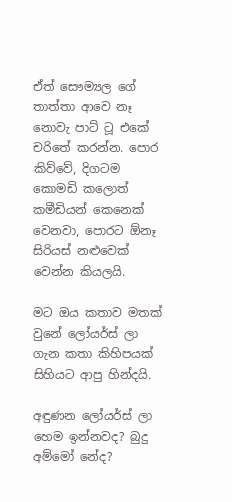ඒත් සෞම්‍යල ගේ තාත්තා ආවෙ නෑ නොවැ පාට් ටූ එකේ චරිතේ කරන්න. පොර කිව්වේ, දිගටම කොමඩි කලොත් කමීඩියන් කෙනෙක් වෙනවා, පොරට ඕනෑ සිරියස් නළුවෙක් වෙන්න කියලයි.

මට ඔය කතාව මතක් වුනේ ලෝයර්ස් ලා ගැන කතා කිහිපයක් සිහියට ආපු හින්දයි.

අඳුණන ලෝයර්ස් ලා හෙම ඉන්නවද? බුදු අම්මෝ නේද?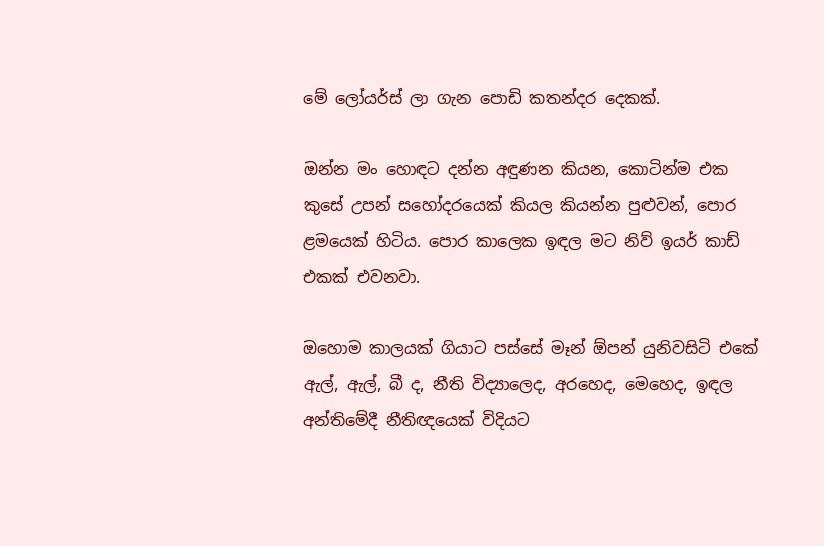මේ ලෝයර්ස් ලා ගැන පොඩි කතන්දර දෙකක්.

ඔන්න මං හොඳට දන්න අඳුණන කියන, කොටින්ම එක කුසේ උපන් සහෝදරයෙක් කියල කියන්න පුළුවන්, පොර ළමයෙක් හිටිය. පොර කාලෙක ඉඳල මට නිව් ඉයර් කාඩ් එකක් එවනවා.

ඔහොම කාලයක් ගියාට පස්සේ මෑන් ඕපන් යුනිවසිටි එකේ ඇල්, ඇල්, බී ද, නීති විද්‍යාලෙද, අරහෙද, මෙහෙද, ඉඳල අන්තිමේදී නීතිඥයෙක් විදියට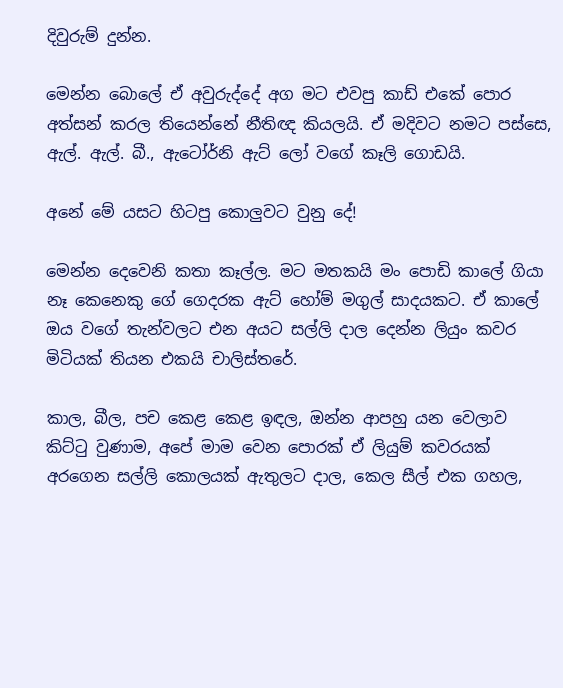දිවුරුම් දුන්න.

මෙන්න බොලේ ඒ අවුරුද්දේ අග මට එවපු කාඩ් එකේ පොර අත්සන් කරල තියෙන්නේ නීතිඥ කියලයි. ඒ මදිවට නමට පස්සෙ, ඇල්. ඇල්. බී., ඇටෝර්නි ඇට් ලෝ වගේ කෑලි ගොඩයි.

අනේ මේ යසට හිටපු කොලුවට වුනු දේ!

මෙන්න දෙවෙනි කතා කෑල්ල. මට මතකයි මං පොඩි කාලේ ගියා නෑ කෙනෙකු ගේ ගෙදරක ඇට් හෝම් මගුල් සාදයකට. ඒ කාලේ ඔය වගේ තැන්වලට එන අයට සල්ලි දාල දෙන්න ලියුං කවර මිටියක් තියන එකයි චාලිස්තරේ.

කාල, බීල, පච කෙළ කෙළ ඉඳල, ඔන්න ආපහු යන වෙලාව කිට්ටු වුණාම, අපේ මාම වෙන පොරක් ඒ ලියුම් කවරයක් අරගෙන සල්ලි කොලයක් ඇතුලට දාල, කෙල සීල් එක ගහල,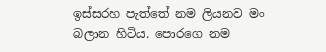ඉස්සරහ පැත්තේ නම ලියනව මං බලාන හිටිය. පොරගෙ නම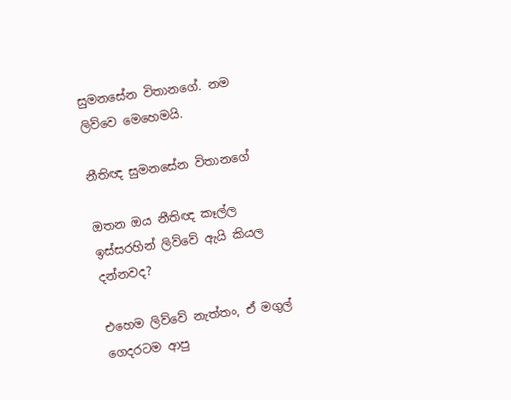සුමනසේන විතානගේ. නම ලිව්වෙ මෙහෙමයි.

නීතිඥ සුමනසේන විතානගේ

ඔතන ඔය නීතිඥ කෑල්ල ඉස්සරහින් ලිව්වේ ඇයි කියල දන්නවද?

එහෙම ලිව්වේ නැත්තං, ඒ මගුල් ගෙදරටම ආපු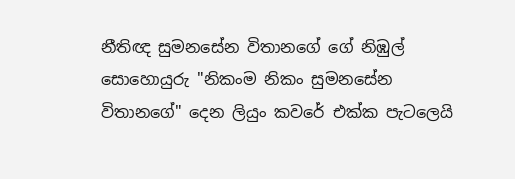නීතිඥ සුමනසේන විතානගේ ගේ නිඹුල් සොහොයුරු "නිකංම නිකං සුමනසේන විතානගේ" දෙන ලියුං කවරේ එක්ක පැටලෙයි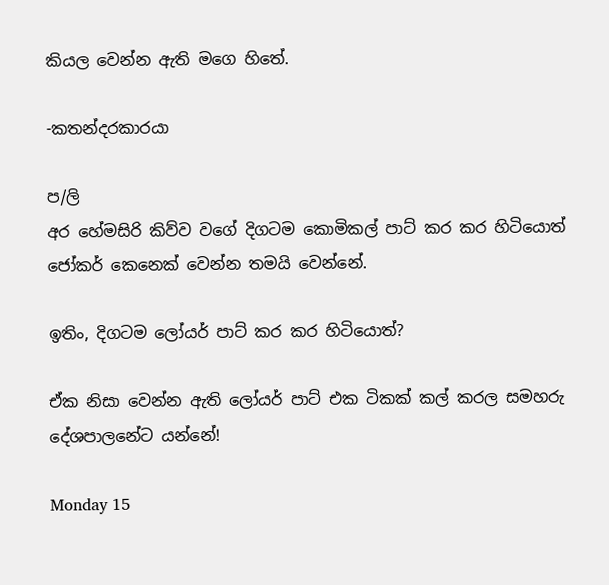කියල වෙන්න ඇති මගෙ හිතේ.

-කතන්දරකාරයා

ප/ලි
අර හේමසිරි කිව්ව වගේ දිගටම කොමිකල් පාට් කර කර හිටියොත් ජෝකර් කෙනෙක් වෙන්න තමයි වෙන්නේ.

ඉතිං, දිගටම ලෝයර් පාට් කර කර හිටියොත්?

ඒක නිසා වෙන්න ඇති ලෝයර් පාට් එක ටිකක් කල් කරල සමහරු දේශපාලනේට යන්නේ!

Monday 15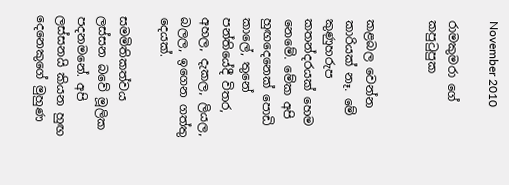November 2010

රාමකුමරා ගේ කපුටුපුක


කළබල වෙන්න කාරියක් නෑ. මේ කුණුහරුප කතන්දරයක් හෙම නෙමේ. මේක අපි හුඟදෙනෙක් පොඩි කාලේ, තුනේ පන්තියේදී විතර, අහල, දැකල, ලියල, බලල, ඉගෙන ගත්තු දෙයක්.

සමමිතිකත්වය ලස්සන බවේ මූලික පදනමනේ. අපි ලස්සනයි කියන හුඟ දෙනෙකුගේ මුහුණ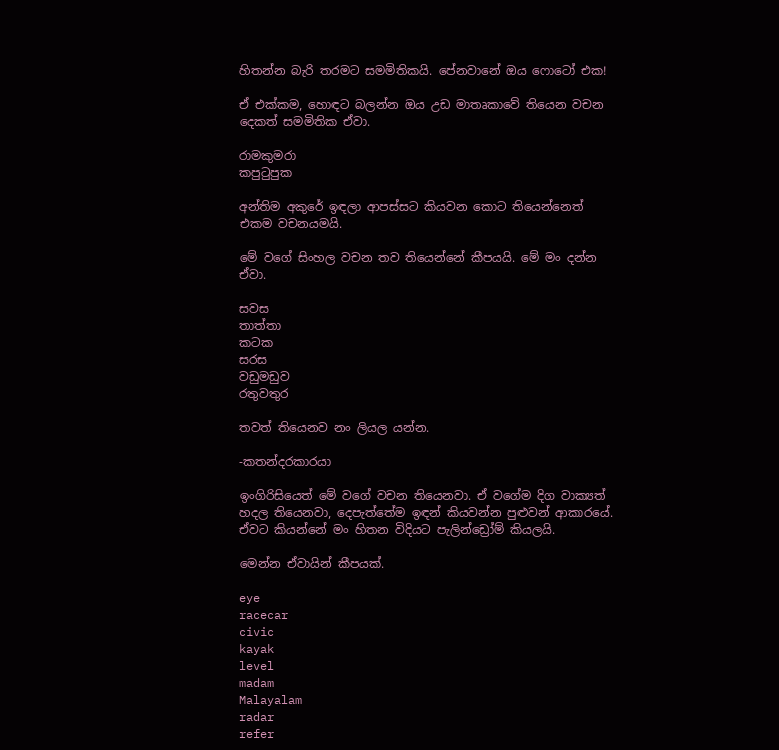හිතන්න බැරි තරමට සමමිතිකයි. පේනවානේ ඔය ෆොටෝ එක!

ඒ එක්කම, හොඳට බලන්න ඔය උඩ මාතෘකාවේ තියෙන වචන දෙකත් සමමිතික ඒවා.

රාමකුමරා
කපුටුපුක

අන්තිම අකුරේ ඉඳලා ආපස්සට කියවන කොට තියෙන්නෙත් එකම වචනයමයි.

මේ වගේ සිංහල වචන තව තියෙන්නේ කීපයයි. මේ මං දන්න ඒවා.

සවස
තාත්තා
කටක
සරස
වඩුමඩුව
රතුවතුර

තවත් තියෙනව නං ලියල යන්න.

-කතන්දරකාරයා

ඉංගිරිසියෙත් මේ වගේ වචන තියෙනවා. ඒ වගේම දිග වාක්‍යත් හදල තියෙනවා, දෙපැත්තේම ඉඳන් කියවන්න පුළුවන් ආකාරයේ. ඒවට කියන්නේ මං හිතන විදියට පැලින්ඩ්‍රෝම් කියලයි.

මෙන්න ඒවායින් කීපයක්.

eye
racecar
civic
kayak
level
madam
Malayalam
radar
refer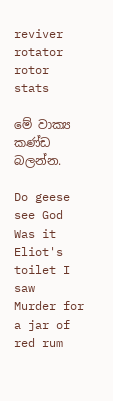reviver
rotator
rotor
stats

මේ වාක්‍ය කණ්ඩ බලන්න.

Do geese see God
Was it Eliot's toilet I saw
Murder for a jar of red rum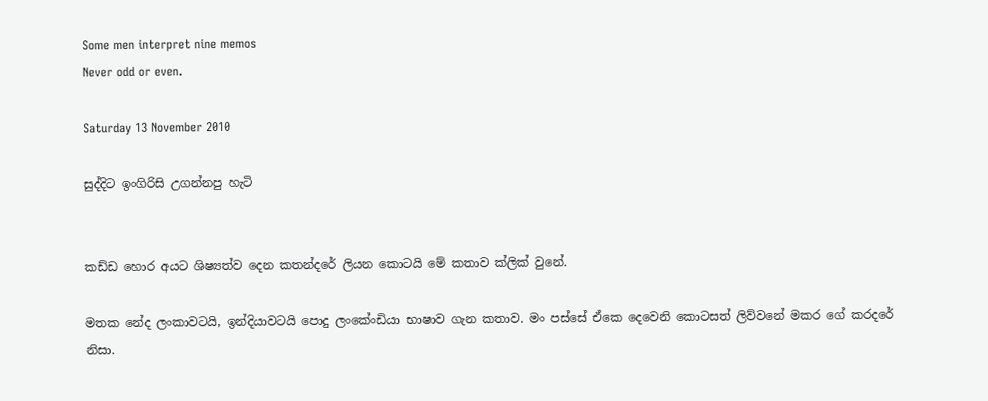Some men interpret nine memos
Never odd or even.

Saturday 13 November 2010

සුද්දිට ඉංගිරිසි උගන්නපු හැටි


කඩ්ඩ හොර අයට ශිෂ්‍යත්ව දෙන කතන්දරේ ලියන කොටයි මේ කතාව ක්ලික් වුනේ.

මතක නේද ලංකාවටයි, ඉන්දියාවටයි පොදු ලංකේංඩියා භාෂාව ගැන කතාව. මං පස්සේ ඒකෙ දෙවෙනි කොටසත් ලිව්වනේ මකර ගේ කරදරේ නිසා.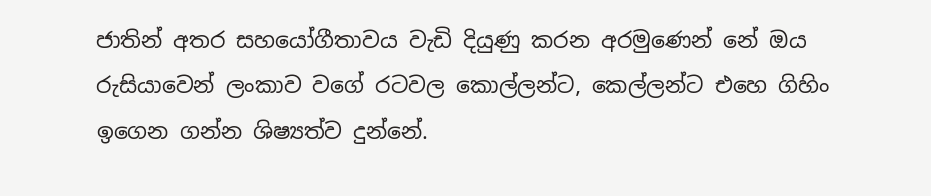ජාතින් අතර සහයෝගීතාවය වැඩි දියුණු කරන අරමුණෙන් නේ ඔය රුසියාවෙන් ලංකාව වගේ රටවල කොල්ලන්ට, කෙල්ලන්ට එහෙ ගිහිං ඉගෙන ගන්න ශිෂ්‍යත්ව දුන්නේ.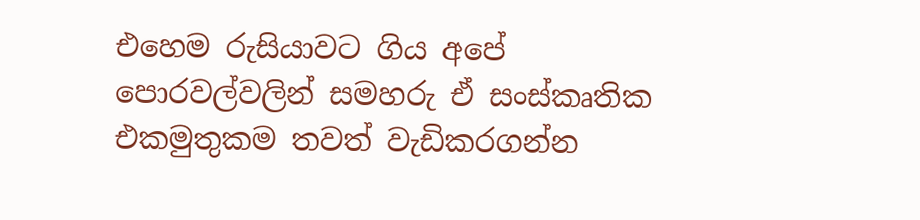එහෙම රුසියාවට ගිය අපේ පොරවල්වලින් සමහරු ඒ සංස්කෘතික එකමුතුකම තවත් වැඩිකරගන්න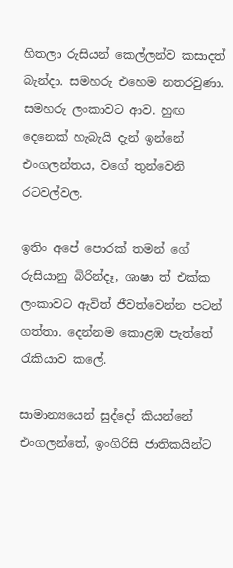හිතලා රුසියන් කෙල්ලන්ව කසාදත් බැන්දා. සමහරු එහෙම නතරවුණා. සමහරු ලංකාවට ආව. හුඟ දෙනෙක් හැබැයි දැන් ඉන්නේ එංගලන්තය, වගේ තුන්වෙනි රටවල්වල.

ඉතිං අපේ පොරක් තමන් ගේ රුසියානු බිරින්දෑ, ශාෂා ත් එක්ක ලංකාවට ඇවිත් ජීවත්වෙන්න පටන් ගත්තා. දෙන්නම කොළඹ පැත්තේ රැකියාව කලේ.

සාමාන්‍යයෙන් සුද්දෝ කියන්නේ එංගලන්තේ, ඉංගිරිසි ජාතිකයින්ට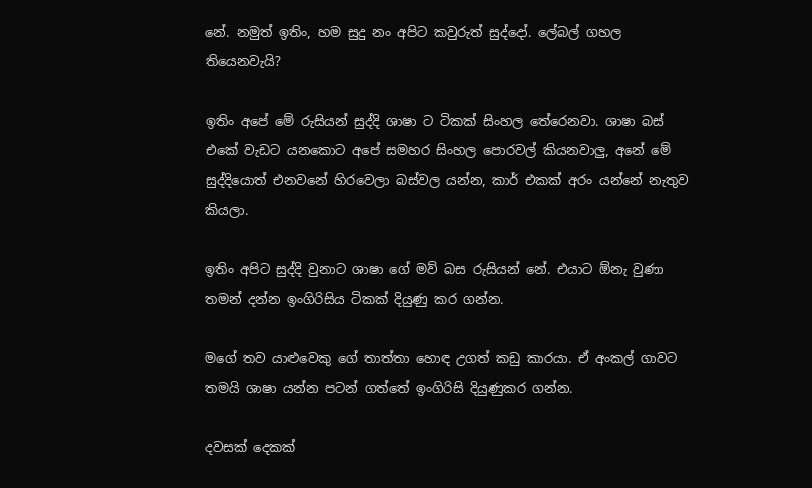නේ. නමුත් ඉතිං, හම සුදු නං අපිට කවුරුත් සුද්දෝ. ලේබල් ගහල තියෙනවැයි?

ඉතිං අපේ මේ රුසියන් සුද්දි ශාෂා ට ටිකක් සිංහල තේරෙනවා. ශාෂා බස් එකේ වැඩට යනකොට අපේ සමහර සිංහල පොරවල් කියනවාලු, අනේ මේ සුද්දියොත් එනවනේ හිරවෙලා බස්වල යන්න, කාර් එකක් අරං යන්නේ නැතුව කියලා.

ඉතිං අපිට සුද්දි වුනාට ශාෂා ගේ මව් බස රුසියන් නේ. එයාට ඕනැ වුණා තමන් දන්න ඉංගිරිසිය ටිකක් දියුණු කර ගන්න.

මගේ තව යාළුවෙකු ගේ තාත්තා හොඳ උගත් කඩු කාරයා. ඒ අංකල් ගාවට තමයි ශාෂා යන්න පටන් ගත්තේ ඉංගිරිසි දියුණුකර ගන්න.

දවසක් දෙකක්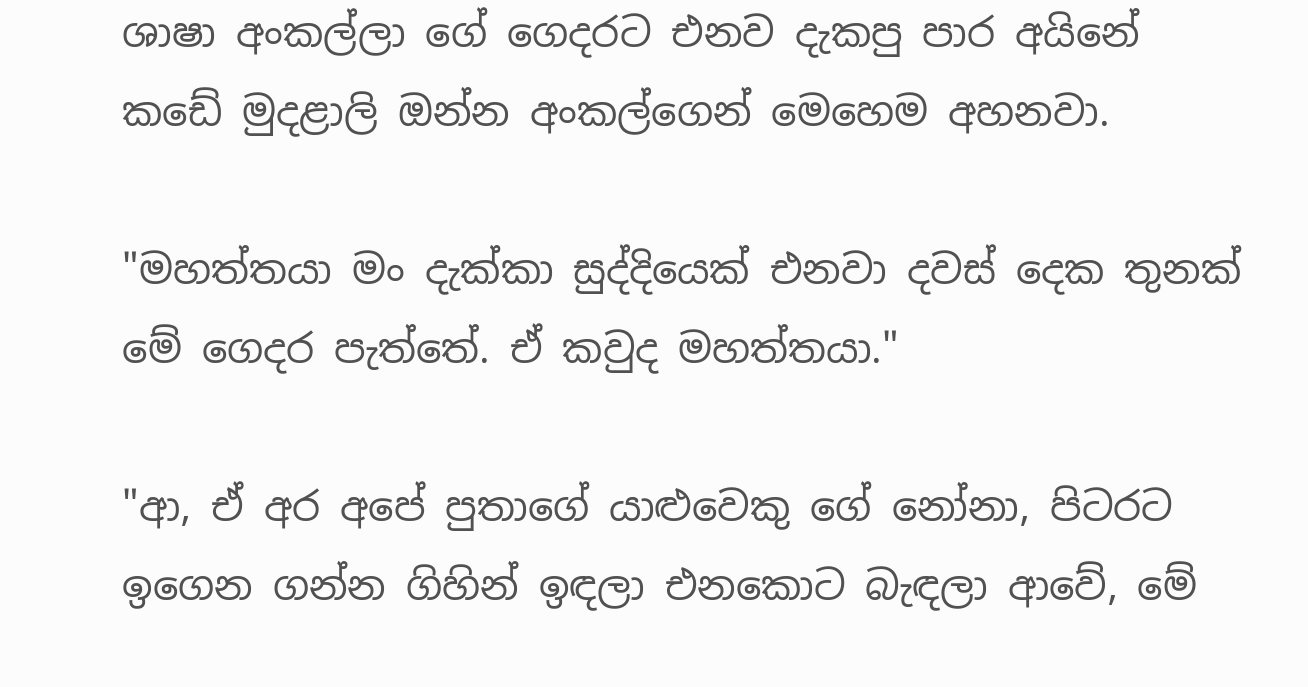ශාෂා අංකල්ලා ගේ ගෙදරට එනව දැකපු පාර අයිනේ කඩේ මුදළාලි ඔන්න අංකල්ගෙන් මෙහෙම අහනවා.

"මහත්තයා මං දැක්කා සුද්දියෙක් එනවා දවස් දෙක තුනක් මේ ගෙදර පැත්තේ. ඒ කවුද මහත්තයා."

"ආ, ඒ අර අපේ පුතාගේ යාළුවෙකු ගේ නෝනා, පිටරට ඉගෙන ගන්න ගිහින් ඉඳලා එනකොට බැඳලා ආවේ, මේ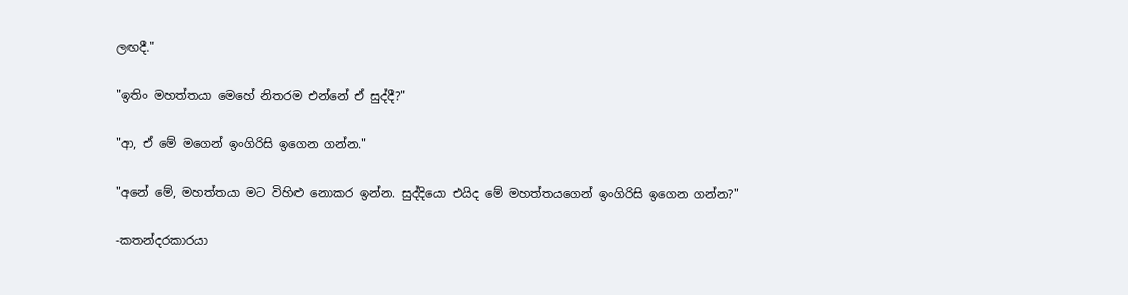ලඟදී."

"ඉතිං මහත්තයා මෙහේ නිතරම එන්නේ ඒ සුද්දී?"

"ආ, ඒ මේ මගෙන් ඉංගිරිසි ඉගෙන ගන්න."

"අනේ මේ, මහත්තයා මට විහිළු නොකර ඉන්න. සුද්දියො එයිද මේ මහත්තයගෙන් ඉංගිරිසි ඉගෙන ගන්න?"

-කතන්දරකාරයා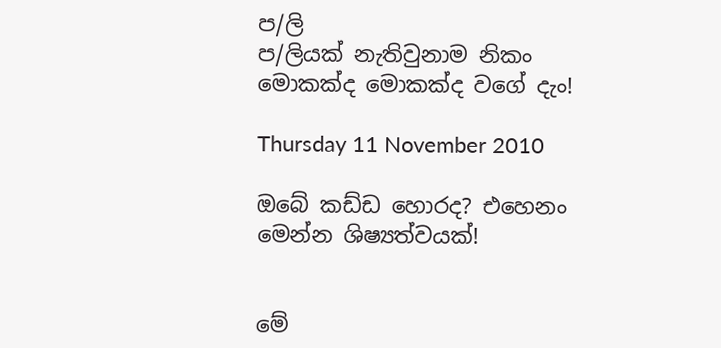ප/ලි
ප/ලියක් නැතිවුනාම නිකං මොකක්ද මොකක්ද වගේ දැං!

Thursday 11 November 2010

ඔබේ කඩ්ඩ හොරද? එහෙනං මෙන්න ශිෂ්‍යත්වයක්!


මේ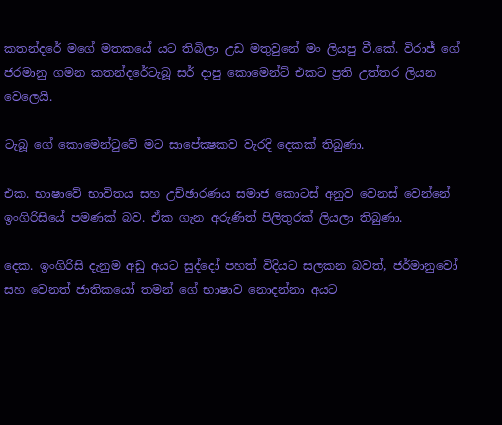කතන්දරේ මගේ මතකයේ යට තිබිලා උඩ මතුවුනේ මං ලියපු වී.කේ. විරාජ් ගේ ජරමානු ගමන කතන්දරේටැබූ සර් දාපු කොමෙන්ට් එකට ප්‍රති උත්තර ලියන වෙලෙයි.

ටැබූ ගේ කොමෙන්ටුවේ මට සාපේක්‍ෂකව වැරදි දෙකක් තිබුණා.

එක. භාෂාවේ භාවිතය සහ උච්ඡාරණය සමාජ කොටස් අනුව වෙනස් වෙන්නේ ඉංගිරිසියේ පමණක් බව. ඒක ගැන අරුණිත් පිලිතුරක් ලියලා තිබුණා.

දෙක. ඉංගිරිසි දැනුම අඩු අයට සුද්දෝ පහත් විදියට සලකන බවත්, ජර්මානුවෝ සහ වෙනත් ජාතිකයෝ තමන් ගේ භාෂාව නොදන්නා අයට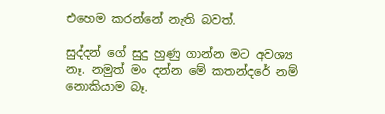එහෙම කරන්නේ නැති බවත්.

සුද්දන් ගේ සුදු හුණු ගාන්න මට අවශ්‍ය නෑ. නමුත් මං දන්න මේ කතන්දරේ නම් නොකියාම බෑ.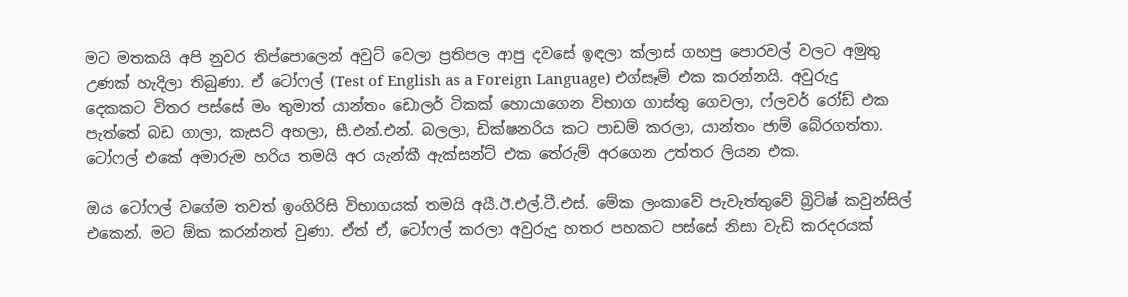මට මතකයි අපි නුවර තිප්පොලෙන් අවුට් වෙලා ප්‍රතිපල ආපු දවසේ ඉඳලා ක්ලාස් ගහපු පොරවල් වලට අමුතු උණක් හැදිලා තිබුණා. ඒ ටෝෆල් (Test of English as a Foreign Language) එග්සෑම් එක කරන්නයි. අවුරුදු දෙකකට විතර පස්සේ මං තුමාත් යාන්තං ඩොලර් ටිකක් හොයාගෙන විභාග ගාස්තු ගෙවලා, ෆ්ලවර් රෝඩ් එක පැත්තේ බඩ ගාලා, කැසට් අහලා, සී.එන්.එන්. බලලා, ඩික්ෂනරිය කට පාඩම් කරලා, යාන්තං ජාම් බේරගත්තා. ටෝෆල් එකේ අමාරුම හරිය තමයි අර යැන්කී ඇක්සන්ට් එක තේරුම් අරගෙන උත්තර ලියන එක.

ඔය ටෝෆල් වගේම තවත් ඉංගිරිසි විභාගයක් තමයි අයී.ඊ.එල්.ටී.එස්. මේක ලංකාවේ පැවැත්තුවේ බ්‍රිටිෂ් කවුන්සිල් එකෙන්. මට ඕක කරන්නත් වුණා. ඒත් ඒ, ටෝෆල් කරලා අවුරුදු හතර පහකට පස්සේ නිසා වැඩි කරදරයක්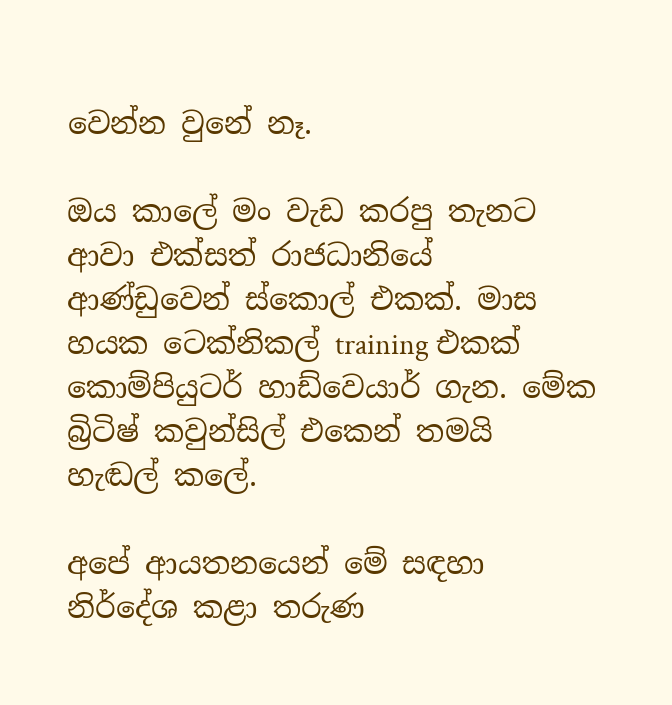වෙන්න වුනේ නෑ.

ඔය කාලේ මං වැඩ කරපු තැනට ආවා එක්සත් රාජධානියේ ආණ්ඩුවෙන් ස්කොල් එකක්. මාස හයක ටෙක්නිකල් training එකක් කොම්පියුටර් හාඩ්වෙයාර් ගැන. මේක බ්‍රිටිෂ් කවුන්සිල් එකෙන් තමයි හැඬල් කලේ.

අපේ ආයතනයෙන් මේ සඳහා නිර්දේශ කළා තරුණ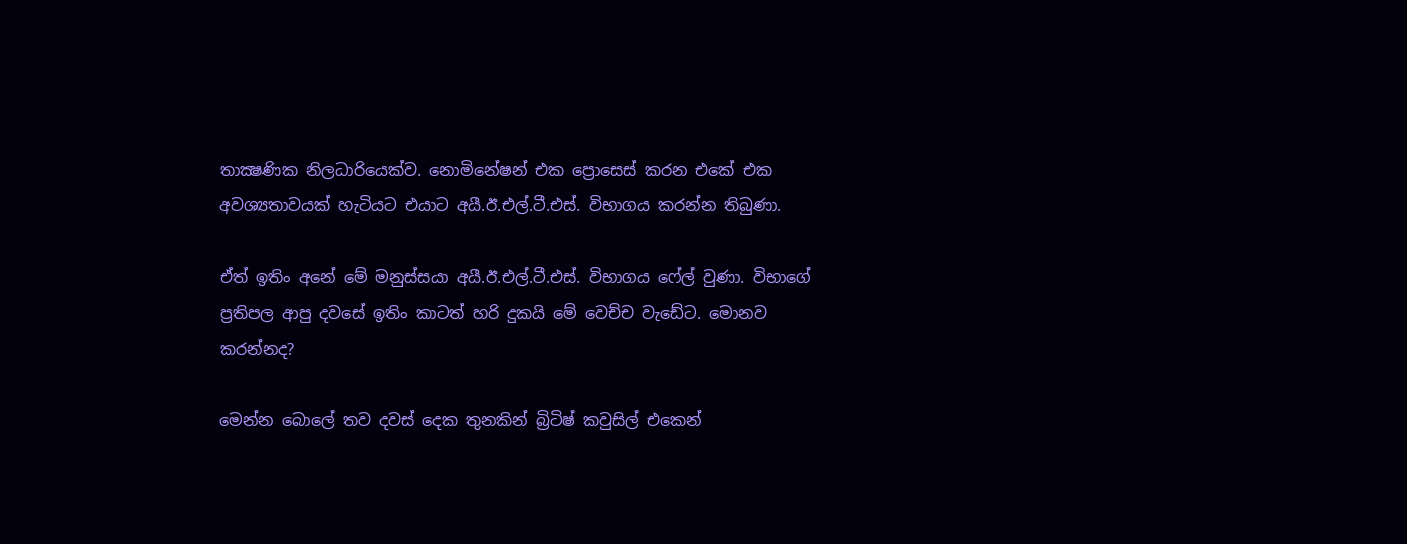තාක්‍ෂණික නිලධාරියෙක්ව. නොමිනේෂන් එක ප්‍රොසෙස් කරන එකේ එක අවශ්‍යතාවයක් හැටියට එයාට අයී.ඊ.එල්.ටී.එස්. විභාගය කරන්න තිබුණා.

ඒත් ඉතිං අනේ මේ මනුස්සයා අයී.ඊ.එල්.ටී.එස්. විභාගය ෆේල් වුණා. විභාගේ ප්‍රතිපල ආපු දවසේ ඉතිං කාටත් හරි දුකයි මේ වෙච්ච වැඩේට. මොනව කරන්නද?

මෙන්න බොලේ තව දවස් දෙක තුනකින් බ්‍රිටිෂ් කවුසිල් එකෙන්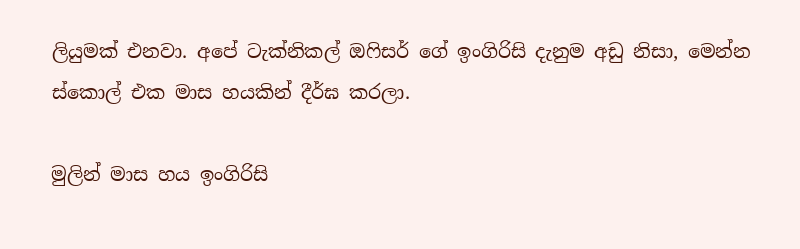ලියුමක් එනවා. අපේ ටැක්නිකල් ඔෆිසර් ගේ ඉංගිරිසි දැනුම අඩු නිසා, මෙන්න ස්කොල් එක මාස හයකින් දීර්ඝ කරලා.

මුලින් මාස හය ඉංගිරිසි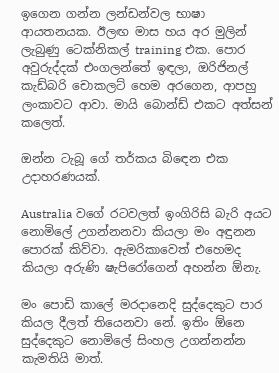ඉගෙන ගන්න ලන්ඩන්වල භාෂා ආයතනයක. ඊලඟ මාස හය අර මුලින් ලැබුණු ටෙක්නිකල් training එක. පොර අවුරුද්දක් එංගලන්තේ ඉඳලා, ඔරිජිනල් කැඩ්බරි චොකලට් හෙම අරගෙන, ආපහු ලංකාවට ආවා. මායි බොන්ඩ් එකට අත්සන් කලෙත්.

ඔන්න ටැබූ ගේ තර්කය බිඳෙන එක උදාහරණයක්.

Australia වගේ රටවලත් ඉංගිරිසි බැරි අයට නොමිලේ උගන්නනවා කියලා මං අඳුනන පොරක් කිව්වා. ඇමරිකාවෙත් එහෙමද කියලා අරුණි ෂැපිරෝගෙන් අහන්න ඕනැ.

මං පොඩි කාලේ මරදානෙදි සුද්දෙකුට පාර කියල දීලත් තියෙනවා නේ. ඉතිං ඕනෙ සුද්දෙකුට නොමිලේ සිංහල උගන්නන්න කැමතියි මාත්.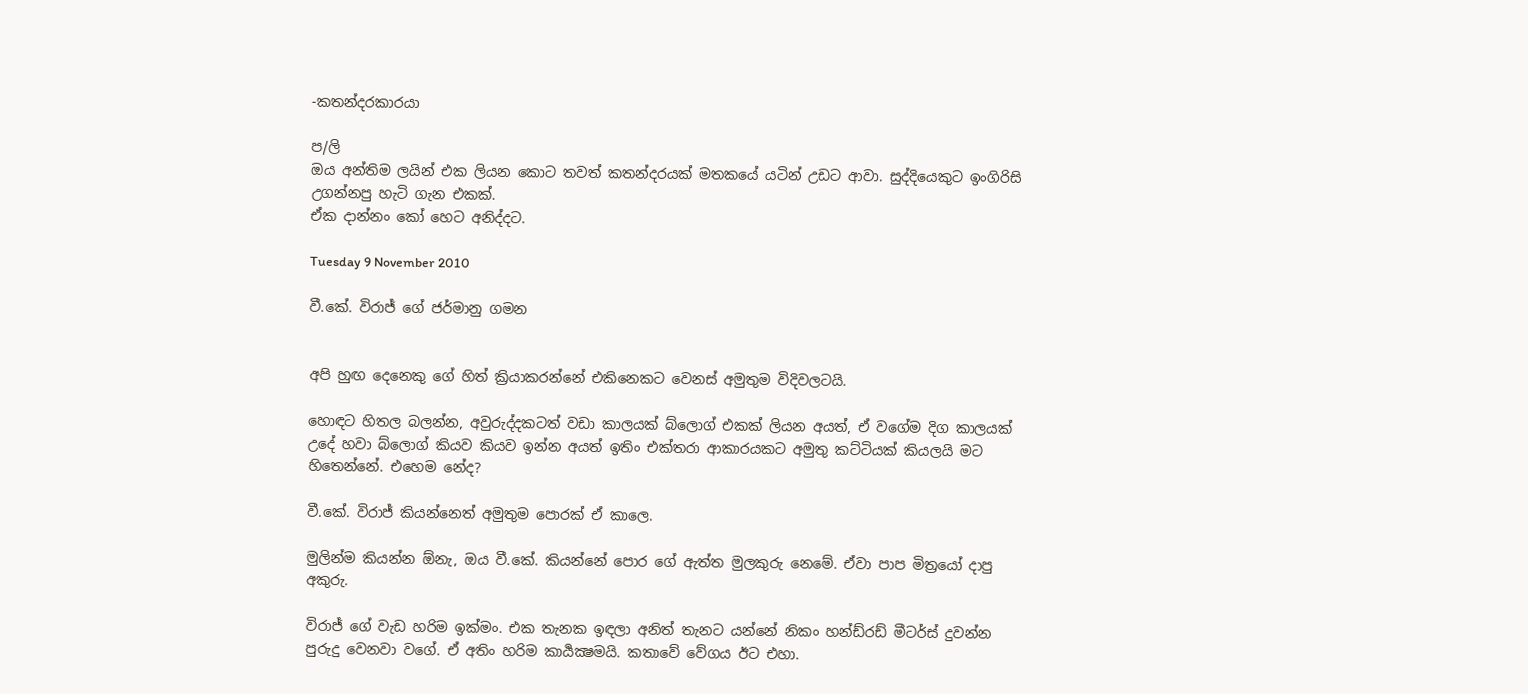-කතන්දරකාරයා

ප/ලි
ඔය අන්තිම ලයින් එක ලියන කොට තවත් කතන්දරයක් මතකයේ යටින් උඩට ආවා. සුද්දියෙකුට ඉංගිරිසි උගන්නපු හැටි ගැන එකක්.
ඒක දාන්නං කෝ හෙට අනිද්දට.

Tuesday 9 November 2010

වී.කේ. විරාජ් ගේ ජර්මානු ගමන


අපි හුඟ දෙනෙකු ගේ හිත් ක්‍රියාකරන්නේ එකිනෙකට වෙනස් අමුතුම විදිවලටයි.

හොඳට හිතල බලන්න, අවුරුද්දකටත් වඩා කාලයක් බ්ලොග් එකක් ලියන අයත්, ඒ වගේම දිග කාලයක් උදේ හවා බ්ලොග් කියව කියව ඉන්න අයත් ඉතිං එක්තරා ආකාරයකට අමුතු කට්ටියක් කියලයි මට හිතෙන්නේ. එහෙම නේද?

වී.කේ. විරාජ් කියන්නෙත් අමුතුම පොරක් ඒ කාලෙ.

මුලින්ම කියන්න ඕනැ, ඔය වී.කේ. කියන්නේ පොර ගේ ඇත්ත මුලකුරු නෙමේ. ඒවා පාප මිත්‍රයෝ දාපු අකුරු.

විරාජ් ගේ වැඩ හරිම ඉක්මං. එක තැනක ඉඳලා අනිත් තැනට යන්නේ නිකං හන්ඩ්රඩ් මීටර්ස් දුවන්න පුරුදු වෙනවා වගේ. ඒ අතිං හරිම කාර්‍යක්‍ෂමයි. කතාවේ වේගය ඊට එහා.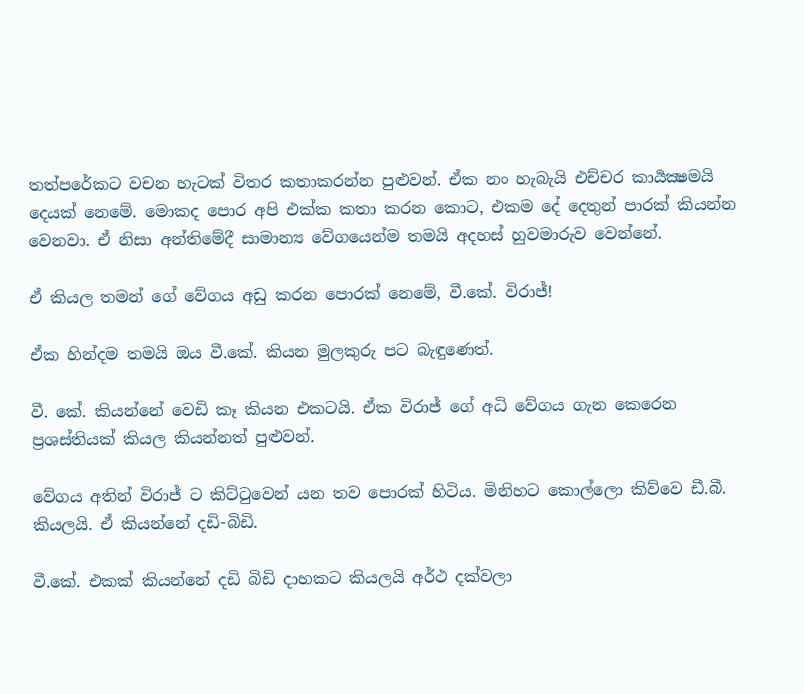තත්පරේකට වචන හැටක් විතර කතාකරන්න පුළුවන්. ඒක නං හැබැයි එච්චර කාර්‍යක්‍ෂමයි දෙයක් නෙමේ. මොකද පොර අපි එක්ක කතා කරන කොට, එකම දේ දෙතුන් පාරක් කියන්න වෙනවා. ඒ නිසා අන්තිමේදී සාමාන්‍ය වේගයෙන්ම තමයි අදහස් හුවමාරුව වෙන්නේ.

ඒ කියල තමන් ගේ වේගය අඩු කරන පොරක් නෙමේ, වී.කේ. විරාජ්!

ඒක හින්දම තමයි ඔය වී.කේ. කියන මුලකුරු පට බැඳුණෙත්.

වී. කේ. කියන්නේ වෙඩි කෑ කියන එකටයි. ඒක විරාජ් ගේ අධි වේගය ගැන කෙරෙන ප්‍රශස්තියක් කියල කියන්නත් පුළුවන්.

වේගය අතින් විරාජ් ට කිට්ටුවෙන් යන තව පොරක් හිටිය. මිනිහට කොල්ලො කිව්වෙ ඩී.බී. කියලයි. ඒ කියන්නේ දඩි-බිඩි.

වී.කේ. එකක් කියන්නේ දඩි බිඩි දාහකට කියලයි අර්ථ දක්වලා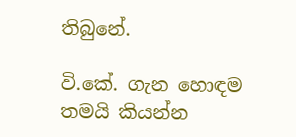තිබුනේ.

වි.කේ. ගැන හොඳම තමයි කියන්න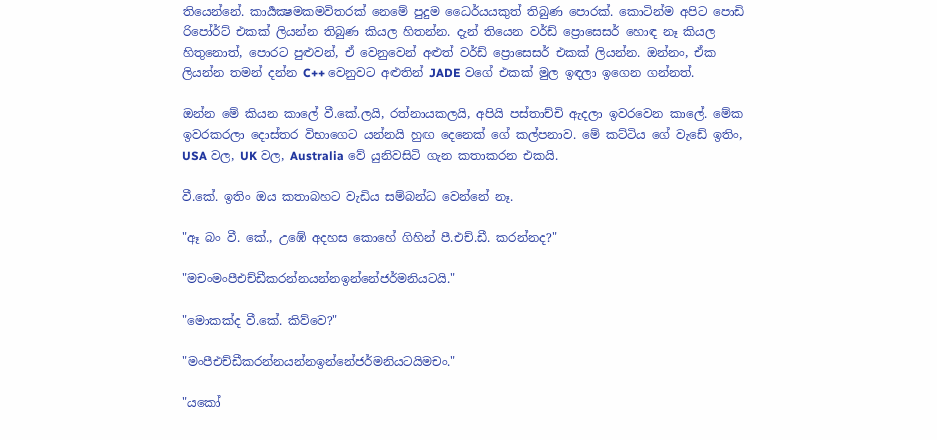තියෙන්නේ. කාර්‍යක්‍ෂමකමවිතරක් නෙමේ පුදුම ධෛර්යයකුත් තිබුණ පොරක්. කොටින්ම අපිට පොඩි රිපෝර්ට් එකක් ලියන්න තිබුණ කියල හිතන්න. දැන් තියෙන වර්ඩ් ප්‍රොසෙසර් හොඳ නෑ කියල හිතුනොත්, පොරට පුළුවන්, ඒ වෙනුවෙන් අළුත් වර්ඩ් ප්‍රොසෙසර් එකක් ලියන්න. ඔන්නං, ඒක ලියන්න තමන් දන්න C++ වෙනුවට අළුතින් JADE වගේ එකක් මුල ඉඳලා ඉගෙන ගන්නත්.

ඔන්න මේ කියන කාලේ වී.කේ.ලයි, රත්නායකලයි, අපියි පස්තාච්චි ඇදලා ඉවරවෙන කාලේ. මේක ඉවරකරලා දොස්තර විභාගෙට යන්නයි හුඟ දෙනෙක් ගේ කල්පනාව. මේ කට්ටිය ගේ වැඩේ ඉතිං, USA වල, UK වල, Australia වේ යුනිවසිටි ගැන කතාකරන එකයි.

වී.කේ. ඉතිං ඔය කතාබහට වැඩිය සම්බන්ධ වෙන්නේ නෑ.

"ඈ බං වී. කේ., උඹේ අදහස කොහේ ගිහින් පී.එච්.ඩී. කරන්නද?"

"මචංමංපීඑච්ඩීකරන්නයන්නඉන්නේජර්මනියටයි."

"මොකක්ද වී.කේ. කිව්වෙ?"

"මංපීඑච්ඩීකරන්නයන්නඉන්නේජර්මනියටයිමචං."

"යකෝ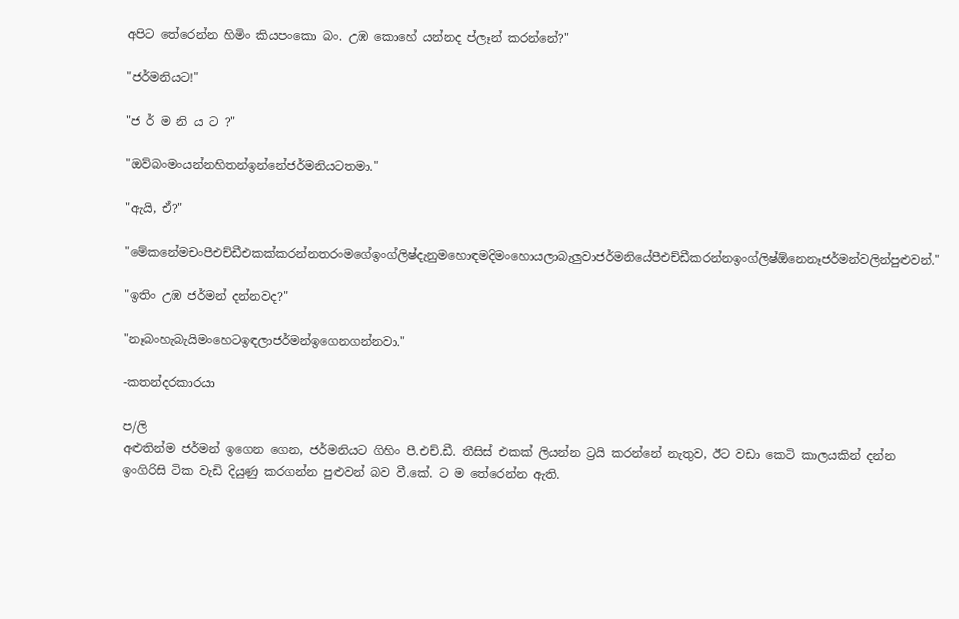අපිට තේරෙන්න හිමිං කියපංකො බං. උඹ කොහේ යන්නද ප්ලෑන් කරන්නේ?"

"ජර්මනියට!"

"ජ ර් ම නි ය ට ?"

"ඔව්බංමංයන්නහිතන්ඉන්නේජර්මනියටතමා."

"ඇයි, ඒ?"

"මේකනේමචංපීඑච්ඩීඑකක්කරන්නතරංමගේඉංග්ලිෂ්දැනුමහොඳමදිමංහොයලාබැලුවාජර්මනියේපීඑච්ඩීකරන්නඉංග්ලිෂ්ඕනෙනෑජර්මන්වලින්පුළුවන්."

"ඉතිං උඹ ජර්මන් දන්නවද?"

"නෑබංහැබැයිමංහෙටඉඳලාජර්මන්ඉගෙනගන්නවා."

-කතන්දරකාරයා

ප/ලි
අළුතින්ම ජර්මන් ඉගෙන ගෙන, ජර්මනියට ගිහිං පී.එච්.ඩී. තීසිස් එකක් ලියන්න ට්‍රයි කරන්නේ නැතුව, ඊට වඩා කෙටි කාලයකින් දන්න ඉංගිරිසි ටික වැඩි දියුණු කරගන්න පුළුවන් බව වී.කේ. ට ම තේරෙන්න ඇති.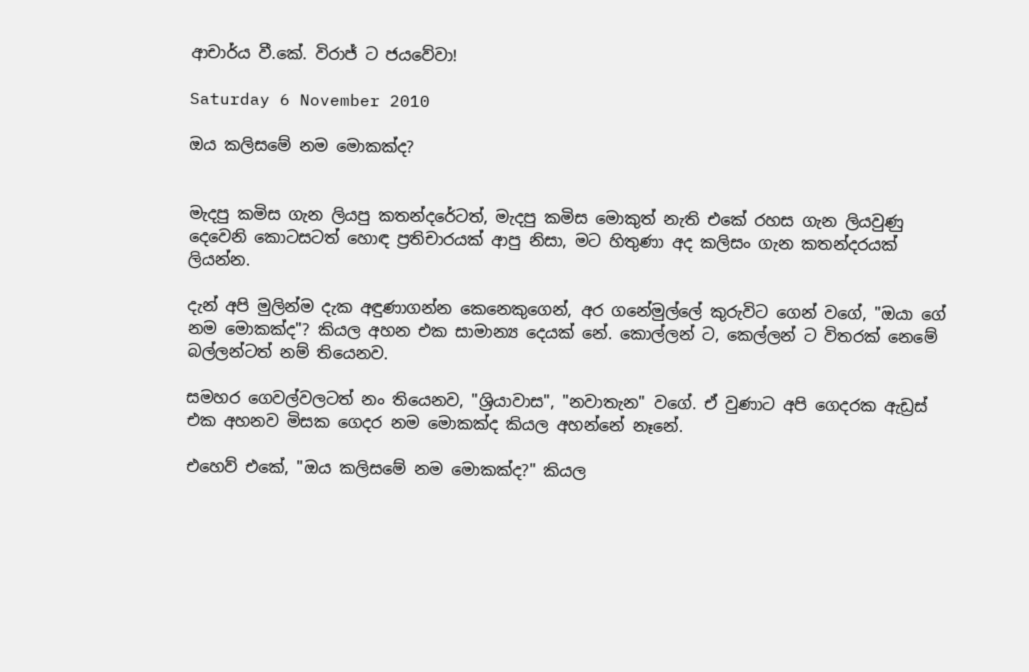ආචාර්ය වී.කේ. විරාජ් ට ජයවේවා!

Saturday 6 November 2010

ඔය කලිසමේ නම මොකක්ද?


මැදපු කමිස ගැන ලියපු කතන්දරේටත්, මැදපු කමිස මොකුත් නැති එකේ රහස ගැන ලියවුණු දෙවෙනි කොටසටත් හොඳ ප්‍රතිචාරයක් ආපු නිසා, මට හිතුණා අද කලිසං ගැන කතන්දරයක් ලියන්න.

දැන් අපි මුලින්ම දැක අඳුණාගන්න කෙනෙකුගෙන්, අර ගනේමුල්ලේ කුරුවිට ගෙන් වගේ, "ඔයා ගේ නම මොකක්ද"? කියල අහන එක සාමාන්‍ය දෙයක් නේ. කොල්ලන් ට, කෙල්ලන් ට විතරක් නෙමේ බල්ලන්ටත් නම් තියෙනව.

සමහර ගෙවල්වලටත් නං තියෙනව, "ශ්‍රියාවාස", "නවාතැන" වගේ. ඒ වුණාට අපි ගෙදරක ඇඩ්‍රස් එක අහනව මිසක ගෙදර නම මොකක්ද කියල අහන්නේ නෑනේ.

එහෙව් එකේ, "ඔය කලිසමේ නම මොකක්ද?" කියල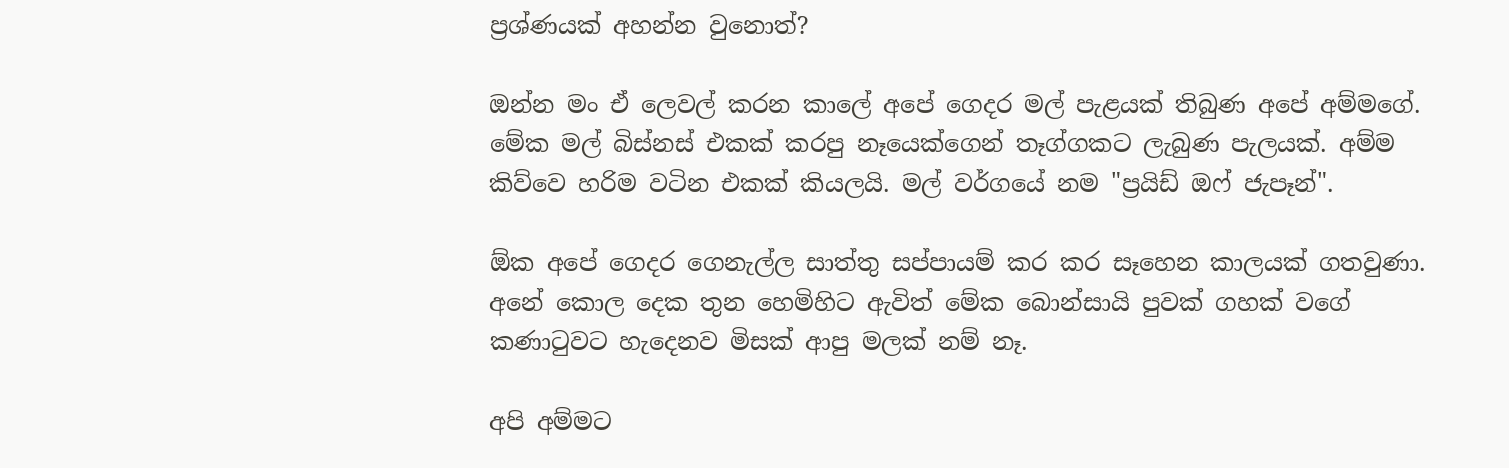ප්‍රශ්ණයක් අහන්න වුනොත්?

ඔන්න මං ඒ ලෙවල් කරන කාලේ අපේ ගෙදර මල් පැළයක් තිබුණ අපේ අම්මගේ. මේක මල් බිස්නස් එකක් කරපු නෑයෙක්ගෙන් තෑග්ගකට ලැබුණ පැලයක්. අම්ම කිව්වෙ හරිම වටින එකක් කියලයි. මල් වර්ගයේ නම "ප්‍රයිඩ් ඔෆ් ජැපෑන්".

ඕක අපේ ගෙදර ගෙනැල්ල සාත්තු සප්පායම් කර කර සෑහෙන කාලයක් ගතවුණා. අනේ කොල දෙක තුන හෙමිහිට ඇවිත් මේක බොන්සායි පුවක් ගහක් වගේ කණාටුවට හැදෙනව මිසක් ආපු මලක් නම් නෑ.

අපි අම්මට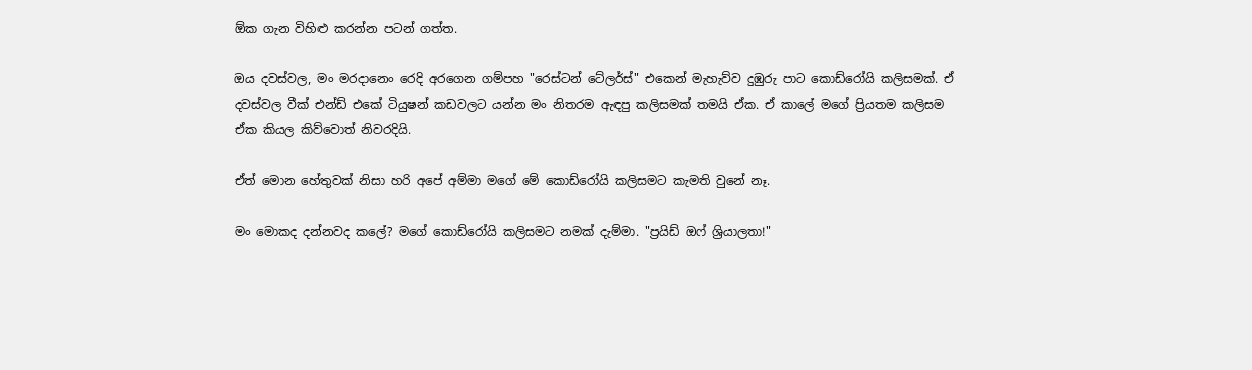ඕක ගැන විහිළු කරන්න පටන් ගත්ත.

ඔය දවස්වල, මං මරදානෙං රෙදි අරගෙන ගම්පහ "රෙස්ටන් ටේලර්ස්" එකෙන් මැහැව්ව දුඹුරු පාට කොඩ්රෝයි කලිසමක්. ඒ දවස්වල වීක් එන්ඩ් එකේ ටියුෂන් කඩවලට යන්න මං නිතරම ඇඳපු කලිසමක් තමයි ඒක. ඒ කාලේ මගේ ප්‍රියතම කලිසම ඒක කියල කිව්වොත් නිවරදියි.

ඒත් මොන හේතුවක් නිසා හරි අපේ අම්මා මගේ මේ කොඩ්රෝයි කලිසමට කැමති වුනේ නෑ.

මං මොකද දන්නවද කලේ? මගේ කොඩ්රෝයි කලිසමට නමක් දැම්මා. "ප්‍රයිඩ් ඔෆ් ශ්‍රියාලතා!"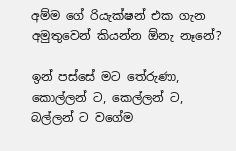අම්ම ගේ රියැක්ෂන් එක ගැන අමුතුවෙන් කියන්න ඕනැ නෑනේ?

ඉන් පස්සේ මට තේරුණා, කොල්ලන් ට, කෙල්ලන් ට, බල්ලන් ට වගේම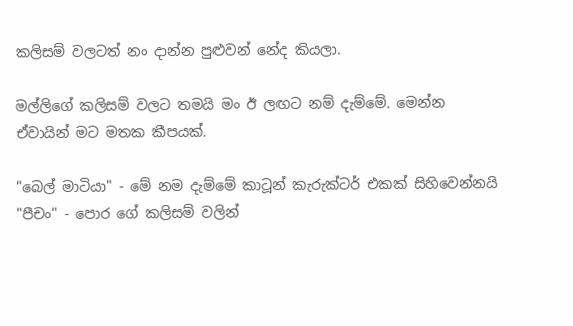කලිසම් වලටත් නං දාන්න පුළුවන් නේද කියලා.

මල්ලිගේ කලිසම් වලට තමයි මං ඊ ලඟට නම් දැම්මේ. මෙන්න ඒවායින් මට මතක කීපයක්.

"බෙල් මාටියා" - මේ නම දැම්මේ කාටූන් කැරුක්ටර් එකක් සිහිවෙන්නයි
"පීචං" - පොර ගේ කලිසම් වලින්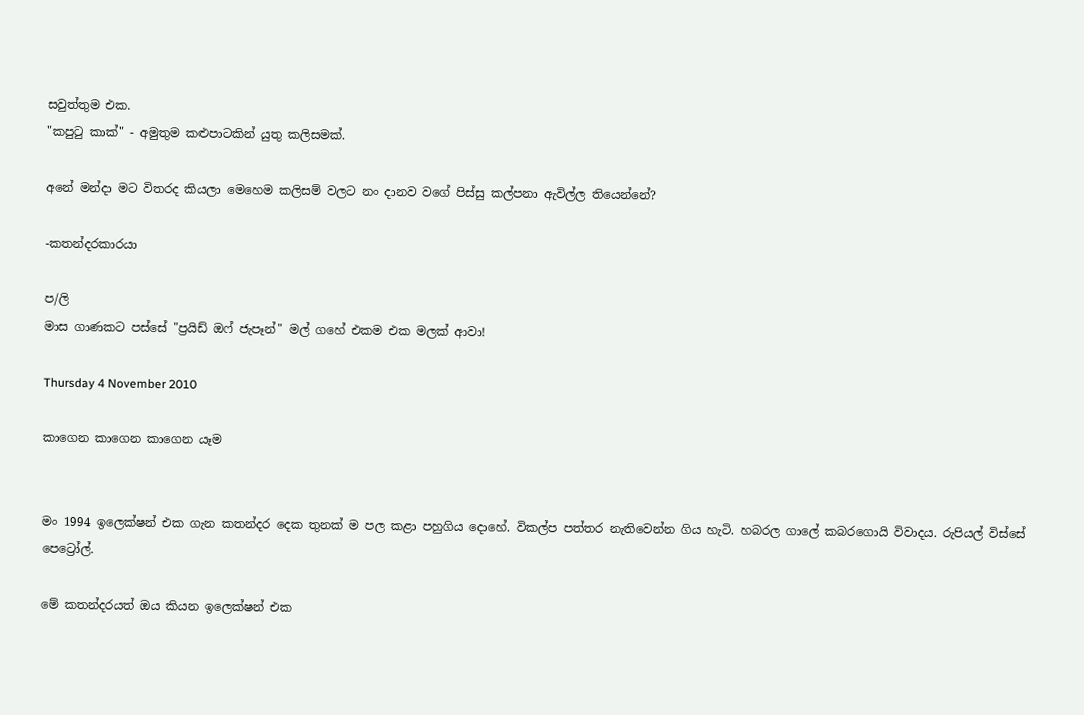සවුත්තුම එක.
"කපුටු කාක්" - අමුතුම කළුපාටකින් යුතු කලිසමක්.

අනේ මන්දා මට විතරද කියලා මෙහෙම කලිසම් වලට නං දානව වගේ පිස්සු කල්පනා ඇවිල්ල තියෙන්නේ?

-කතන්දරකාරයා

ප/ලි
මාස ගාණකට පස්සේ "ප්‍රයිඩ් ඔෆ් ජැපෑන්" මල් ගහේ එකම එක මලක් ආවා!

Thursday 4 November 2010

කාගෙන කාගෙන කාගෙන යෑම


මං 1994 ඉලෙක්ෂන් එක ගැන කතන්දර දෙක තුනක් ම පල කළා පහුගිය දොහේ. විකල්ප පත්තර නැතිවෙන්න ගිය හැටි. හබරල ගාලේ කබරගොයි විවාදය. රුපියල් විස්සේ පෙට්‍රෝල්.

මේ කතන්දරයත් ඔය කියන ඉලෙක්ෂන් එක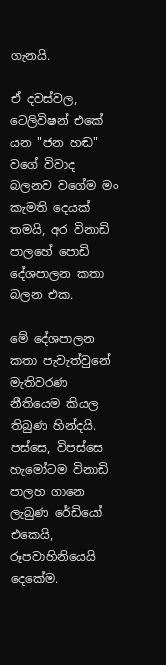ගැනයි.

ඒ දවස්වල, ටෙලිවිෂන් එකේ යන "ජන හඬ" වගේ විවාද බලනව වගේම මං කැමති දෙයක් තමයි, අර විනාඩි පාලහේ පොඩි දේශපාලන කතා බලන එක.

මේ දේශපාලන කතා පැවැත්වුනේ මැතිවරණ නීතියෙම කියල තිබුණ හින්දයි. පස්සෙ, විපස්සෙ හැමෝටම විනාඩි පාලහ ගානෙ ලැබුණ රේඩියෝ එකෙයි, රූපවාහිනියෙයි දෙකේම.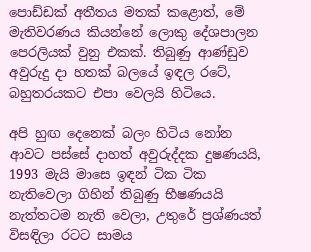පොඩ්ඩක් අතීතය මතක් කළොත්, මේ මැතිවරණය කියන්නේ ලොකු දේශපාලන පෙරලියක් වුනු එකක්. තිබුණු ආණ්ඩුව අවුරුදු දා හතක් බලයේ ඉඳල රටේ, බහුතරයකට එපා වෙලයි හිටියෙ.

අපි හුඟ දෙනෙක් බලං හිටිය නෝන ආවට පස්සේ දාහත් අවුරුද්දක දුෂණයයි, 1993 මැයි මාසෙ ඉඳන් ටික ටික නැතිවෙලා ගිහින් තිබුණු භීෂණයයි නැත්තටම නැති වෙලා, උතුරේ ප්‍රශ්ණයත් විසඳිලා රටට සාමය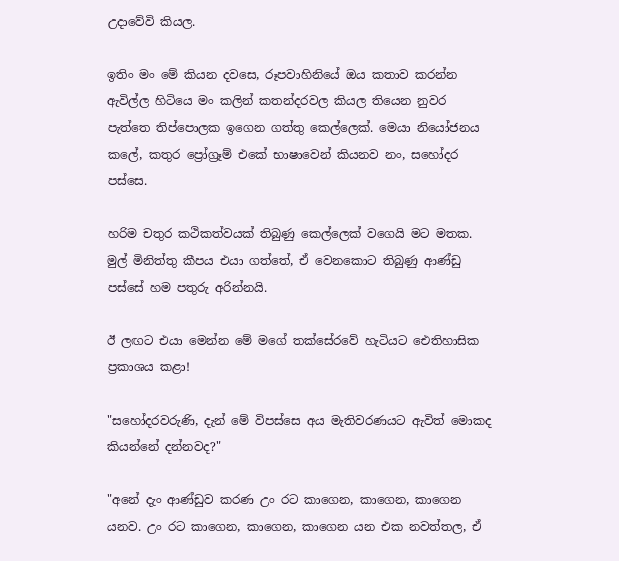උදාවේවි කියල.

ඉතිං මං මේ කියන දවසෙ, රූපවාහිනියේ ඔය කතාව කරන්න ඇවිල්ල හිටියෙ මං කලින් කතන්දරවල කියල තියෙන නුවර පැත්තෙ තිප්පොලක ඉගෙන ගත්තු කෙල්ලෙක්. මෙයා නියෝජනය කලේ, කතුර ප්‍රෝග්‍රෑම් එකේ භාෂාවෙන් කියනව නං, සහෝදර පස්සෙ.

හරිම චතුර කථිකත්වයක් තිබුණු කෙල්ලෙක් වගෙයි මට මතක. මුල් මිනිත්තු කීපය එයා ගත්තේ, ඒ වෙනකොට තිබුණු ආණ්ඩු පස්සේ හම පතුරු අරින්නයි.

ඊ ලඟට එයා මෙන්න මේ මගේ තක්සේරවේ හැටියට ඓතිහාසික ප්‍රකාශය කළා!

"සහෝදරවරුණි, දැන් මේ විපස්සෙ අය මැතිවරණයට ඇවිත් මොකද කියන්නේ දන්නවද?"

"අනේ දැං ආණ්ඩුව කරණ උං රට කාගෙන, කාගෙන, කාගෙන යනව. උං රට කාගෙන, කාගෙන, කාගෙන යන එක නවත්තල, ඒ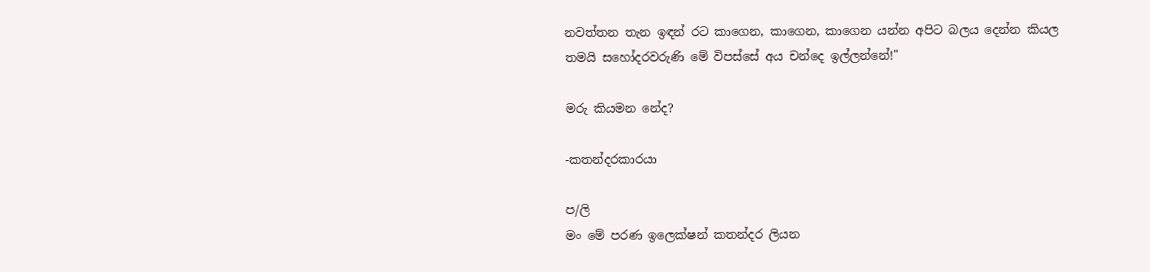නවත්තන තැන ඉඳන් රට කාගෙන, කාගෙන, කාගෙන යන්න අපිට බලය දෙන්න කියල තමයි සහෝදරවරුණි මේ විපස්සේ අය චන්දෙ ඉල්ලන්නේ!"

මරු කියමන නේද?

-කතන්දරකාරයා

ප/ලි
මං මේ පරණ ඉලෙක්ෂන් කතන්දර ලියන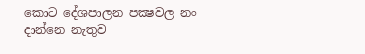කොට දේශපාලන පක්‍ෂවල නං දාන්නෙ නැතුව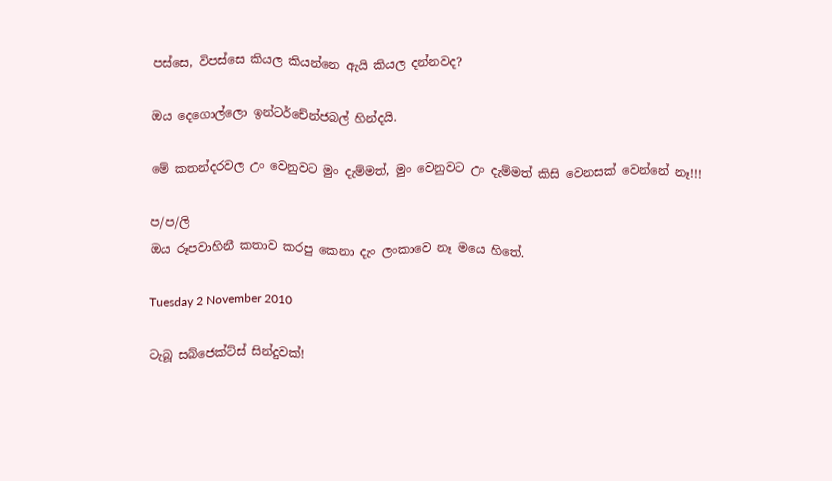පස්සෙ, විපස්සෙ කියල කියන්නෙ ඇයි කියල දන්නවද?

ඔය දෙගොල්ලො ඉන්ටර්චේන්ජබල් හින්දයි.

මේ කතන්දරවල උං වෙනුවට මුං දැම්මත්, මුං වෙනුවට උං දැම්මත් කිසි වෙනසක් වෙන්නේ නෑ!!!

ප/ප/ලි
ඔය රූපවාහිනී කතාව කරපු කෙනා දැං ලංකාවෙ නෑ මයෙ හිතේ.

Tuesday 2 November 2010

ටැබූ සබ්ජෙක්ට්ස් සින්දුවක්!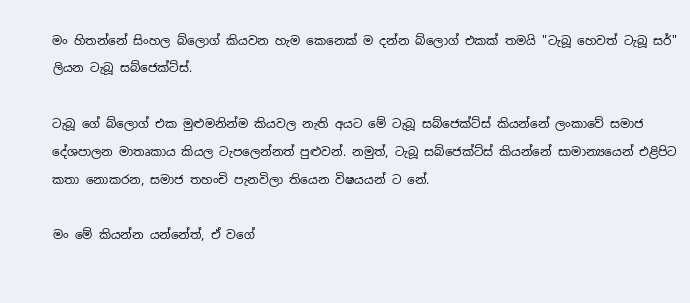මං හිතන්නේ සිංහල බ්ලොග් කියවන හැම කෙනෙක් ම දන්න බ්ලොග් එකක් තමයි "ටැබූ හෙවත් ටැබූ සර්" ලියන ටැබූ සබ්ජෙක්ට්ස්.

ටැබූ ගේ බ්ලොග් එක මුළුමනින්ම කියවල නැති අයට මේ ටැබූ සබ්ජෙක්ට්ස් කියන්නේ ලංකාවේ සමාජ දේශපාලන මාතෘකාය කියල ටැපලෙන්නත් පුළුවන්. නමුත්, ටැබූ සබ්ජෙක්ට්ස් කියන්නේ සාමාන්‍යයෙන් එළිපිට කතා නොකරන, සමාජ තහංචි පැනවිලා තියෙන විෂයයන් ට නේ.

මං මේ කියන්න යන්නේත්, ඒ වගේ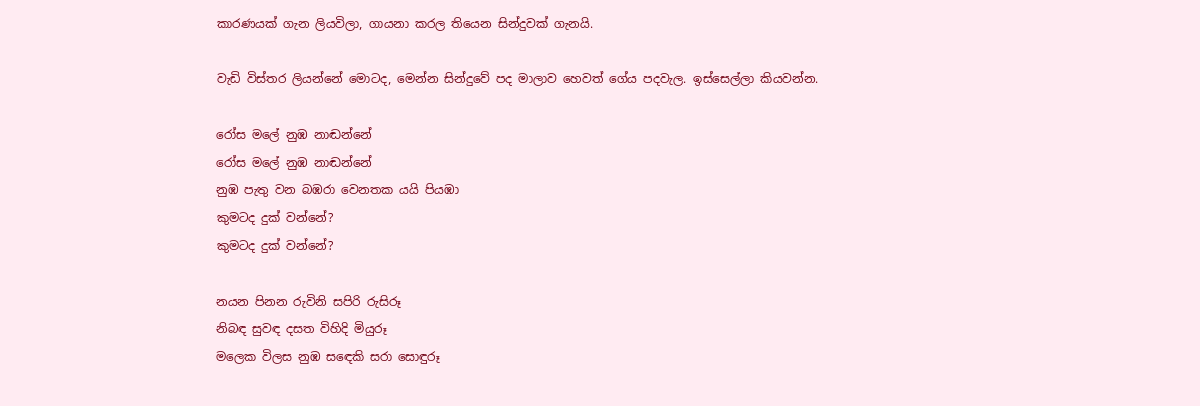කාරණයක් ගැන ලියවිලා, ගායනා කරල තියෙන සින්දුවක් ගැනයි.

වැඩි විස්තර ලියන්නේ මොටද, මෙන්න සින්දුවේ පද මාලාව හෙවත් ගේය පදවැල. ඉස්සෙල්ලා කියවන්න.

රෝස මලේ නුඹ නාඬන්නේ
රෝස මලේ නුඹ නාඬන්නේ
නුඹ පැතු වන බඹරා වෙනතක යයි පියඹා
කුමටද දුක් වන්නේ?
කුමටද දුක් වන්නේ?

නයන පිනන රුවිනි සපිරි රුසිරූ
නිබඳ සුවඳ දසත විහිදි මියුරූ
මලෙක විලස නුඹ සඳෙකි සරා සොඳුරූ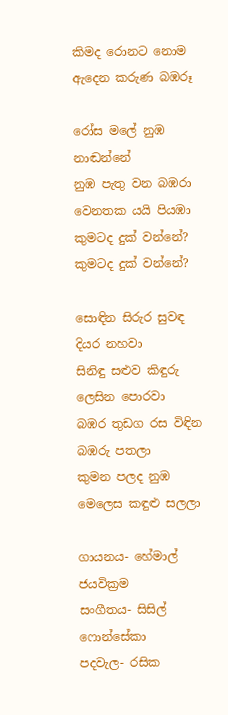කිමද රොනට නොම ඇදෙන කරුණ බඹරූ

රෝස මලේ නුඹ නාඬන්නේ
නුඹ පැතු වන බඹරා
වෙනතක යයි පියඹා
කුමටද දුක් වන්නේ?
කුමටද දුක් වන්නේ?

සොඳින සිරුර සුවඳ දියර නහවා
සිනිඳු සළුව කිඳුරු ලෙසින පොරවා
බඹර තුඩග රස විඳින බඹරු පතලා
කුමන පලද නුඹ මෙලෙස කඳුළු සලලා

ගායනය- හේමාල් ජයවික්‍රම
සංගීතය- සිසිල් ෆොන්සේකා
පදවැල- රසික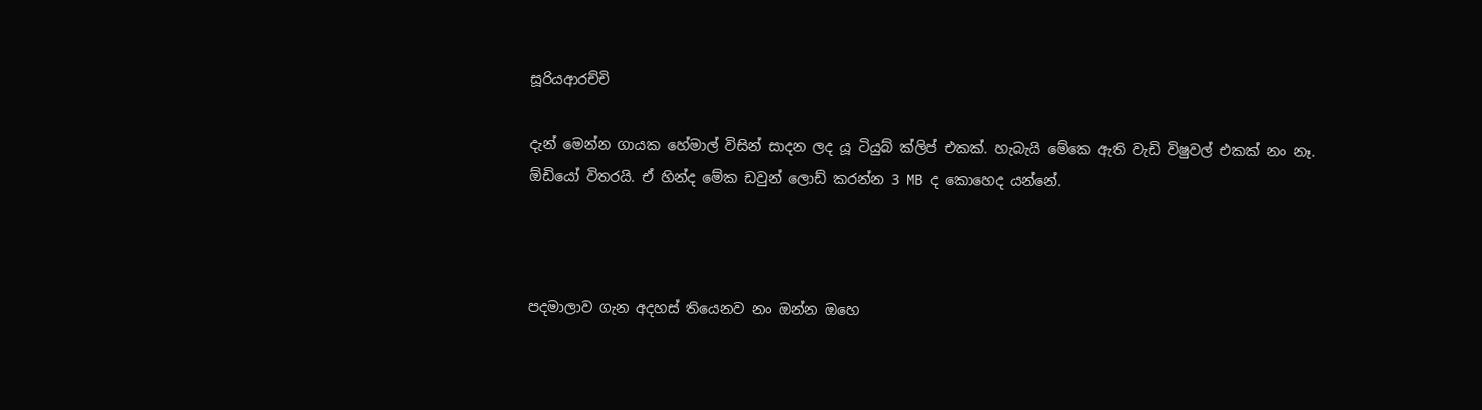සූරියආරච්චි

දැන් මෙන්න ගායක හේමාල් විසින් සාදන ලද යූ ටියුබ් ක්ලිප් එකක්. හැබැයි මේකෙ ඇති වැඩි විෂුවල් එකක් නං නෑ. ඕඩියෝ විතරයි. ඒ හින්ද මේක ඩවුන් ලොඩ් කරන්න 3 MB ද කොහෙද යන්නේ.



පදමාලාව ගැන අදහස් තියෙනව නං ඔන්න ඔහෙ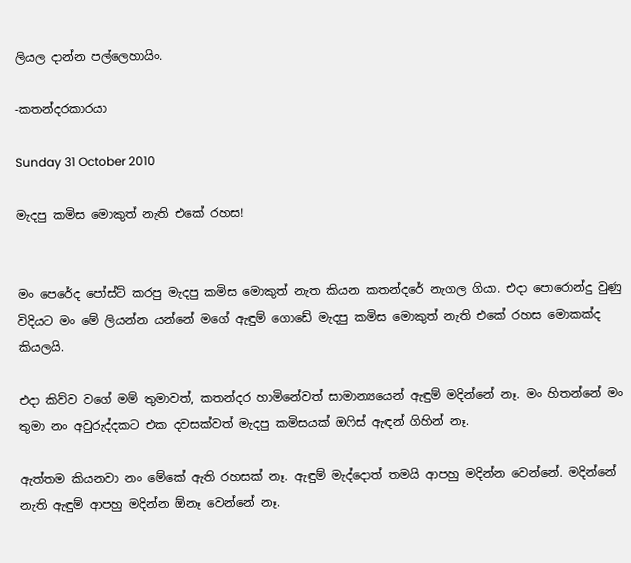ලියල දාන්න පල්ලෙහායිං.

-කතන්දරකාරයා

Sunday 31 October 2010

මැදපු කමිස මොකුත් නැති එකේ රහස!


මං පෙරේද පෝස්ට් කරපු මැදපු කමිස මොකුත් නැත කියන කතන්දරේ නැගල ගියා. එදා පොරොන්දු වුණු විදියට මං මේ ලියන්න යන්නේ මගේ ඇඳුම් ගොඩේ මැදපු කමිස මොකුත් නැති එකේ රහස මොකක්ද කියලයි.

එදා කිව්ව වගේ මම් තුමාවත්, කතන්දර හාමිනේවත් සාමාන්‍යයෙන් ඇඳුම් මදින්නේ නෑ. මං හිතන්නේ මං තුමා නං අවුරුද්දකට එක දවසක්වත් මැදපු කමිසයක් ඔෆිස් ඇඳන් ගිහින් නෑ.

ඇත්තම කියනවා නං මේකේ ඇති රහසක් නෑ. ඇඳුම් මැද්දොත් තමයි ආපහු මදින්න වෙන්නේ. මදින්නේ නැති ඇඳුම් ආපහු මදින්න ඕනෑ වෙන්නේ නෑ.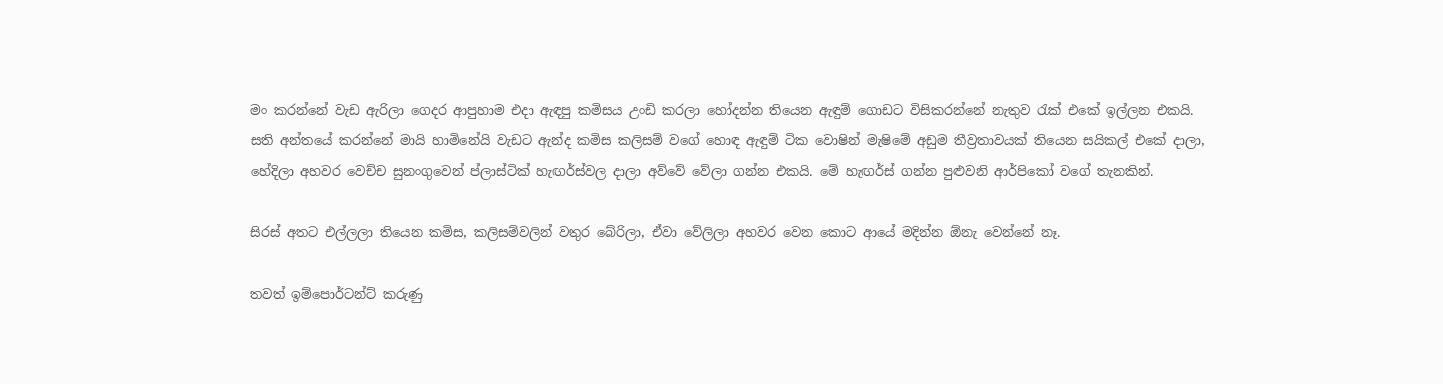මං කරන්නේ වැඩ ඇරිලා ගෙදර ආපුහාම එදා ඇඳපු කමිසය උංඩි කරලා හෝදන්න තියෙන ඇඳුම් ගොඩට විසිකරන්නේ නැතුව රැක් එකේ ඉල්ලන එකයි. සති අන්තයේ කරන්නේ මායි හාමිනේයි වැඩට ඇන්ද කමිස කලිසම් වගේ හොඳ ඇඳුම් ටික වොෂින් මැෂිමේ අඩුම තීව්‍රතාවයක් තියෙන සයිකල් එකේ දාලා, හේදිලා අහවර වෙච්ච සුනංගුවෙන් ප්ලාස්ටික් හැඟර්ස්වල දාලා අව්වේ වේලා ගන්න එකයි. මේ හැඟර්ස් ගන්න පුළුවනි ආර්පිකෝ වගේ තැනකින්.

සිරස් අතට එල්ලලා තියෙන කමිස, කලිසම්වලින් වතුර බේරිලා, ඒවා වේලිලා අහවර වෙන කොට ආයේ මදින්න ඕනැ වෙන්නේ නෑ.

තවත් ඉම්පොර්ටන්ට් කරුණු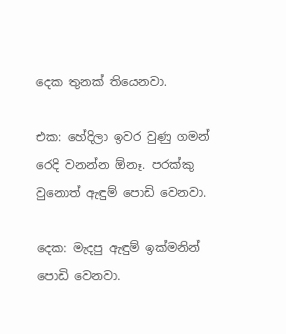දෙක තුනක් තියෙනවා.

එක: හේදිලා ඉවර වුණු ගමන් රෙදි වනන්න ඕනෑ. පරක්කු වුනොත් ඇඳුම් පොඩි වෙනවා.

දෙක: මැදපු ඇඳුම් ඉක්මනින් පොඩි වෙනවා.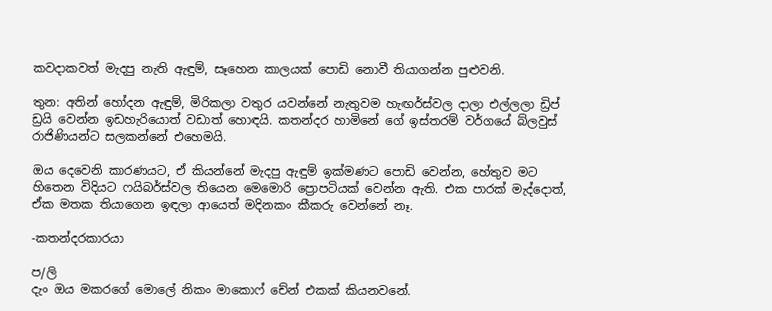කවදාකවත් මැදපු නැති ඇඳුම්, සෑහෙන කාලයක් පොඩි නොවී තියාගන්න පුළුවනි.

තුන: අතින් හෝදන ඇඳුම්, මිරිකලා වතුර යවන්නේ නැතුවම හැඟර්ස්වල දාලා එල්ලලා ඩ්‍රිප් ඩ්‍රයි වෙන්න ඉඩහැරියොත් වඩාත් හොඳයි. කතන්දර හාමිනේ ගේ ඉස්තරම් වර්ගයේ බ්ලවුස් රාජිණියන්ට සලකන්නේ එහෙමයි.

ඔය දෙවෙනි කාරණයට, ඒ කියන්නේ මැදපු ඇඳුම් ඉක්මණට පොඩි වෙන්න, හේතුව මට හිතෙන විදියට ෆයිබර්ස්වල තියෙන මෙමොරි ප්‍රොපටියක් වෙන්න ඇති. එක පාරක් මැද්දොත්, ඒක මතක තියාගෙන ඉඳලා ආයෙත් මදිනකං කීකරු වෙන්නේ නෑ.

-කතන්දරකාරයා

ප/ලි
දැං ඔය මකරගේ මොලේ නිකං මාකොෆ් චේන් එකක් කියනවනේ.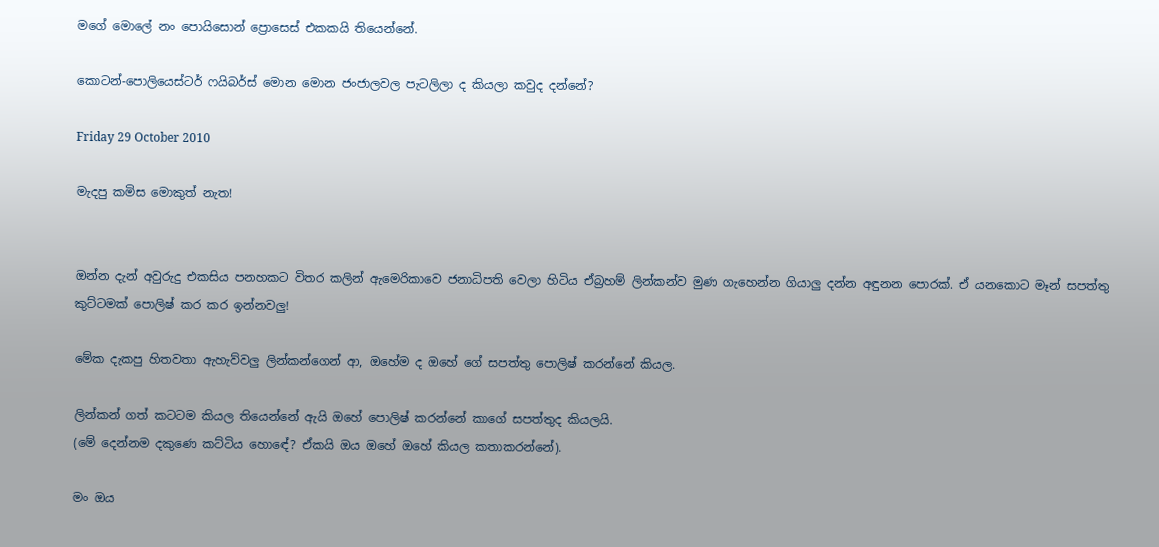මගේ මොලේ නං පොයිසොන් ප්‍රොසෙස් එකකයි තියෙන්නේ.

කොටන්-පොලියෙස්ටර් ෆයිබර්ස් මොන මොන ජංජාලවල පැටලිලා ද කියලා කවුද දන්නේ?

Friday 29 October 2010

මැදපු කමිස මොකුත් නැත!


ඔන්න දැන් අවුරුදු එකසිය පනහකට විතර කලින් ඇමෙරිකාවෙ ජනාධිපති වෙලා හිටිය ඒබ්‍රහම් ලින්කන්ව මුණ ගැහෙන්න ගියාලු දන්න අඳුනන පොරක්. ඒ යනකොට මෑන් සපත්තු කුට්ටමක් පොලිෂ් කර කර ඉන්නවලු!

මේක දැකපු හිතවතා ඇහැව්වලු ලින්කන්ගෙන් ආ, ඔහේම ද ඔහේ ගේ සපත්තු පොලිෂ් කරන්නේ කියල.

ලින්කන් ගත් කටටම කියල තියෙන්නේ ඇයි ඔහේ පොලිෂ් කරන්නේ කාගේ සපත්තුද කියලයි.
(මේ දෙන්නම දකුණෙ කට්ටිය හොඳේ? ඒකයි ඔය ඔහේ ඔහේ කියල කතාකරන්නේ).

මං ඔය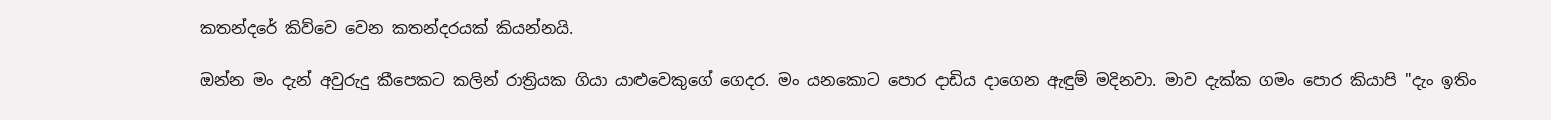කතන්දරේ කිව්වෙ වෙන කතන්දරයක් කියන්නයි.

ඔන්න මං දැන් අවුරුදු කීපෙකට කලින් රාත්‍රියක ගියා යාළුවෙකුගේ ගෙදර. මං යනකොට පොර දාඩිය දාගෙන ඇඳුම් මදිනවා. මාව දැක්ක ගමං පොර කියාපි "දැං ඉතිං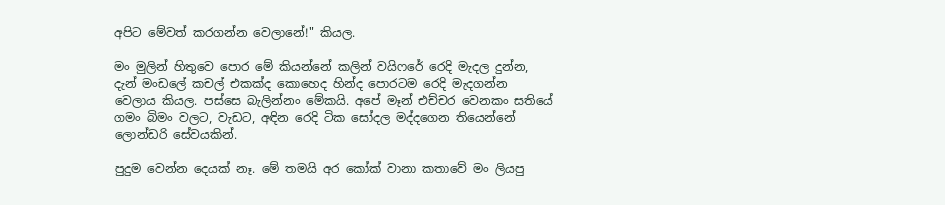අපිට මේවත් කරගන්න වෙලානේ!" කියල.

මං මුලින් හිතුවෙ පොර මේ කියන්නේ කලින් වයිෆරේ රෙදි මැදල දුන්න, දැන් මංඩලේ කචල් එකක්ද කොහෙද හින්ද පොරටම රෙදි මැදගන්න වෙලාය කියල. පස්සෙ බැලින්නං මේකයි. අපේ මෑන් එච්චර වෙනකං සතියේ ගමං බිමං වලට, වැඩට, අඳින රෙදි ටික සෝදල මද්දගෙන තියෙන්නේ ලොන්ඩරි සේවයකින්.

පුදුම වෙන්න දෙයක් නෑ. මේ තමයි අර කෝක් වානා කතාවේ මං ලියපු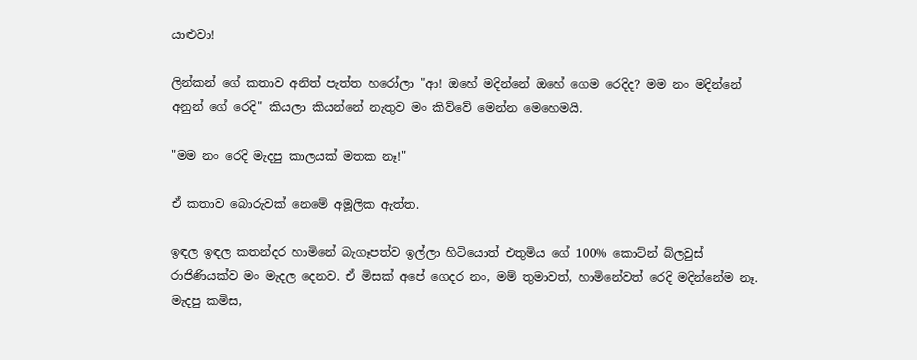යාළුවා!

ලින්කන් ගේ කතාව අනිත් පැත්ත හරෝලා "ආ! ඔහේ මදින්නේ ඔහේ ගෙම රෙදිද? මම නං මදින්නේ අනුන් ගේ රෙදි" කියලා කියන්නේ නැතුව මං කිව්වේ මෙන්න මෙහෙමයි.

"මම නං රෙදි මැදපු කාලයක් මතක නෑ!"

ඒ කතාව බොරුවක් නෙමේ අමූලික ඇත්ත.

ඉඳල ඉඳල කතන්දර හාමිනේ බැගෑපත්ව ඉල්ලා හිටියොත් එතුමිය ගේ 100% කොට්න් බ්ලවුස් රාජිණියක්ව මං මැදල දෙනව. ඒ මිසක් අපේ ගෙදර නං, මම් තුමාවත්, හාමිනේවත් රෙදි මදින්නේම නෑ. මැදපු කමිස,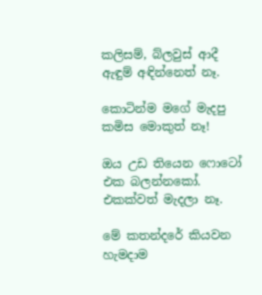කලිසම්, බ්ලවුස් ආදී ඇඳුම් අඳින්නෙත් නෑ.

කොටින්ම මගේ මැදපු කමිස මොකුත් නෑ!

ඔය උඩ තියෙන ෆොටෝ එක බලන්නකෝ. එකක්වත් මැදලා නෑ.

මේ කතන්දරේ කියවන හැමදාම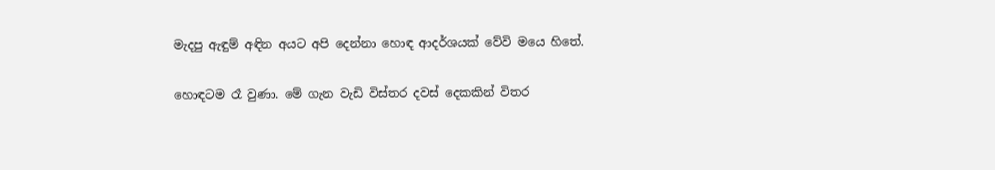මැදපු ඇඳුම් අඳින අයට අපි දෙන්නා හොඳ ආදර්ශයක් වේවි මයෙ හිතේ.

හොඳටම රෑ වුණා. මේ ගැන වැඩි විස්තර දවස් දෙකකින් විතර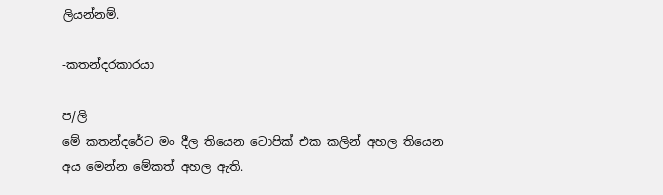ලියන්නම්.

-කතන්දරකාරයා

ප/ලි
මේ කතන්දරේට මං දීල තියෙන ටොපික් එක කලින් අහල තියෙන අය මෙන්න මේකත් අහල ඇති.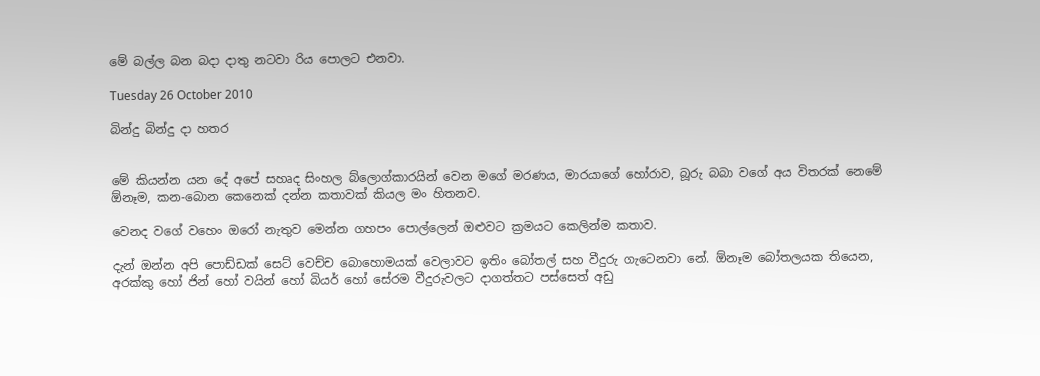මේ බල්ල බන බදා දාතු නටවා රිය පොලට එනවා.

Tuesday 26 October 2010

බින්දු බින්දු දා හතර


මේ කියන්න යන දේ අපේ සහෘද සිංහල බ්ලොග්කාරයින් වෙන මගේ මරණය, මාරයාගේ හෝරාව, බූරු බබා වගේ අය විතරක් නෙමේ ඕනෑම, කන-බොන කෙනෙක් දන්න කතාවක් කියල මං හිතනව.

වෙනද වගේ වහෙං ඔරෝ නැතුව මෙන්න ගහපං පොල්ලෙන් ඔළුවට ක්‍රමයට කෙලින්ම කතාව.

දැන් ඔන්න අපි පොඩ්ඩක් සෙට් වෙච්ච බොහොමයක් වෙලාවට ඉතිං බෝතල් සහ වීදුරු ගැටෙනවා නේ. ඕනෑම බෝතලයක තියෙන, අරක්කු හෝ ජින් හෝ වයින් හෝ බියර් හෝ සේරම වීදුරුවලට දාගත්තට පස්සෙත් අඩු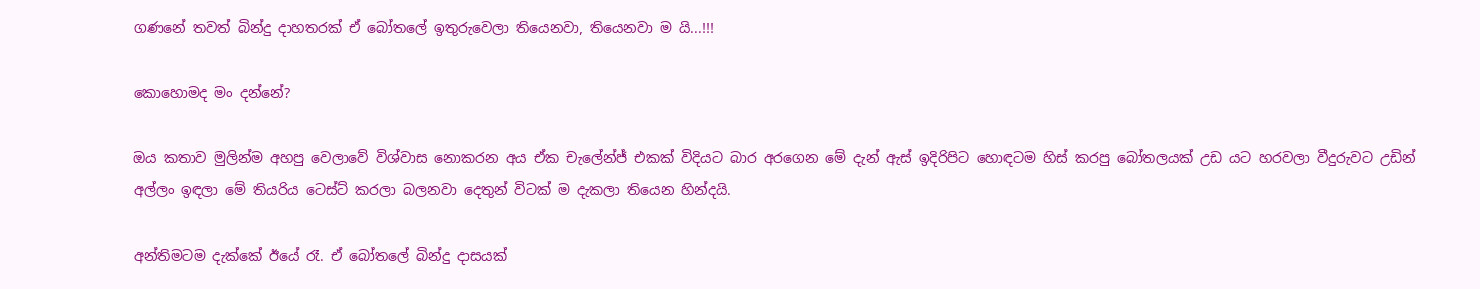ගණනේ තවත් බින්දු දාහතරක් ඒ බෝතලේ ඉතුරුවෙලා තියෙනවා, තියෙනවා ම යි...!!!

කොහොමද මං දන්නේ?

ඔය කතාව මුලින්ම අහපු වෙලාවේ විශ්වාස නොකරන අය ඒක චැලේන්ජ් එකක් විදියට බාර අරගෙන මේ දැන් ඇස් ඉදිරිපිට හොඳටම හිස් කරපු බෝතලයක් උඩ යට හරවලා වීදුරුවට උඩින් අල්ලං ඉඳලා මේ තියරිය ටෙස්ට් කරලා බලනවා දෙතුන් විටක් ම දැකලා තියෙන හින්දයි.

අන්තිමටම දැක්කේ ඊයේ රෑ. ඒ බෝතලේ බින්දු දාසයක්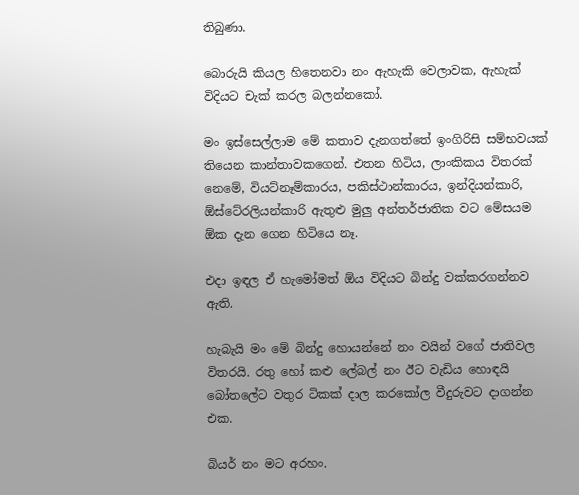තිබුණා.

බොරුයි කියල හිතෙනවා නං ඇහැකි වෙලාවක, ඇහැක් විදියට චැක් කරල බලන්නකෝ.

මං ඉස්සෙල්ලාම මේ කතාව දැනගත්තේ ඉංගිරිසි සම්භවයක් තියෙන කාන්තාවකගෙන්. එතන හිටිය, ලාංකිකය විතරක් නෙමේ, වියට්නෑම්කාරය, පකිස්ථාන්කාරය, ඉන්දියන්කාරි, ඕස්ටේ‍රලියන්කාරි ඇතුළු මුලු අන්තර්ජාතික වට මේසයම ඕක දැන ගෙන හිටියෙ නෑ.

එදා ඉඳල ඒ හැමෝමත් ඕය විදියට බින්දු වක්කරගන්නව ඇති.

හැබැයි මං මේ බින්දු හොයන්නේ නං වයින් වගේ ජාතිවල විතරයි. රතු හෝ කළු ලේබල් නං ඊට වැඩිය හොඳයි බෝතලේට වතුර ටිකක් දාල කරකෝල වීදුරුවට දාගන්න එක.

බියර් නං මට අරහං.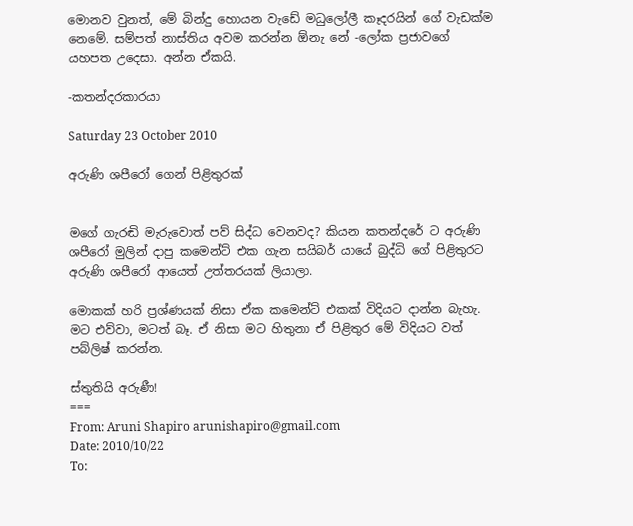මොනව වුනත්, මේ බින්දු හොයන වැඩේ මධුලෝලී කෑදරයින් ගේ වැඩක්ම නෙමේ. සම්පත් නාස්තිය අවම කරන්න ඕනැ නේ -ලෝක ප්‍රජාවගේ යහපත උදෙසා. අන්න ඒකයි.

-කතන්දරකාරයා

Saturday 23 October 2010

අරුණි ශපීරෝ ගෙන් පිළිතුරක්


මගේ ගැරඬි මැරුවොත් පව් සිද්ධ වෙනවද? කියන කතන්දරේ ට අරුණි ශපීරෝ මුලින් දාපු කමෙන්ට් එක ගැන සයිබර් යායේ බුද්ධි ගේ පිළිතුරට අරුණි ශපීරෝ ආයෙත් උත්තරයක් ලියාලා.

මොකක් හරි ප්‍රශ්ණයක් නිසා ඒක කමෙන්ට් එකක් විදියට දාන්න බැහැ. මට එව්වා, මටත් බෑ. ඒ නිසා මට හිතුනා ඒ පිළිතුර මේ විදියට වත් පබ්ලිෂ් කරන්න.

ස්තුතියි අරුණී!
===
From: Aruni Shapiro arunishapiro@gmail.com
Date: 2010/10/22
To: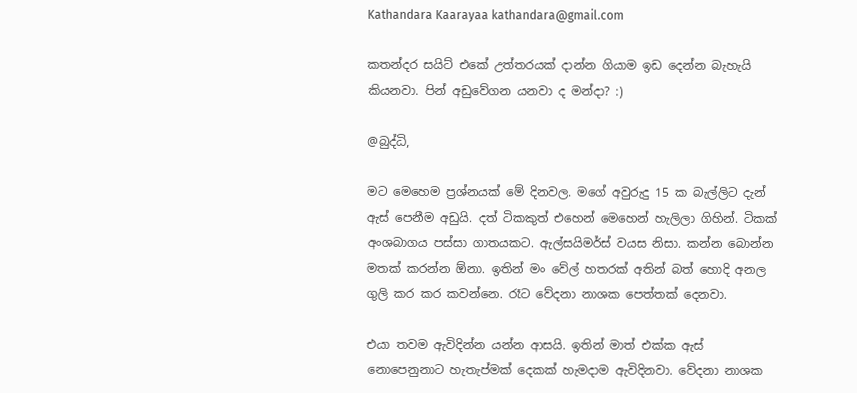Kathandara Kaarayaa kathandara@gmail.com

කතන්දර සයිට් එකේ උත්තරයක් දාන්න ගියාම ඉඩ දෙන්න බැහැයි කියනවා. පින් අඩුවේගන යනවා ද මන්දා? :)

@බුද්ධි,

මට මෙහෙම ප්‍රශ්නයක් මේ දිනවල. මගේ අවුරුදු 15 ක බැල්ලිට දැන් ඇස් පෙනීම අඩුයි. දත් ටිකකුත් එහෙන් මෙහෙන් හැලිලා ගිහින්. ටිකක් අංශබාගය පස්සා ගාතයකට. ඇල්සයිමර්ස් වයස නිසා. කන්න බොන්න මතක් කරන්න ඕනා. ඉතින් මං වේල් හතරක් අතින් බත් හොදි අනල ගුලි කර කර කවන්නෙ. රෑට වේදනා නාශක පෙත්තක් දෙනවා.

එයා තවම ඇවිදින්න යන්න ආසයි. ඉතින් මාත් එක්ක ඇස් නොපෙනුනාට හැතැප්මක් දෙකක් හැමදාම ඇවිදිනවා. වේදනා නාශක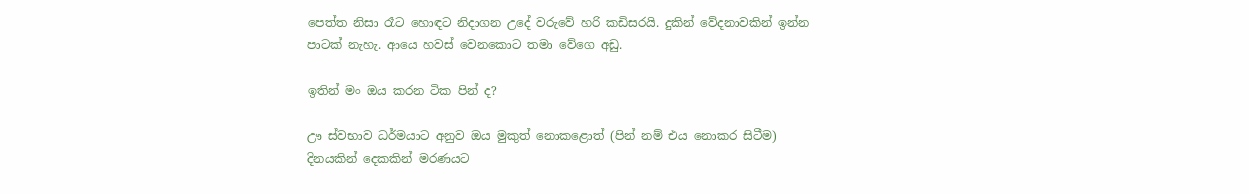පෙත්ත නිසා රෑට හොඳට නිදාගන උදේ වරුවේ හරි කඩිසරයි. දුකින් වේදනාවකින් ඉන්න පාටක් නැහැ. ආයෙ හවස් වෙනකොට තමා වේගෙ අඩු.

ඉතින් මං ඔය කරන ටික පින් ද?

ඌ ස්වභාව ධර්මයාට අනුව ඔය මුකුත් නොකළොත් (පින් නම් එය නොකර සිටීම) දිනයකින් දෙකකින් මරණයට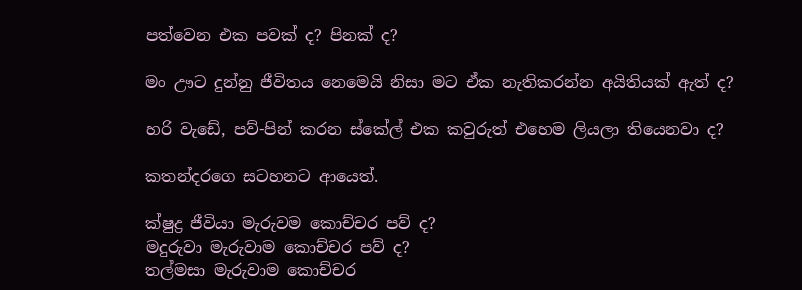පත්වෙන එක පවක් ද? පිනක් ද?

මං ඌට දුන්නු ජීවිතය නෙමෙයි නිසා මට ඒක නැතිකරන්න අයිතියක් ඇත් ද?

හරි වැඩේ, පව්-පින් කරන ස්කේල් එක කවුරුත් එහෙම ලියලා තියෙනවා ද?

කතන්දරගෙ සටහනට ආයෙත්.

ක්ෂුද්‍ර ජීවියා මැරුවම ‍කොච්චර පව් ද?
මදුරුවා මැරුවාම කොච්චර පව් ද?
තල්මසා මැරුවාම කොච්චර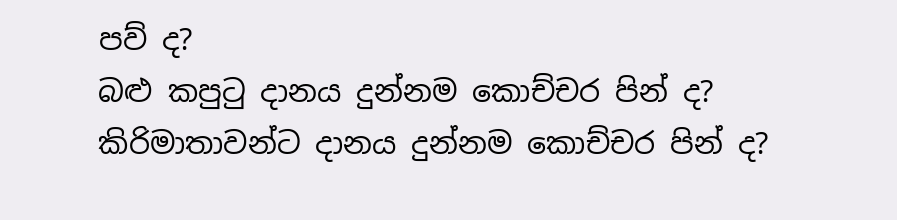පව් ද?
බළු කපු‍ටු දානය දුන්නම ‍කොච්චර පින් ද?
කිරිමාතාවන්ට දානය දුන්නම කොච්චර පින් ද?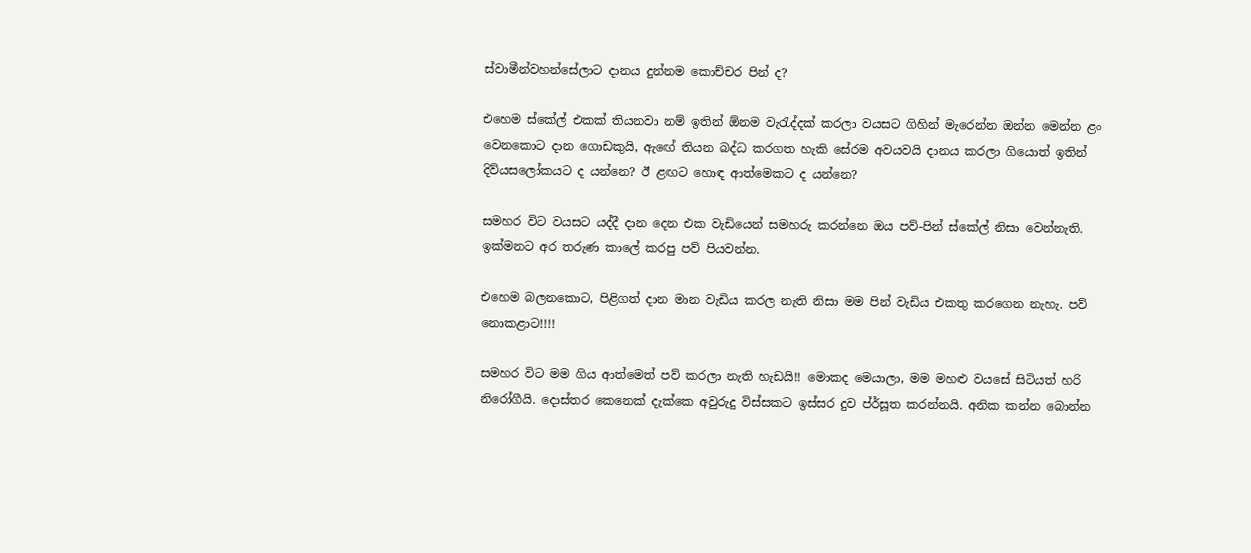ස්වාමීන්වහන්සේලාට දානය දුන්නම කොච්චර පින් ද?

එහෙම ස්කේල් එකක් තියනවා නම් ඉතින් ඕනම වැරැද්දක් කරලා වයසට ගිහින් මැරෙන්න ඔන්න මෙන්න ළං වෙන‍කොට දාන ගොඩකුයි, ඇඟේ තියන බද්ධ කරගත හැකි සේරම අවයවයි දානය කරලා ගියොත් ඉතින් දිව්යසලෝකයට ද යන්නෙ? ඊ ළඟට හොඳ ආත්මෙකට ද යන්නෙ?

සමහර විට වයසට යද්දී දාන දෙන එක වැඩියෙන් සමහරු කරන්නෙ ඔය පව්-පින් ස්කේල් නිසා වෙන්නැති. ඉක්මනට අර තරුණ කාලේ කරපු පව් පියවන්න.

එහෙම බලනකොට, පිළිගත් දාන මාන වැඩිය කරල නැති නිසා මම පින් වැඩිය එකතු කරගෙන නැහැ. පව් නොකළාට!!!!

සමහර විට මම ගිය ආත්මෙත් පව් කරලා නැති හැඩයි!! මොකද මෙයාලා, මම මහළු වයසේ සිටියත් හරි නිරෝගීයි. දොස්තර කෙනෙක් දැක්කෙ අවුරුදු විස්සකට ඉස්සර දුව ප්ර්සූත කරන්නයි. අනික කන්න බොන්න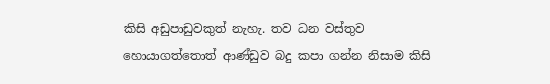කිසි අඩුපාඩුවකුත් නැහැ. තව ධන වස්තුව හොයාගත්තොත් ආණ්ඩුව බදු කපා ගන්න නිසාම කිසි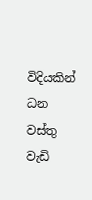විදියකින් ධන වස්තු වැඩි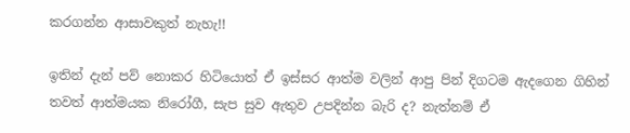කරගන්න ආසාවකුත් නැහැ!!

ඉතින් දැන් පව් නොකර හිටියොත් ඒ ඉස්සර ආත්ම වලින් ආපු පින් දිගටම ඇදගෙන ගිහින් තවත් ආත්මයක නිරෝගී, සැප සුව ඇතුව උපදින්න බැරි ද? නැත්නම් ඒ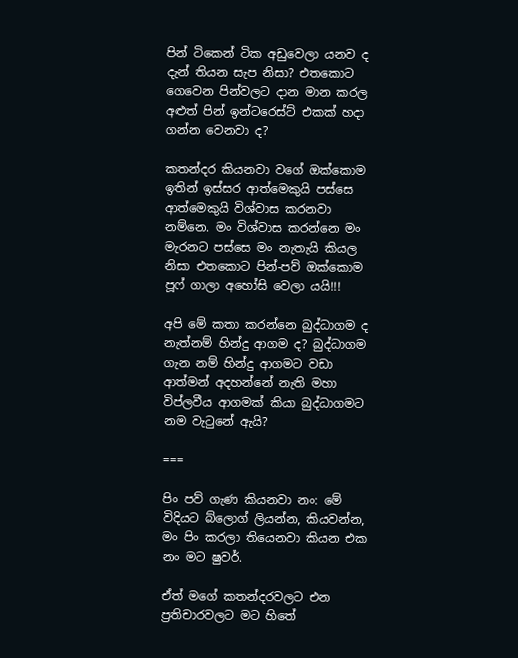පින් ටිකෙන් ටික අඩුවෙලා යනව ද දැන් තියන සැප නිසා? එතකොට ගෙවෙන පින්වලට දාන මාන කරල අළුත් පින් ඉන්ටරෙස්ට් එකක් හදා ගන්න වෙනවා ද?

කතන්දර කියනවා වගේ ඔක්කොම ඉතින් ඉස්සර ආත්මෙකුයි පස්සෙ ආත්මෙකුයි විශ්වාස කරනවා නම්නෙ. මං විශ්වාස කරන්නෙ මං මැරනට පස්සෙ මං නැතැයි කියල නිසා එතකොට පින්-පව් ඔක්කොම පූෆ් ගාලා ‍අහෝසි වෙලා යයි!!!

අපි මේ කතා කරන්නෙ බුද්ධාගම ද නැත්නම් හින්දු ආගම ද? බුද්ධාගම ගැන නම් හින්දු ආගමට වඩා ආත්මන් අදහන්නේ නැති මහා විප්ලවීය ආගමක් කියා බුද්ධාගමට නම වැටුනේ ඇයි?

===

පිං පව් ගැණ කියනවා නං: මේ විදියට බ්ලොග් ලියන්න, කියවන්න, මං පිං කරලා තියෙනවා කියන එක නං මට ෂුවර්.

ඒත් මගේ කතන්දරවලට එන ප්‍රතිචාරවලට මට හිතේ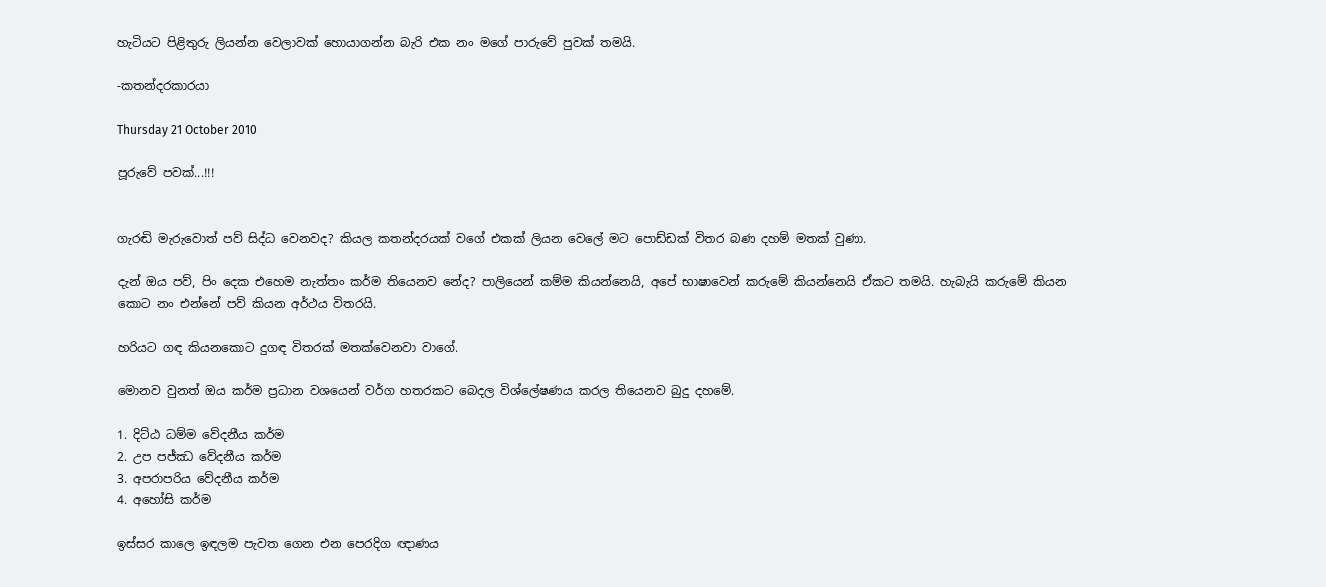හැටියට පිළිතුරු ලියන්න වෙලාවක් හොයාගන්න බැරි එක නං මගේ පාරුවේ පුවක් තමයි.

-කතන්දරකාරයා

Thursday 21 October 2010

පූරුවේ පවක්...!!!


ගැරඬි මැරුවොත් පව් සිද්ධ වෙනවද? කියල කතන්දරයක් වගේ එකක් ලියන වෙලේ මට පොඩ්ඩක් විතර බණ දහම් මතක් වුණා.

දැන් ඔය පව්, පිං දෙක එහෙම නැත්තං කර්ම තියෙනව නේද? පාලියෙන් කම්ම කියන්නෙයි, අපේ භාෂාවෙන් කරුමේ කියන්නෙයි ඒකට තමයි. හැබැයි කරුමේ කියන කොට නං එන්නේ පව් කියන අර්ථය විතරයි.

හරියට ගඳ කියනකොට දුගඳ විතරක් මතක්වෙනවා වාගේ.

මොනව වුනත් ඔය කර්ම ප්‍රධාන වශයෙන් වර්ග හතරකට බෙදල විශ්ලේෂණය කරල තියෙනව බුදු දහමේ.

1. දිට්ඨ ධම්ම වේදනීය කර්ම
2. උප පජ්ඣ වේදනීය කර්ම
3. අපරාපරිය වේදනීය කර්ම
4. අහෝසි කර්ම

ඉස්සර කාලෙ ඉඳලම පැවත ගෙන එන පෙරදිග ඥාණය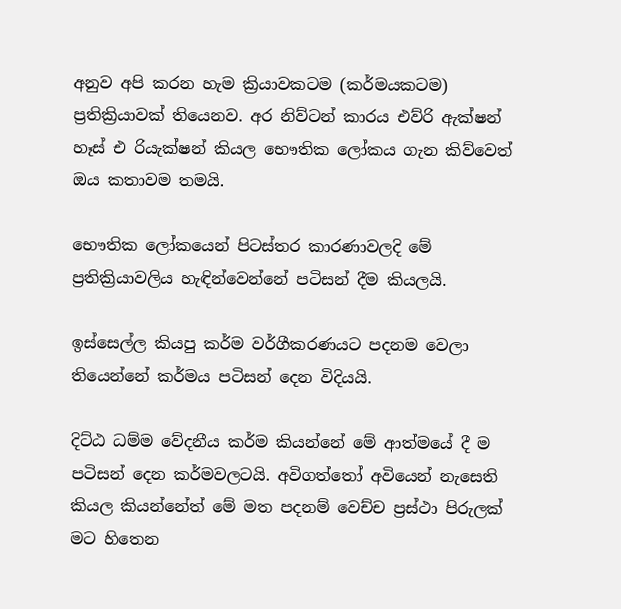අනුව අපි කරන හැම ක්‍රියාවකටම (කර්මයකටම) ප්‍රතික්‍රියාවක් තියෙනව. අර නිව්ටන් කාරය එව්රි ඇක්ෂන් හෑස් එ රියැක්ෂන් කියල භෞතික ලෝකය ගැන කිව්වෙත් ඔය කතාවම තමයි.

භෞතික ලෝකයෙන් පිටස්තර කාරණාවලදි මේ ප්‍රතික්‍රියාවලිය හැඳින්වෙන්නේ පටිසන් දීම කියලයි.

ඉස්සෙල්ල කියපු කර්ම වර්ගීකරණයට පදනම වෙලා තියෙන්නේ කර්මය පටිසන් දෙන විදියයි.

දිට්ඨ ධම්ම වේදනීය කර්ම කියන්නේ මේ ආත්මයේ දී ම පටිසන් දෙන කර්මවලටයි. අවිගත්තෝ අවියෙන් නැසෙති කියල කියන්නේත් මේ මත පදනම් වෙච්ච ප්‍රස්ථා පිරුලක් මට හිතෙන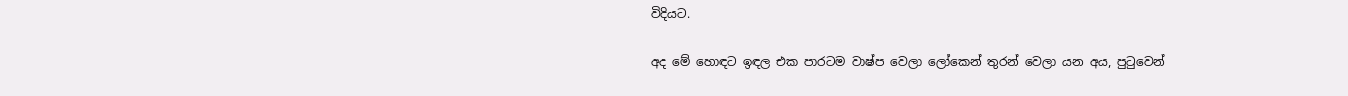විදියට.

අද මේ හොඳට ඉඳල එක පාරටම වාෂ්ප වෙලා ලෝකෙන් තුරන් වෙලා යන අය, පුටුවෙන්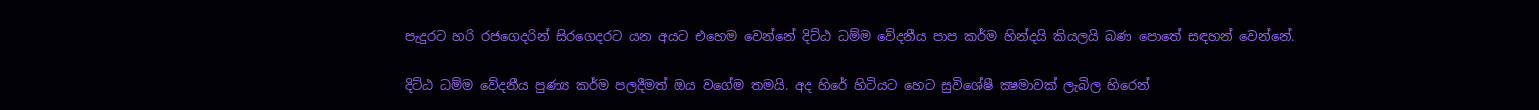පැදුරට හරි රජගෙදරින් සිරගෙදරට යන අයට එහෙම වෙන්නේ දිට්ඨ ධම්ම වේදනීය පාප කර්ම හින්දයි කියලයි බණ පොතේ සඳහන් වෙන්නේ.

දිට්ඨ ධම්ම වේදනීය පුණ්‍ය කර්ම පලදීමත් ඔය වගේම තමයි. අද හිරේ හිටියට හෙට සුවිශේෂී ක්‍ෂමාවක් ලැබිල හිරෙන්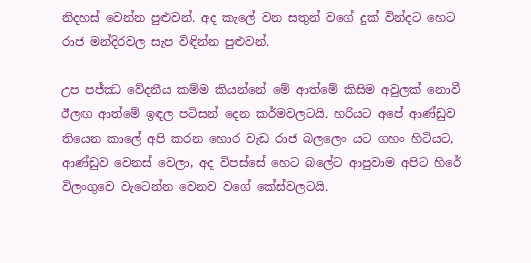නිදහස් වෙන්න පුළුවන්. අද කැලේ වන සතුන් වගේ දුක් වින්දට හෙට රාජ මන්දිරවල සැප විඳින්න පුළුවන්.

උප පජ්ඣ වේදනීය කම්ම කියන්නේ මේ ආත්මේ කිසිම අවුලක් නොවී ඊලඟ ආත්මේ ඉඳල පටිසන් දෙන කර්මවලටයි. හරියට අපේ ආණ්ඩුව තියෙන කාලේ අපි කරන හොර වැඩ රාජ බලලෙං යට ගහං හිටියට, ආණ්ඩුව වෙනස් වෙලා, අද විපස්සේ හෙට බලේට ආපුවාම අපිට හිරේ විලංගුවෙ වැටෙන්න වෙනව වගේ කේස්වලටයි.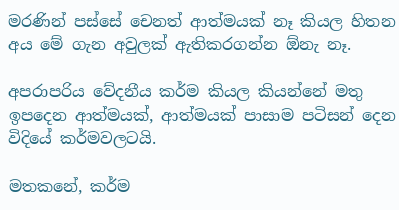මරණින් පස්සේ චෙනත් ආත්මයක් නෑ කියල හිතන අය මේ ගැන අවුලක් ඇතිකරගන්න ඕනැ නෑ.

අපරාපරිය වේදනීය කර්ම කියල කියන්නේ මතු ඉපදෙන ආත්මයක්, ආත්මයක් පාසාම පටිසන් දෙන විදියේ කර්මවලටයි.

මතකනේ, කර්ම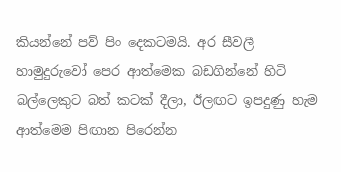කියන්නේ පව් පිං දෙකටමයි. අර සීවලී හාමුදුරුවෝ පෙර ආත්මෙක බඩගින්නේ හිටි බල්ලෙකුට බත් කටක් දීලා, ඊලඟට ඉපදුණු හැම ආත්මෙම පිඟාන පිරෙන්න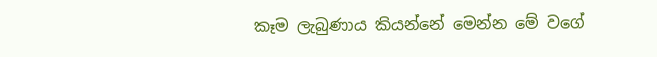කෑම ලැබුණාය කියන්නේ මෙන්න මේ වගේ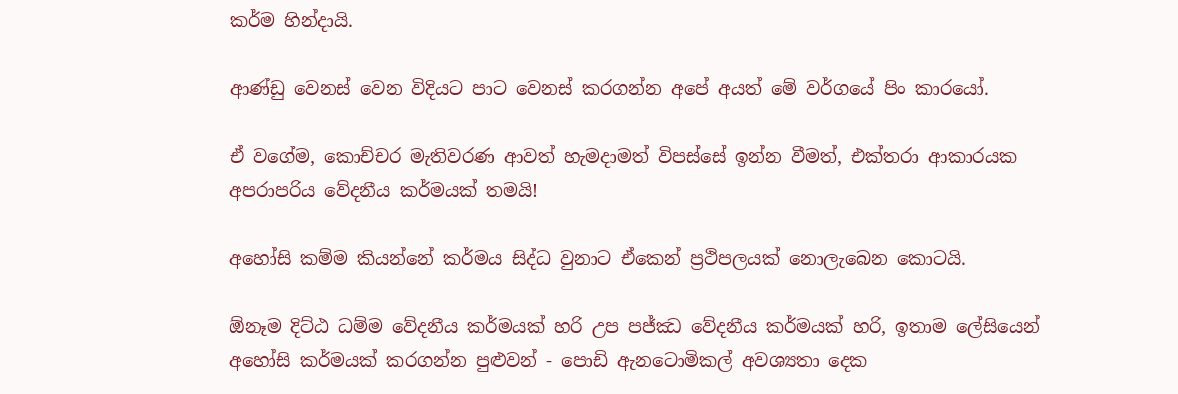කර්ම හින්දායි.

ආණ්ඩු වෙනස් වෙන විදියට පාට වෙනස් කරගන්න අපේ අයත් මේ වර්ගයේ පිං කාරයෝ.

ඒ වගේම, කොච්චර මැතිවරණ ආවත් හැමදාමත් විපස්සේ ඉන්න වීමත්, එක්තරා ආකාරයක අපරාපරිය වේදනීය කර්මයක් තමයි!

අහෝසි කම්ම කියන්නේ කර්මය සිද්ධ වුනාට ඒකෙන් ප්‍රථිපලයක් නොලැබෙන කොටයි.

ඕනෑම දිට්ඨ ධම්ම වේදනීය කර්මයක් හරි උප පජ්ඣ වේදනීය කර්මයක් හරි, ඉතාම ලේසියෙන් අහෝසි කර්මයක් කරගන්න පුළුවන් - පොඩි ඇනටොමිකල් අවශ්‍යතා දෙක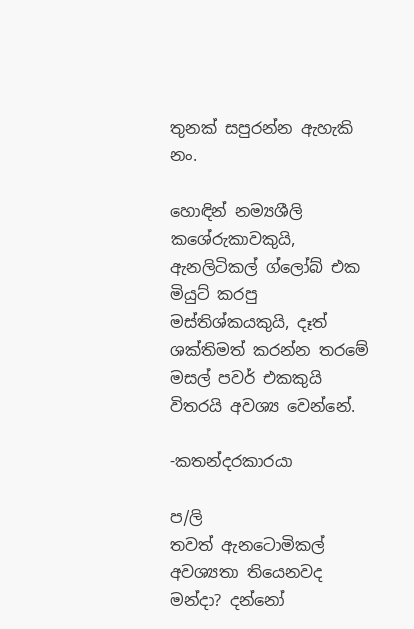තුනක් සපුරන්න ඇහැකි නං.

හොඳින් නම්‍යශීලි කශේරුකාවකුයි, ඇනලිටිකල් ග්ලෝබ් එක මියුට් කරපු මස්තිශ්කයකුයි, දෑත් ශක්තිමත් කරන්න තරමේ මසල් පවර් එකකුයි විතරයි අවශ්‍ය වෙන්නේ.

-කතන්දරකාරයා

ප/ලි
තවත් ඇනටොමිකල් අවශ්‍යතා තියෙනවද මන්දා? දන්නෝ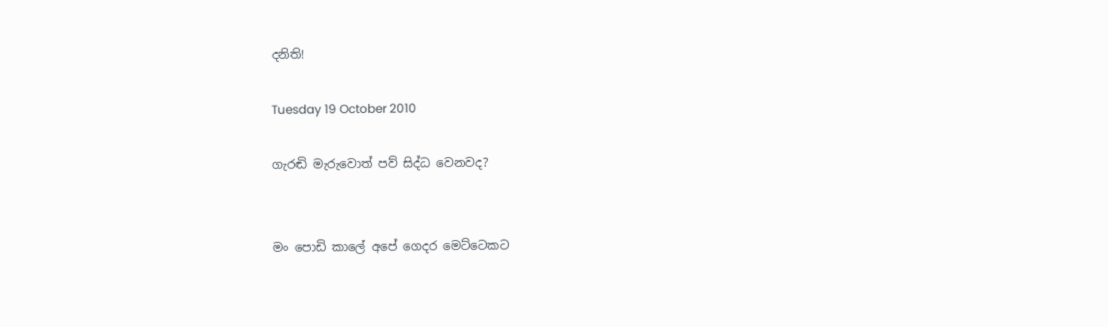දනිති!

Tuesday 19 October 2010

ගැරඬි මැරුවොත් පව් සිද්ධ වෙනවද?


මං පොඩි කාලේ අපේ ගෙදර මෙට්ටෙකට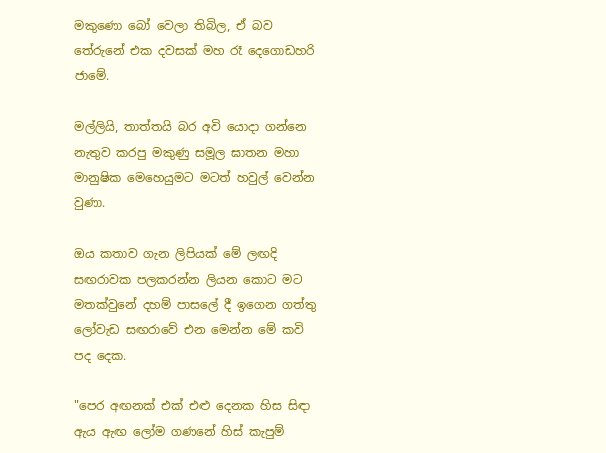මකුණො බෝ වෙලා තිබිල, ඒ බව තේරුනේ එක දවසක් මහ රෑ දෙගොඩහරි ජාමේ.

මල්ලියි, තාත්තයි බර අවි යොදා ගන්නෙ නැතුව කරපු මකුණු සමූල ඝාතන මහා මානුෂික මෙහෙයුමට මටත් හවුල් වෙන්න වුණා.

ඔය කතාව ගැන ලිපියක් මේ ලඟදි සඟරාවක පලකරන්න ලියන කොට මට මතක්වුනේ දහම් පාසලේ දී ඉගෙන ගත්තු ලෝවැඩ සඟරාවේ එන මෙන්න මේ කවි පද දෙක.

"පෙර අඟනක් එක් එළු දෙනක හිස සිඳා
ඇය ඇඟ ලෝම ගණනේ හිස් කැපුම්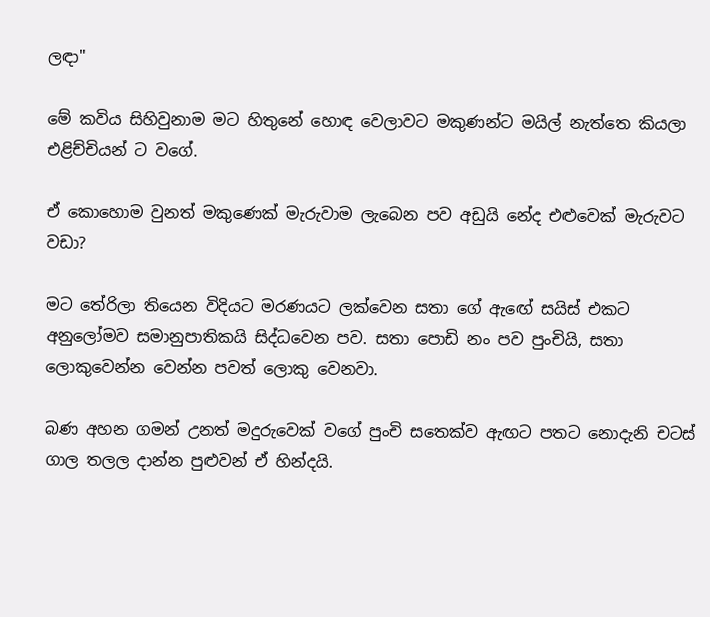ලඳා"

මේ කවිය සිහිවුනාම මට හිතුනේ හොඳ වෙලාවට මකුණන්ට මයිල් නැත්තෙ කියලා එළිච්චියන් ට වගේ.

ඒ කොහොම වුනත් මකුණෙක් මැරුවාම ලැබෙන පව අඩුයි නේද එළුවෙක් මැරුවට වඩා?

මට තේරිලා තියෙන විදියට මරණයට ලක්වෙන සතා ගේ ඇඟේ සයිස් එකට අනුලෝමව සමානුපාතිකයි සිද්ධවෙන පව. සතා පොඩි නං පව පුංචියි, සතා ලොකුවෙන්න වෙන්න පවත් ලොකු වෙනවා.

බණ අහන ගමන් උනත් මදුරුවෙක් වගේ පුංචි සතෙක්ව ඇඟට පතට නොදැනි චටස් ගාල තලල දාන්න පුළුවන් ඒ හින්දයි.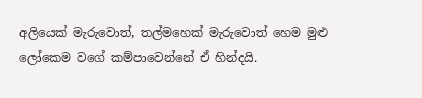අලියෙක් මැරුවොත්, තල්මහෙක් මැරුවොත් හෙම මුළු ලෝකෙම වගේ කම්පාවෙන්නේ ඒ හින්දයි.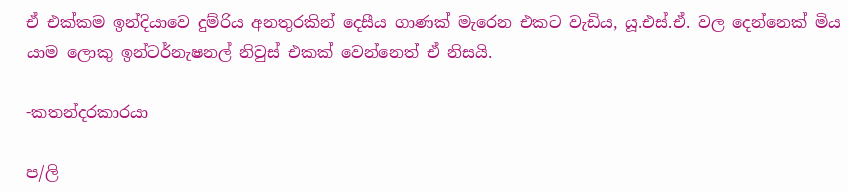ඒ එක්කම ඉන්දියාවෙ දුම්රිය අනතුරකින් දෙසීය ගාණක් මැරෙන එකට වැඩිය, යූ.එස්.ඒ. වල දෙන්නෙක් මිය යාම ලොකු ඉන්ටර්නැෂනල් නිවුස් එකක් වෙන්නෙත් ඒ නිසයි.

-කතන්දරකාරයා

ප/ලි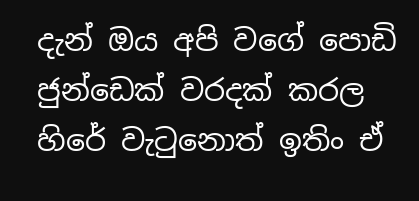දැන් ඔය අපි වගේ පොඩි ජුන්ඩෙක් වරදක් කරල හිරේ වැටුනොත් ඉතිං ඒ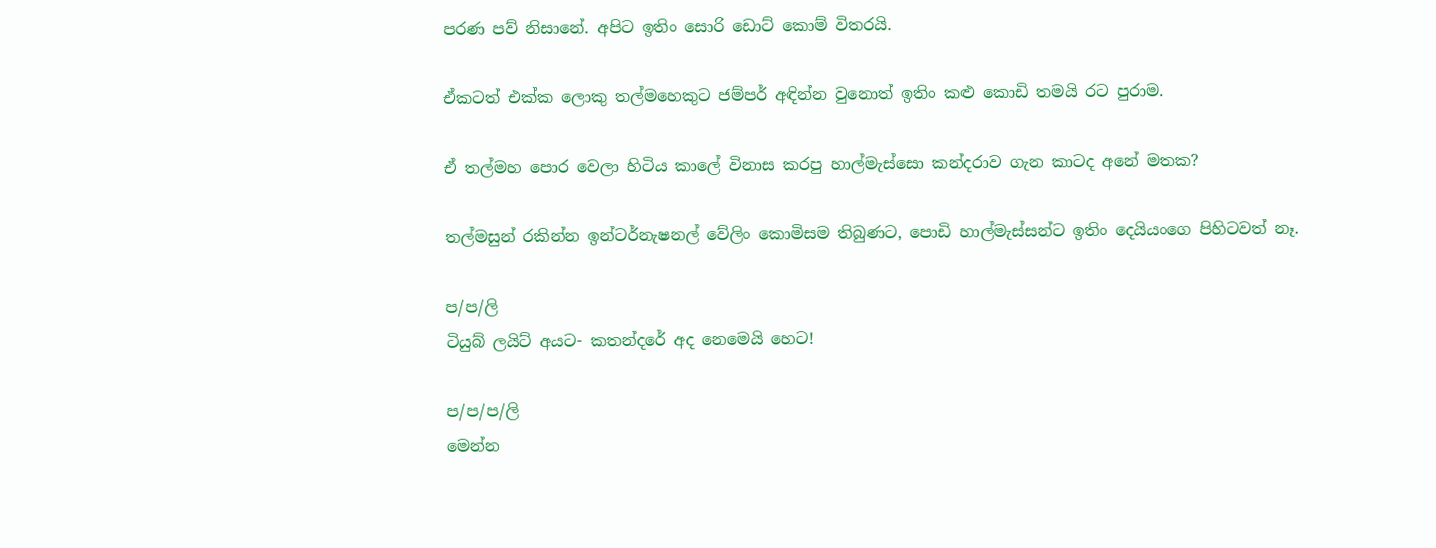පරණ පව් නිසානේ. අපිට ඉතිං සොරි ඩොට් කොම් විතරයි.

ඒකටත් එක්ක ලොකු තල්මහෙකුට ජම්පර් අඳින්න වුනොත් ඉතිං කළු කොඩි තමයි රට පුරාම.

ඒ තල්මහ පොර වෙලා හිටිය කාලේ විනාස කරපු හාල්මැස්සො කන්දරාව ගැන කාටද අනේ මතක?

තල්මසුන් රකින්න ඉන්ටර්නැෂනල් වේලිං කොමිසම තිබුණට, පොඩි හාල්මැස්සන්ට ඉතිං දෙයියංගෙ පිහිටවත් නෑ.

ප/ප/ලි
ටියුබ් ලයිට් අයට- කතන්දරේ අද නෙමෙයි හෙට!

ප/ප/ප/ලි
මෙන්න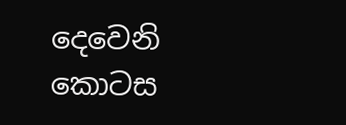දෙවෙනි කොටස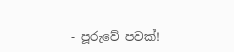- පූරුවේ පවක්!